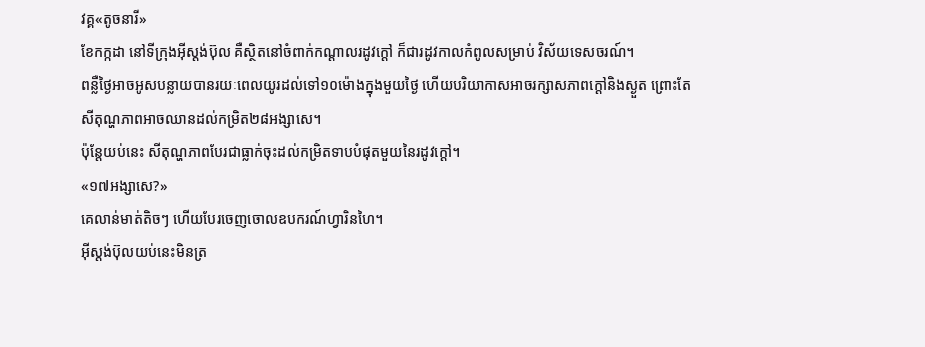វគ្គ«តូចនារី»
ខែកក្កដា នៅទីក្រុងអ៊ីស្តង់ប៊ុល គឺស្ថិតនៅចំពាក់កណ្ដាលរដូវក្ដៅ ក៏ជារដូវកាលកំពូលសម្រាប់ វិស័យទេសចរណ៍។
ពន្លឺថ្ងៃអាចអូសបន្លាយបានរយៈពេលយូរដល់ទៅ១០ម៉ោងក្នុងមួយថ្ងៃ ហើយបរិយាកាសអាចរក្សាសភាពក្ដៅនិងស្ងួត ព្រោះតែសីតុណ្ហភាពអាចឈានដល់កម្រិត២៨អង្សាសេ។
ប៉ុន្តែយប់នេះ សីតុណ្ហភាពបែរជាធ្លាក់ចុះដល់កម្រិតទាបបំផុតមួយនៃរដូវក្ដៅ។
«១៧អង្សាសេ?»
គេលាន់មាត់តិចៗ ហើយបែរចេញចោលឧបករណ៍ហ្វារិនហៃ។
អ៊ីស្តង់ប៊ុលយប់នេះមិនត្រ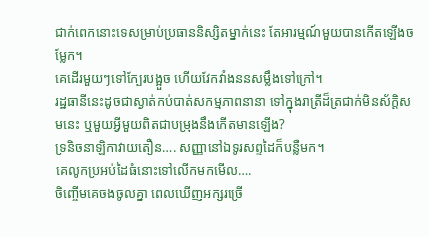ជាក់ពេកនោះទេសម្រាប់ប្រធាននិស្សិតម្នាក់នេះ តែអារម្មណ៍មួយបានកើតឡើងចម្លែក។
គេដើរមួយៗទៅក្បែរបង្អួច ហើយវែកវាំងននសម្លឹងទៅក្រៅ។
រដ្ឋធានីនេះដូចជាស្ងាត់កប់បាត់សកម្មភាពនានា ទៅក្នុងរាត្រីដ៏ត្រជាក់មិនស័ក្ដិសមនេះ ឬមួយអ្វីមួយពិតជាបម្រុងនឹងកើតមានឡើង?
ទ្រនិចនាឡិកាវាយតឿន…. សញ្ញានៅឯទូរសព្ទដៃក៏បន្លឺមក។
គេលូកប្រអប់ដៃធំនោះទៅលើកមកមើល….
ចិញ្ចើមគេចងចូលគ្នា ពេលឃើញអក្សរច្រើ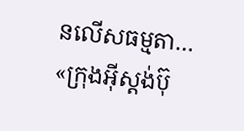នលើសធម្មតា…
«ក្រុងអ៊ីស្តង់ប៊ុ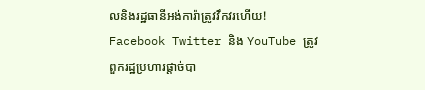លនិងរដ្ឋធានីអង់ការ៉ាត្រូវវឹកវរហើយ! Facebook Twitter និង YouTube ត្រូវពួករដ្ឋប្រហារផ្ដាច់បា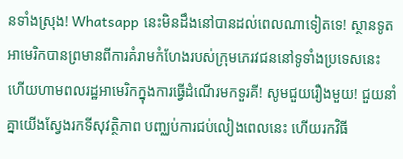នទាំងស្រុង! Whatsapp នេះមិនដឹងនៅបានដល់ពេលណាទៀតទេ! ស្ថានទូតអាមេរិកបានព្រមានពីការគំរាមកំហែងរបស់ក្រុមភេរវជននៅទូទាំងប្រទេសនេះ ហើយហាមពលរដ្ឋអាមេរិកក្នុងការធ្វើដំណើរមកទួរគី! សូមជួយរឿងមួយ! ជួយនាំគ្នាយើងស្វែងរកទីសុវត្ថិភាព បញ្ឈប់ការជប់លៀងពេលនេះ ហើយរកវិធី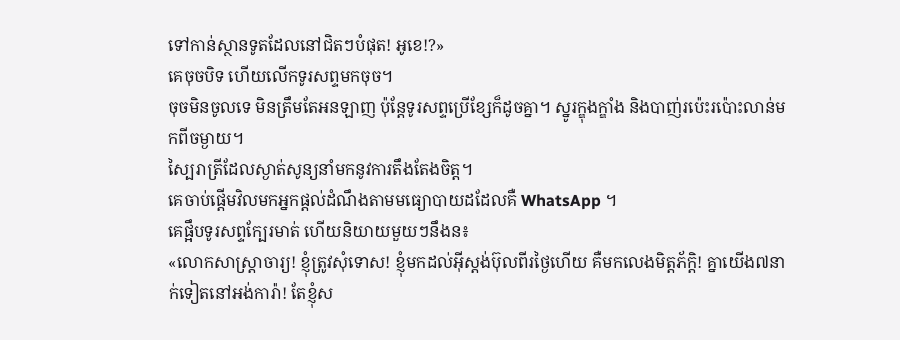ទៅកាន់ស្ថានទូតដែលនៅជិតៗបំផុត! អូខេ!?»
គេចុចបិទ ហើយលើកទូរសព្ទមកចុច។
ចុចមិនចូលទេ មិនត្រឹមតែអនឡាញ ប៉ុន្តែទូរសព្ទប្រើខ្សែក៏ដូចគ្នា។ ស្នូរក្ឌុងក្ឌាំង និងបាញ់រប៉េះរប៉ោះលាន់មកពីចម្ងាយ។
ស្បៃរាត្រីដែលស្ងាត់សូន្យនាំមកនូវការតឹងតែងចិត្ត។
គេចាប់ផ្ដើមវិលមកអ្នកផ្ដល់ដំណឹងតាមមធ្យោបាយដដែលគឺ WhatsApp ។
គេផ្អឹបទូរសព្ទក្បែរមាត់ ហើយនិយាយមួយៗនឹងន៖
«លោកសាស្ត្រាចារ្យ! ខ្ញុំត្រូវសុំទោស! ខ្ញុំមកដល់អ៊ីស្តង់ប៊ុលពីរថ្ងៃហើយ គឺមកលេងមិត្តភ័ក្ដិ! គ្នាយើង៧នាក់ទៀតនៅអង់ការ៉ា! តែខ្ញុំស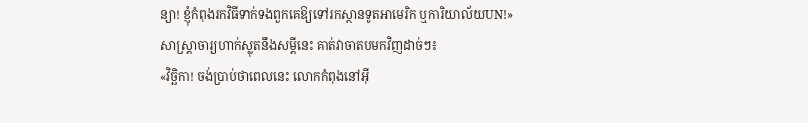ន្យា! ខ្ញុំកំពុងរកវិធីទាក់ទងពួកគេឱ្យទៅរកស្ថានទូតអាមេរិក ឬការិយាល័យUN!»
សាស្ត្រាចារ្យហាក់ស្លុតនឹងសម្ដីនេះ គាត់វាចាតបមកវិញដាច់ៗ៖
«វិច្ឆិកា! ចង់ប្រាប់ថាពេលនេះ លោកកំពុងនៅអ៊ី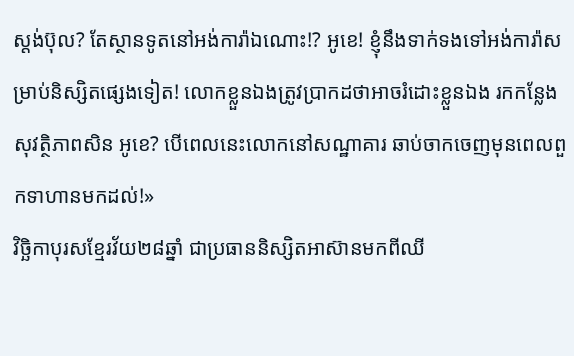ស្តង់ប៊ុល? តែស្ថានទូតនៅអង់ការ៉ាឯណោះ!? អូខេ! ខ្ញុំនឹងទាក់ទងទៅអង់ការ៉ាសម្រាប់និស្សិតផ្សេងទៀត! លោកខ្លួនឯងត្រូវប្រាកដថាអាចរំដោះខ្លួនឯង រកកន្លែងសុវត្ថិភាពសិន អូខេ? បើពេលនេះលោកនៅសណ្ឋាគារ ឆាប់ចាកចេញមុនពេលពួកទាហានមកដល់!»
វិច្ឆិកាបុរសខ្មែរវ័យ២៨ឆ្នាំ ជាប្រធាននិស្សិតអាស៊ានមកពីឈី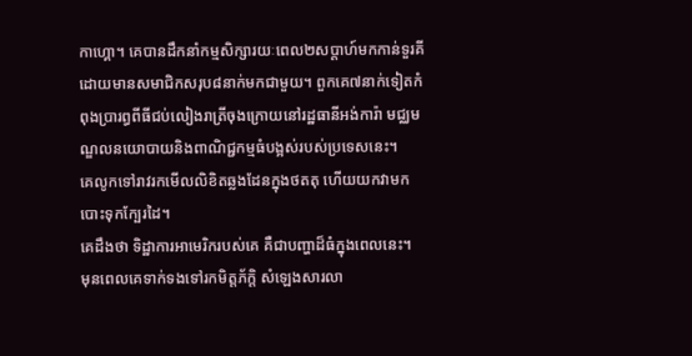កាហ្គោ។ គេបានដឹកនាំកម្មសិក្សារយៈពេល២សប្ដាហ៍មកកាន់ទួរគី ដោយមានសមាជិកសរុប៨នាក់មកជាមួយ។ ពួកគេ៧នាក់ទៀតកំពុងប្រារព្ធពីធីជប់លៀងរាត្រីចុងក្រោយនៅរដ្ឋធានីអង់ការ៉ា មជ្ឈមណ្ឌលនយោបាយនិងពាណិជ្ជកម្មធំបង្អស់របស់ប្រទេសនេះ។
គេលូកទៅរាវរកមើលលិខិតឆ្លងដែនក្នុងថតតុ ហើយយកវាមកបោះទុកក្បែរដៃ។
គេដឹងថា ទិដ្ឋាការអាមេរិករបស់គេ គឺជាបញ្ហាដ៏ធំក្នុងពេលនេះ។
មុនពេលគេទាក់ទងទៅរកមិត្តភ័ក្ដិ សំឡេងសារលា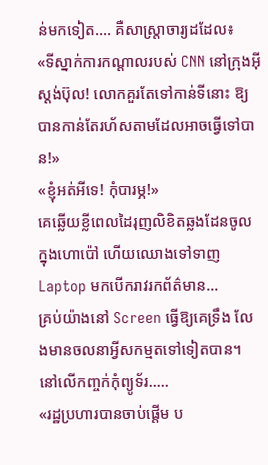ន់មកទៀត…. គឺសាស្ត្រាចារ្យដដែល៖
«ទីស្នាក់ការកណ្ដាលរបស់ CNN នៅក្រុងអ៊ីស្តង់ប៊ុល! លោកគួរតែទៅកាន់ទីនោះ ឱ្យបានកាន់តែរហ័សតាមដែលអាចធ្វើទៅបាន!»
«ខ្ញុំអត់អីទេ! កុំបារម្ភ!»
គេឆ្លើយខ្លីពេលដៃរុញលិខិតឆ្លងដែនចូលក្នុងហោប៉ៅ ហើយឈោងទៅទាញ Laptop មកបើករាវរកព័ត៌មាន…
គ្រប់យ៉ាងនៅ Screen ធ្វើឱ្យគេទ្រឹង លែងមានចលនាអ្វីសកម្មតទៅទៀតបាន។
នៅលើកញ្ចក់កុំព្យូទ័រ…..
«រដ្ឋប្រហារបានចាប់ផ្ដើម ប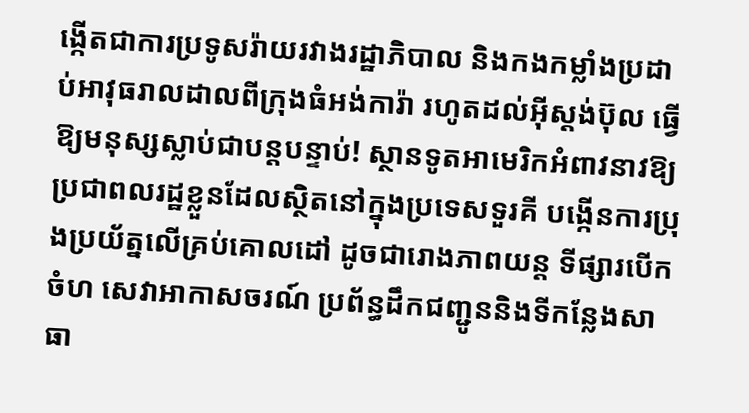ង្កើតជាការប្រទូសរ៉ាយរវាងរដ្ឋាភិបាល និងកងកម្លាំងប្រដាប់អាវុធរាលដាលពីក្រុងធំអង់ការ៉ា រហូតដល់អ៊ីស្តង់ប៊ុល ធ្វើឱ្យមនុស្សស្លាប់ជាបន្តបន្ទាប់! ស្ថានទូតអាមេរិកអំពាវនាវឱ្យប្រជាពលរដ្ឋខ្លួនដែលស្ថិតនៅក្នុងប្រទេសទួរគី បង្កើនការប្រុងប្រយ័ត្នលើគ្រប់គោលដៅ ដូចជារោងភាពយន្ត ទីផ្សារបើកចំហ សេវាអាកាសចរណ៍ ប្រព័ន្ធដឹកជញ្ជូននិងទីកន្លែងសាធា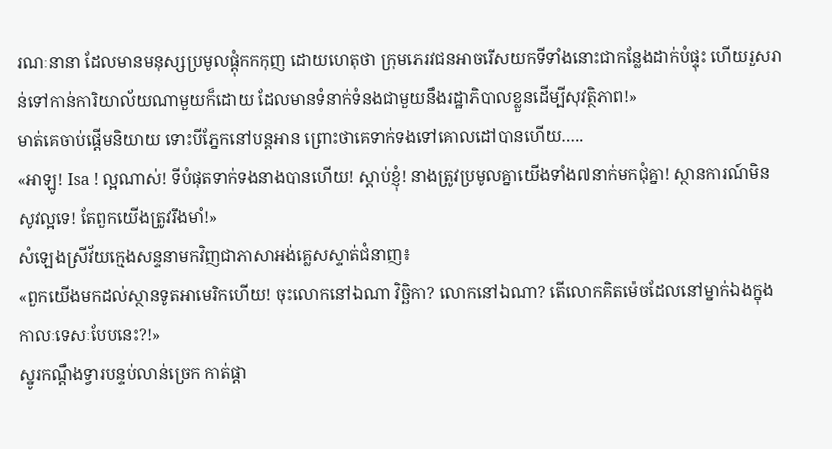រណៈនានា ដែលមានមនុស្សប្រមូលផ្ដុំកកកុញ ដោយហេតុថា ក្រុមភេរវជនអាចរើសយកទីទាំងនោះជាកន្លែងដាក់បំផ្ទុះ ហើយរួសរាន់ទៅកាន់ការិយាល័យណាមួយក៏ដោយ ដែលមានទំនាក់ទំនងជាមួយនឹងរដ្ឋាភិបាលខ្លួនដើម្បីសុវត្ថិភាព!»
មាត់គេចាប់ផ្ដើមនិយាយ ទោះបីភ្នែកនៅបន្តអាន ព្រោះថាគេទាក់ទងទៅគោលដៅបានហើយ…..
«អាឡូ! Isa ! ល្អណាស់! ទីបំផុតទាក់ទងនាងបានហើយ! ស្ដាប់ខ្ញុំ! នាងត្រូវប្រមូលគ្នាយើងទាំង៧នាក់មកជុំគ្នា! ស្ថានការណ៍មិនសូវល្អទេ! តែពួកយើងត្រូវរឹងមាំ!»
សំឡេងស្រីវ័យក្មេងសន្ទនាមកវិញជាភាសាអង់គ្លេសស្ទាត់ជំនាញ៖
«ពួកយើងមកដល់ស្ថានទូតអាមេរិកហើយ! ចុះលោកនៅឯណា វិច្ឆិកា? លោកនៅឯណា? តើលោកគិតម៉េចដែលនៅម្នាក់ឯងក្នុងកាលៈទេសៈបែបនេះ?!»
ស្នូរកណ្ដឹងទ្វារបន្ទប់លាន់ច្រេក កាត់ផ្ដា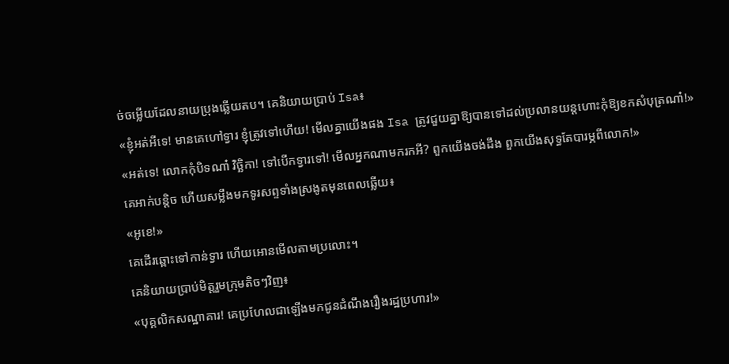ច់ចម្លើយដែលនាយប្រុងឆ្លើយតប។ គេនិយាយប្រាប់ Isa៖
«ខ្ញុំអត់អីទេ! មានគេហៅទ្វារ ខ្ញុំត្រូវទៅហើយ! មើលគ្នាយើងផង Isa ត្រូវជួយគ្នាឱ្យបានទៅដល់ប្រលានយន្តហោះកុំឱ្យខកសំបុត្រណា៎!»
«អត់ទេ! លោកកុំបិទណា៎ វិច្ឆិកា! ទៅបើកទ្វារទៅ! មើលអ្នកណាមករកអី? ពួកយើងចង់ដឹង ពួកយើងសុទ្ធតែបារម្ភពីលោក!»
គេអាក់បន្តិច ហើយសម្លឹងមកទូរសព្ទទាំងស្រងូតមុនពេលឆ្លើយ៖
«អូខេ!»
គេដើរឆ្ពោះទៅកាន់ទ្វារ ហើយអោនមើលតាមប្រលោះ។
គេនិយាយប្រាប់មិត្តរួមក្រុមតិចៗវិញ៖
«បុគ្គលិកសណ្ឋាគារ! គេប្រហែលជាឡើងមកជូនដំណឹងរឿងរដ្ឋប្រហារ!»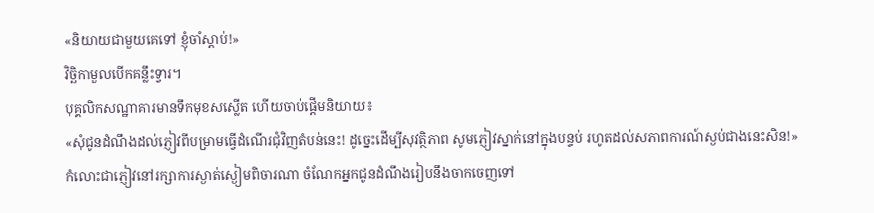«និយាយជាមួយគេទៅ ខ្ញុំចាំស្ដាប់!»
វិច្ឆិកាមួលបើកគន្លឹះទ្វារ។
បុគ្គលិកសណ្ឋាគារមានទឹកមុខសស្លើត ហើយចាប់ផ្ដើមនិយាយ៖
«សុំជូនដំណឹងដល់ភ្ញៀវពីបម្រាមធ្វើដំណើរជុំវិញតំបន់នេះ! ដូច្នេះដើម្បីសុវត្ថិភាព សូមភ្ញៀវស្នាក់នៅក្នុងបន្ទប់ រហូតដល់សភាពការណ៍ស្ងប់ជាងនេះសិន!»
កំលោះជាភ្ញៀវនៅរក្សាការស្ងាត់ស្ងៀមពិចារណា ចំណែកអ្នកជូនដំណឹងរៀបនឹងចាកចេញទៅ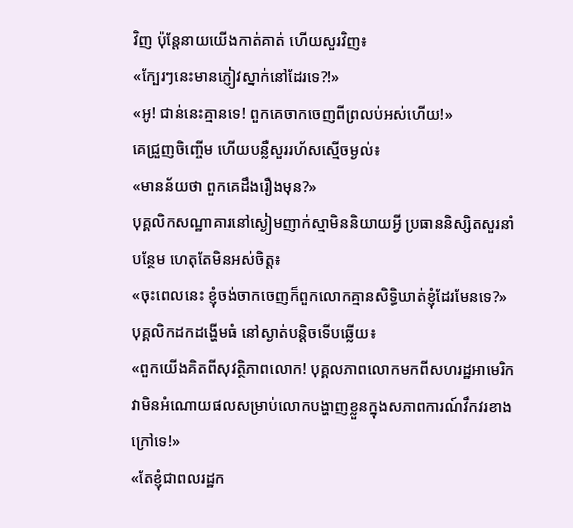វិញ ប៉ុន្តែនាយយើងកាត់គាត់ ហើយសួរវិញ៖
«ក្បែរៗនេះមានភ្ញៀវស្នាក់នៅដែរទេ?!»
«អូ! ជាន់នេះគ្មានទេ! ពួកគេចាកចេញពីព្រលប់អស់ហើយ!»
គេជ្រួញចិញ្ចើម ហើយបន្លឺសួររហ័សស្មើចម្ងល់៖
«មានន័យថា ពួកគេដឹងរឿងមុន?»
បុគ្គលិកសណ្ឋាគារនៅស្ងៀមញាក់ស្មាមិននិយាយអ្វី ប្រធាននិស្សិតសួរនាំបន្ថែម ហេតុតែមិនអស់ចិត្ត៖
«ចុះពេលនេះ ខ្ញុំចង់ចាកចេញក៏ពួកលោកគ្មានសិទ្ធិឃាត់ខ្ញុំដែរមែនទេ?»
បុគ្គលិកដកដង្ហើមធំ នៅស្ងាត់បន្តិចទើបឆ្លើយ៖
«ពួកយើងគិតពីសុវត្ថិភាពលោក! បុគ្គលភាពលោកមកពីសហរដ្ឋអាមេរិក វាមិនអំណោយផលសម្រាប់លោកបង្ហាញខ្លួនក្នុងសភាពការណ៍វឹកវរខាងក្រៅទេ!»
«តែខ្ញុំជាពលរដ្ឋក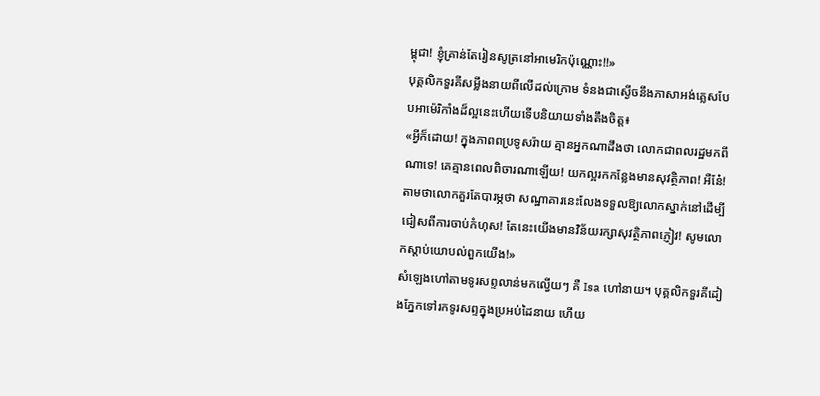ម្ពុជា! ខ្ញុំគ្រាន់តែរៀនសូត្រនៅអាមេរិកប៉ុណ្ណោះ!!»
បុគ្គលិកទួរគីសម្លឹងនាយពីលើដល់ក្រោម ទំនងជាស្ងើចនឹងភាសាអង់គ្លេសបែបអាម៉េរិកាំងដ៏ល្អនេះហើយទើបនិយាយទាំងតឹងចិត្ត៖
«អ្វីក៏ដោយ! ក្នុងភាពពប្រទូសរ៉ាយ គ្មានអ្នកណាដឹងថា លោកជាពលរដ្ឋមកពីណាទេ! គេគ្មានពេលពិចារណាឡើយ! យកល្អរកកន្លែងមានសុវត្ថិភាព! អឺនែ៎! តាមថាលោកគួរតែបារម្ភថា សណ្ឋាគារនេះលែងទទួលឱ្យលោកស្នាក់នៅដើម្បីជៀសពីការចាប់កំហុស! តែនេះយើងមានវិន័យរក្សាសុវត្ថិភាពភ្ញៀវ! សូមលោកស្ដាប់យោបល់ពួកយើង!»
សំឡេងហៅតាមទូរសព្ទលាន់មកល្វើយៗ គឺ Isa ហៅនាយ។ បុគ្គលិកទួរគីដៀងភ្នែកទៅរកទូរសព្ទក្នុងប្រអប់ដៃនាយ ហើយ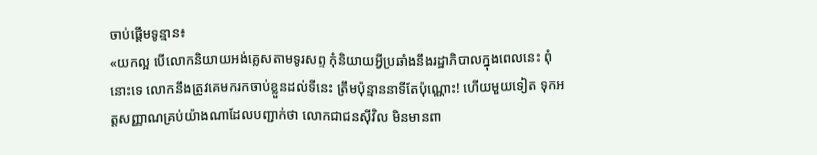ចាប់ផ្ដើមទូន្មាន៖
«យកល្អ បើលោកនិយាយអង់គ្លេសតាមទូរសព្ទ កុំនិយាយអ្វីប្រឆាំងនឹងរដ្ឋាភិបាលក្នុងពេលនេះ ពុំនោះទេ លោកនឹងត្រូវគេមករកចាប់ខ្លួនដល់ទីនេះ ត្រឹមប៉ុន្មាននាទីតែប៉ុណ្ណោះ! ហើយមួយទៀត ទុកអត្តសញ្ញាណគ្រប់យ៉ាងណាដែលបញ្ជាក់ថា លោកជាជនស៊ីវិល មិនមានពា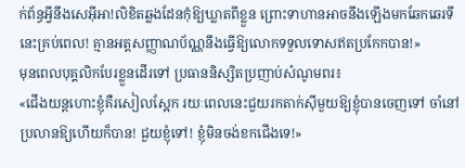ក់ព័ន្ធអ្វីនឹងសេអ៊ីអា!លិខិតឆ្លងដែនកុំឱ្យឃ្លាតពីខ្លួន ព្រោះទាហានអាចនឹងឡើងមកឆែកឆេរទីនេះគ្រប់ពេល! គ្មានអត្តសញ្ញាណប័ណ្ណនឹងធ្វើឱ្យលោកទទួលទោសឥតប្រកែកបាន!»
មុនពេលបុគ្គលិកបែរខ្លួនដើរទៅ ប្រធាននិស្សិតប្រញាប់សំណូមពរ៖
«ជើងយន្តហោះខ្ញុំគឺរសៀលស្អែក រយៈពេលនេះជួយរកតាក់ស៊ីមួយឱ្យខ្ញុំបានចេញទៅ ចាំនៅប្រលានឱ្យហើយក៏បាន! ជួយខ្ញុំទៅ! ខ្ញុំមិនចង់ខកជើងទេ!»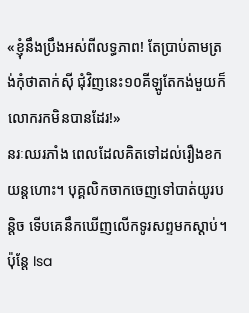«ខ្ញុំនឹងប្រឹងអស់ពីលទ្ធភាព! តែប្រាប់តាមត្រង់កុំថាតាក់ស៊ី ជុំវិញនេះ១០គីឡូតែកង់មួយក៏លោករកមិនបានដែរ!»
នរៈឈរភាំង ពេលដែលគិតទៅដល់រឿងខកយន្តហោះ។ បុគ្គលិកចាកចេញទៅបាត់យូរបន្តិច ទើបគេនឹកឃើញលើកទូរសព្ទមកស្ដាប់។ ប៉ុន្តែ Isa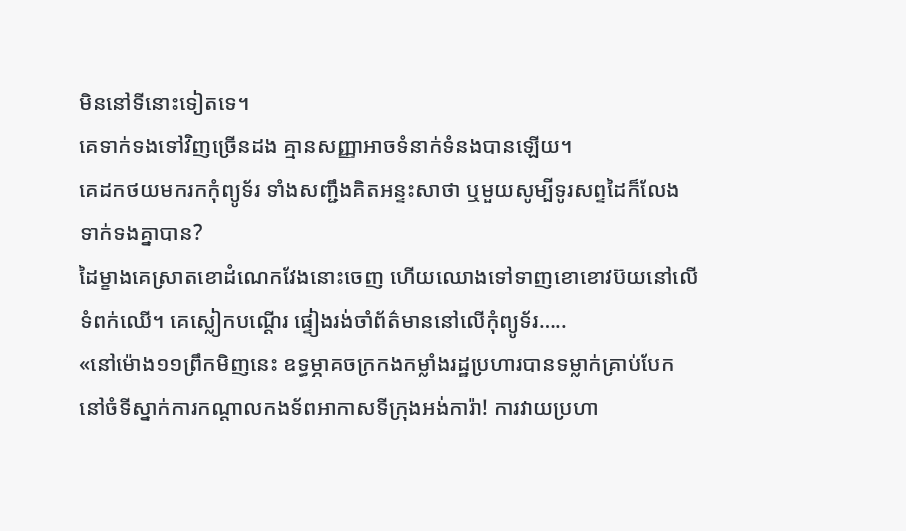មិននៅទីនោះទៀតទេ។
គេទាក់ទងទៅវិញច្រើនដង គ្មានសញ្ញាអាចទំនាក់ទំនងបានឡើយ។
គេដកថយមករកកុំព្យូទ័រ ទាំងសញ្ជឹងគិតអន្ទះសាថា ឬមួយសូម្បីទូរសព្ទដៃក៏លែងទាក់ទងគ្នាបាន?
ដៃម្ខាងគេស្រាតខោដំណេកវែងនោះចេញ ហើយឈោងទៅទាញខោខោវប៊យនៅលើទំពក់ឈើ។ គេស្លៀកបណ្ដើរ ផ្ទៀងរង់ចាំព័ត៌មាននៅលើកុំព្យូទ័រ…..
«នៅម៉ោង១១ព្រឹកមិញនេះ ឧទ្ធម្ភាគចក្រកងកម្លាំងរដ្ឋប្រហារបានទម្លាក់គ្រាប់បែកនៅចំទីស្នាក់ការកណ្ដាលកងទ័ពអាកាសទីក្រុងអង់ការ៉ា! ការវាយប្រហា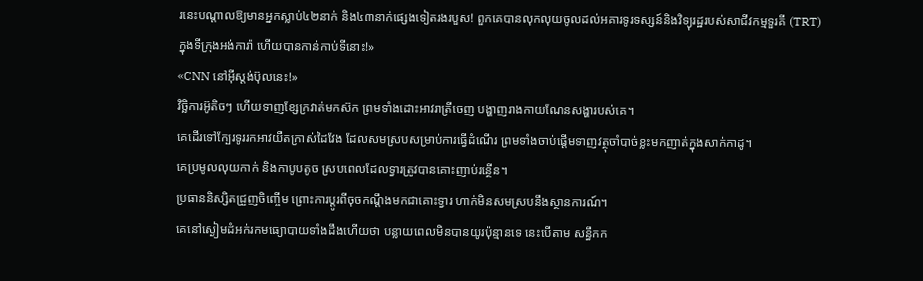រនេះបណ្ដាលឱ្យមានអ្នកស្លាប់៤២នាក់ និង៤៣នាក់ផ្សេងទៀតរងរបួស! ពួកគេបានលុកលុយចូលដល់អគារទូរទស្សន៍និងវិទ្យុរដ្ឋរបស់សាជីវកម្មទួរគី (TRT) ក្នុងទីក្រុងអង់ការ៉ា ហើយបានកាន់កាប់ទីនោះ!»
«CNN នៅអ៊ីស្តង់ប៊ុលនេះ!»
វិច្ឆិការអ៊ូតិចៗ ហើយទាញខ្សែក្រវាត់មកស៊ក ព្រមទាំងដោះអាវរាត្រីចេញ បង្ហាញរាងកាយណែនសង្ហារបស់គេ។
គេដើរទៅក្បែរទូររកអាវយឺតក្រាស់ដៃវែង ដែលសមស្របសម្រាប់ការធ្វើដំណើរ ព្រមទាំងចាប់ផ្ដើមទាញវត្ថុចាំបាច់ខ្លះមកញាត់ក្នុងសាក់កាដូ។
គេប្រមូលលុយកាក់ និងកាបូបតូច ស្របពេលដែលទ្វារត្រូវបានគោះញាប់រន្ថើន។
ប្រធាននិស្សិតជ្រួញចិញ្ចើម ព្រោះការប្ដូរពីចុចកណ្ដឹងមកជាគោះទ្វារ ហាក់មិនសមស្របនឹងស្ថានការណ៍។
គេនៅស្ងៀមដំអក់រកមធ្យោបាយទាំងដឹងហើយថា បន្លាយពេលមិនបានយូរប៉ុន្មានទេ នេះបើតាម សន្ធឹកក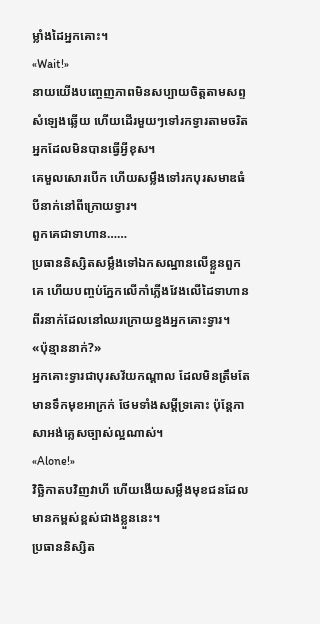ម្លាំងដៃអ្នកគោះ។
«Wait!»
នាយយើងបញ្ចេញភាពមិនសប្បាយចិត្តតាមសព្ទសំឡេងឆ្លើយ ហើយដើរមួយៗទៅរកទ្វារតាមចរិតអ្នកដែលមិនបានធ្វើអ្វីខុស។
គេមួលសោរបើក ហើយសម្លឹងទៅរកបុរសមាឌធំបីនាក់នៅពីក្រោយទ្វារ។
ពួកគេជាទាហាន……
ប្រធាននិស្សិតសម្លឹងទៅឯកសណ្ឋានលើខ្លួនពួកគេ ហើយបញ្ចប់ភ្នែកលើកាំភ្លើងវែងលើដៃទាហានពីរនាក់ដែលនៅឈរក្រោយខ្នងអ្នកគោះទ្វារ។
«ប៉ុន្មាននាក់?»
អ្នកគោះទ្វារជាបុរសវ័យកណ្ដាល ដែលមិនត្រឹមតែមានទឹកមុខអាក្រក់ ថែមទាំងសម្ដីទ្រគោះ ប៉ុន្តែភាសាអង់គ្លេសច្បាស់ល្អណាស់។
«Alone!»
វិច្ឆិកាតបវិញវាហី ហើយងើយសម្លឹងមុខជនដែលមានកម្ពស់ខ្ពស់ជាងខ្លួននេះ។
ប្រធាននិស្សិត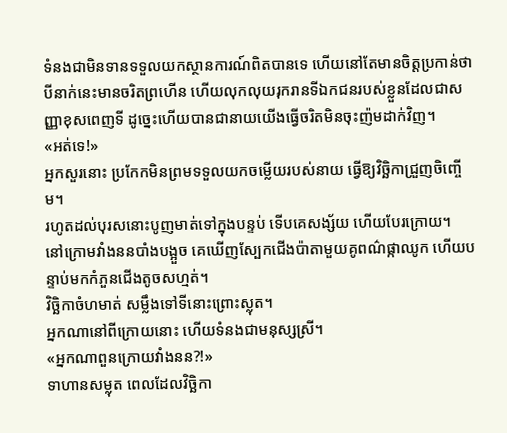ទំនងជាមិនទានទទួលយកស្ថានការណ៍ពិតបានទេ ហើយនៅតែមានចិត្តប្រកាន់ថា បីនាក់នេះមានចរិតព្រហើន ហើយលុកលុយរុករានទីឯកជនរបស់ខ្លួនដែលជាសញ្ញាខុសពេញទី ដូច្នេះហើយបានជានាយយើងធ្វើចរិតមិនចុះញ៉មដាក់វិញ។
«អត់ទេ!»
អ្នកសួរនោះ ប្រកែកមិនព្រមទទួលយកចម្លើយរបស់នាយ ធ្វើឱ្យវិច្ឆិកាជ្រួញចិញ្ចើម។
រហូតដល់បុរសនោះបូញមាត់ទៅក្នុងបន្ទប់ ទើបគេសង្ស័យ ហើយបែរក្រោយ។
នៅក្រោមវាំងននបាំងបង្អួច គេឃើញស្បែកជើងប៉ាតាមួយគូពណ៌ផ្កាឈូក ហើយបន្ទាប់មកកំភួនជើងតូចសហ្មត់។
វិច្ឆិកាចំហមាត់ សម្លឹងទៅទីនោះព្រោះស្លុត។
អ្នកណានៅពីក្រោយនោះ ហើយទំនងជាមនុស្សស្រី។
«អ្នកណាពួនក្រោយវាំងនន?!»
ទាហានសម្លុត ពេលដែលវិច្ឆិកា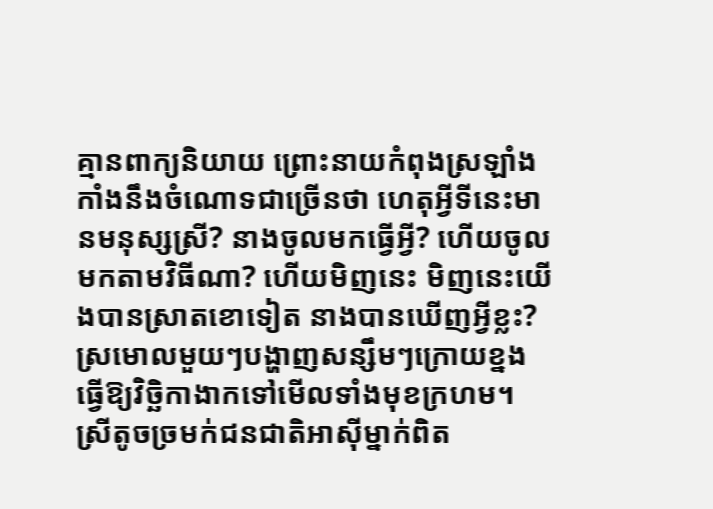គ្មានពាក្យនិយាយ ព្រោះនាយកំពុងស្រឡាំងកាំងនឹងចំណោទជាច្រើនថា ហេតុអ្វីទីនេះមានមនុស្សស្រី? នាងចូលមកធ្វើអ្វី? ហើយចូលមកតាមវិធីណា? ហើយមិញនេះ មិញនេះយើងបានស្រាតខោទៀត នាងបានឃើញអ្វីខ្លះ?
ស្រមោលមួយៗបង្ហាញសន្សឹមៗក្រោយខ្នង ធ្វើឱ្យវិច្ឆិកាងាកទៅមើលទាំងមុខក្រហម។
ស្រីតូចច្រមក់ជនជាតិអាស៊ីម្នាក់ពិត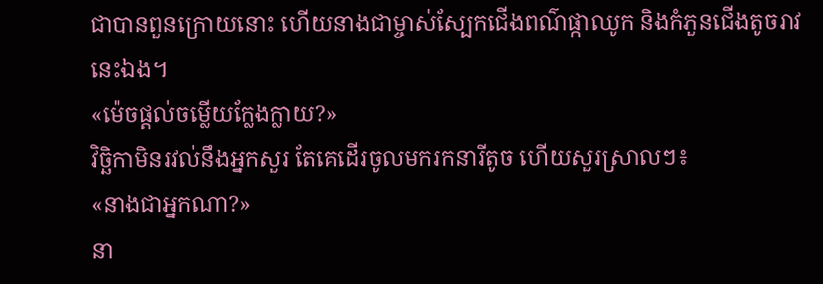ជាបានពួនក្រោយនោះ ហើយនាងជាម្ចាស់ស្បែកជើងពណ៌ផ្កាឈូក និងកំភួនជើងតូចរាវនេះឯង។
«ម៉េចផ្ដល់ចម្លើយក្លែងក្លាយ?»
វិច្ឆិកាមិនរវល់នឹងអ្នកសួរ តែគេដើរចូលមករកនារីតូច ហើយសួរស្រាលៗ៖
«នាងជាអ្នកណា?»
នា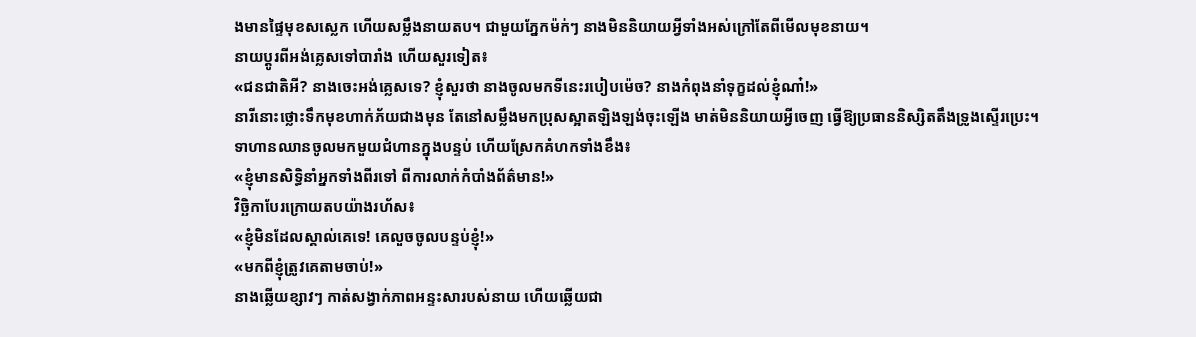ងមានផ្ទៃមុខសស្លេក ហើយសម្លឹងនាយតប។ ជាមួយភ្នែកម៉ក់ៗ នាងមិននិយាយអ្វីទាំងអស់ក្រៅតែពីមើលមុខនាយ។
នាយប្ដូរពីអង់គ្លេសទៅបារាំង ហើយសួរទៀត៖
«ជនជាតិអី? នាងចេះអង់គ្លេសទេ? ខ្ញុំសួរថា នាងចូលមកទីនេះរបៀបម៉េច? នាងកំពុងនាំទុក្ខដល់ខ្ញុំណា៎!»
នារីនោះថ្លោះទឹកមុខហាក់ភ័យជាងមុន តែនៅសម្លឹងមកប្រុសស្អាតឡិងឡង់ចុះឡើង មាត់មិននិយាយអ្វីចេញ ធ្វើឱ្យប្រធាននិស្សិតតឹងទ្រូងស្ទើរប្រេះ។
ទាហានឈានចូលមកមួយជំហានក្នុងបន្ទប់ ហើយស្រែកគំហកទាំងខឹង៖
«ខ្ញុំមានសិទ្ធិនាំអ្នកទាំងពីរទៅ ពីការលាក់កំបាំងព័ត៌មាន!»
វិច្ឆិកាបែរក្រោយតបយ៉ាងរហ័ស៖
«ខ្ញុំមិនដែលស្គាល់គេទេ! គេលួចចូលបន្ទប់ខ្ញុំ!»
«មកពីខ្ញុំត្រូវគេតាមចាប់!»
នាងឆ្លើយខ្សាវៗ កាត់សង្វាក់ភាពអន្ទះសារបស់នាយ ហើយឆ្លើយជា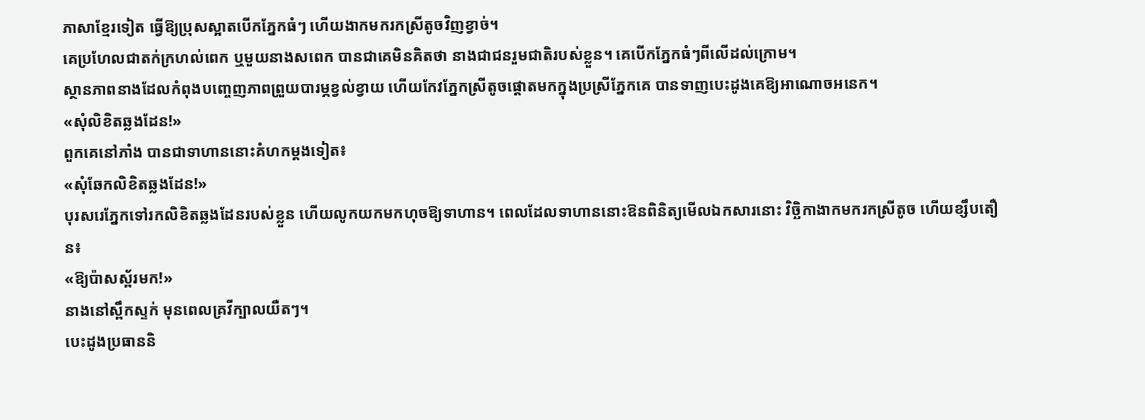ភាសាខ្មែរទៀត ធ្វើឱ្យប្រុសស្អាតបើកភ្នែកធំៗ ហើយងាកមករកស្រីតូចវិញខ្វាច់។
គេប្រហែលជាតក់ក្រហល់ពេក ឬមួយនាងសពេក បានជាគេមិនគិតថា នាងជាជនរួមជាតិរបស់ខ្លួន។ គេបើកភ្នែកធំៗពីលើដល់ក្រោម។
ស្ថានភាពនាងដែលកំពុងបញ្ចេញភាពព្រួយបារម្ភខ្វល់ខ្វាយ ហើយកែវភ្នែកស្រីតូចផ្ដោតមកក្នុងប្រស្រីភ្នែកគេ បានទាញបេះដូងគេឱ្យអាណោចអនេក។
«សុំលិខិតឆ្លងដែន!»
ពួកគេនៅភាំង បានជាទាហាននោះគំហកម្ដងទៀត៖
«សុំឆែកលិខិតឆ្លងដែន!»
បុរសរេភ្នែកទៅរកលិខិតឆ្លងដែនរបស់ខ្លួន ហើយលូកយកមកហុចឱ្យទាហាន។ ពេលដែលទាហាននោះឱនពិនិត្យមើលឯកសារនោះ វិច្ឆិកាងាកមករកស្រីតូច ហើយខ្សឹបតឿន៖
«ឱ្យប៉ាសស្ព័រមក!»
នាងនៅស្ពឹកស្ទក់ មុនពេលគ្រវីក្បាលយឺតៗ។
បេះដូងប្រធាននិ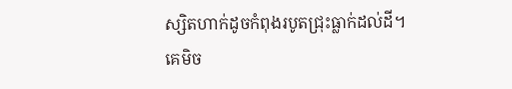ស្សិតហាក់ដូចកំពុងរបូតជ្រុះធ្លាក់ដល់ដី។
គេមិច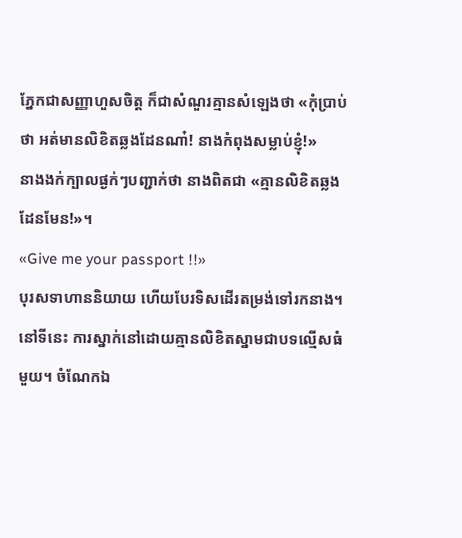ភ្នែកជាសញ្ញាហួសចិត្ត ក៏ជាសំណួរគ្មានសំឡេងថា «កុំប្រាប់ថា អត់មានលិខិតឆ្លងដែនណា៎! នាងកំពុងសម្លាប់ខ្ញុំ!»
នាងងក់ក្បាលផ្ងក់ៗបញ្ជាក់ថា នាងពិតជា «គ្មានលិខិតឆ្លងដែនមែន!»។
«Give me your passport !!»
បុរសទាហាននិយាយ ហើយបែរទិសដើរតម្រង់ទៅរកនាង។
នៅទីនេះ ការស្នាក់នៅដោយគ្មានលិខិតស្នាមជាបទល្មើសធំមួយ។ ចំណែកឯ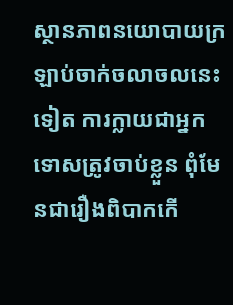ស្ថានភាពនយោបាយក្រឡាប់ចាក់ចលាចលនេះទៀត ការក្លាយជាអ្នកទោសត្រូវចាប់ខ្លួន ពុំមែនជារឿងពិបាកកើ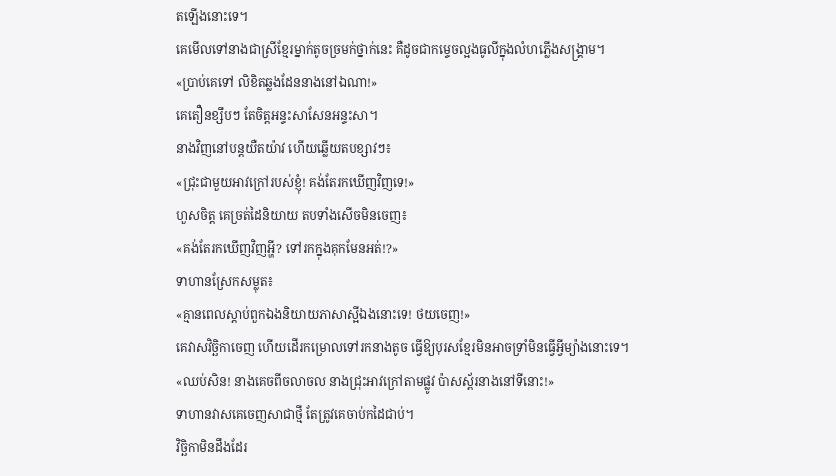តឡើងនោះទេ។
គេមើលទៅនាងជាស្រីខ្មែរម្នាក់តូចច្រមក់ថ្នាក់នេះ គឺដូចជាកម្ទេចល្អងធូលីក្នុងលំហភ្លើងសង្គ្រាម។
«ប្រាប់គេទៅ លិខិតឆ្លងដែននាងនៅឯណា!»
គេតឿនខ្សឹបៗ តែចិត្តអន្ទះសាសែនអន្ទះសា។
នាងវិញនៅបន្តយឺតយ៉ាវ ហើយឆ្លើយតបខ្សាវៗ៖
«ជ្រុះជាមួយអាវក្រៅរបស់ខ្ញុំ! គង់តែរកឃើញវិញទេ!»
ហួសចិត្ត គេច្រត់ដៃនិយាយ តបទាំងសើចមិនចេញ៖
«គង់តែរកឃើញវិញអ្ហី? ទៅរកក្នុងគុកមែនអត់!?»
ទាហានស្រែកសម្លុត៖
«គ្មានពេលស្ដាប់ពួកឯងនិយាយភាសាស្អីឯងនោះទេ! ថយចេញ!»
គេវាសវិច្ឆិកាចេញ ហើយដើរកម្រោលទៅរកនាងតូច ធ្វើឱ្យបុរសខ្មែរមិនអាចទ្រាំមិនធ្វើអ្វីម្យ៉ាងនោះទេ។
«ឈប់សិន! នាងគេចពីចលាចល នាងជ្រុះអាវក្រៅតាមផ្លូវ ប៉ាសស្ព័រនាងនៅទីនោះ!»
ទាហានវាសគេចេញសាជាថ្មី តែត្រូវគេចាប់កដៃជាប់។
វិច្ឆិកាមិនដឹងដែរ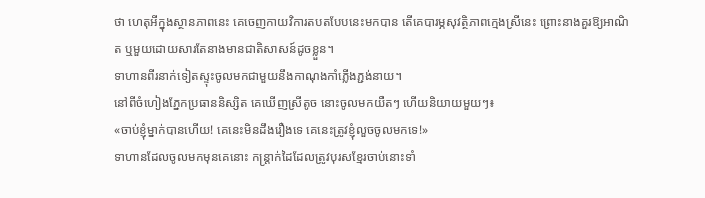ថា ហេតុអីក្នុងស្ថានភាពនេះ គេចេញកាយវិការតបតបែបនេះមកបាន តើគេបារម្ភសុវត្ថិភាពក្មេងស្រីនេះ ព្រោះនាងគួរឱ្យអាណិត ឬមួយដោយសារតែនាងមានជាតិសាសន៍ដូចខ្លួន។
ទាហានពីរនាក់ទៀតស្ទុះចូលមកជាមួយនឹងកាណុងកាំភ្លើងភ្ជង់នាយ។
នៅពីចំហៀងភ្នែកប្រធាននិស្សិត គេឃើញស្រីតូច នោះចូលមកយឺតៗ ហើយនិយាយមួយៗ៖
«ចាប់ខ្ញុំម្នាក់បានហើយ! គេនេះមិនដឹងរឿងទេ គេនេះត្រូវខ្ញុំលួចចូលមកទេ!»
ទាហានដែលចូលមកមុនគេនោះ កន្ត្រាក់ដៃដែលត្រូវបុរសខ្មែរចាប់នោះទាំ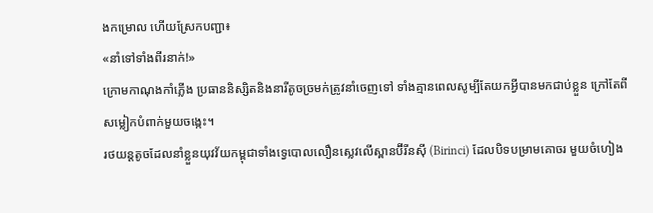ងកម្រោល ហើយស្រែកបញ្ជា៖
«នាំទៅទាំងពីរនាក់!»
ក្រោមកាណុងកាំភ្លើង ប្រធាននិស្សិតនិងនារីតូចច្រមក់ត្រូវនាំចេញទៅ ទាំងគ្មានពេលសូម្បីតែយកអ្វីបានមកជាប់ខ្លួន ក្រៅតែពីសម្លៀកបំពាក់មួយចង្កេះ។
រថយន្តតូចដែលនាំខ្លួនយុវវ័យកម្ពុជាទាំងទ្វេបោលលឿនស្លេវលើស្ពានប៊ីរីនស៊ី (Birinci) ដែលបិទបម្រាមគោចរ មួយចំហៀង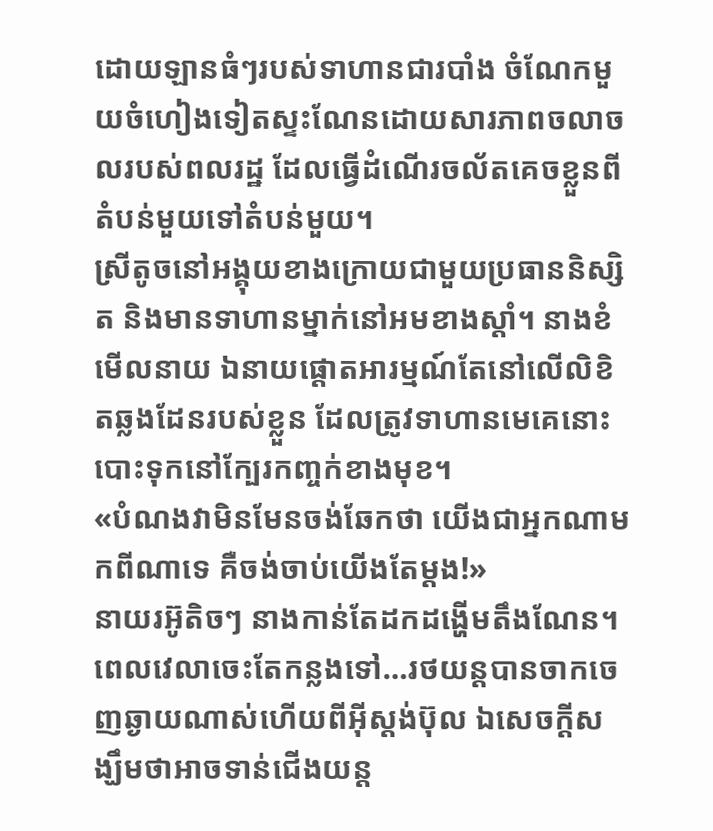ដោយឡានធំៗរបស់ទាហានជារបាំង ចំណែកមួយចំហៀងទៀតស្ទះណែនដោយសារភាពចលាចលរបស់ពលរដ្ឋ ដែលធ្វើដំណើរចល័តគេចខ្លួនពីតំបន់មួយទៅតំបន់មួយ។
ស្រីតូចនៅអង្គុយខាងក្រោយជាមួយប្រធាននិស្សិត និងមានទាហានម្នាក់នៅអមខាងស្ដាំ។ នាងខំមើលនាយ ឯនាយផ្ដោតអារម្មណ៍តែនៅលើលិខិតឆ្លងដែនរបស់ខ្លួន ដែលត្រូវទាហានមេគេនោះបោះទុកនៅក្បែរកញ្ចក់ខាងមុខ។
«បំណងវាមិនមែនចង់ឆែកថា យើងជាអ្នកណាមកពីណាទេ គឺចង់ចាប់យើងតែម្ដង!»
នាយរអ៊ូតិចៗ នាងកាន់តែដកដង្ហើមតឹងណែន។ ពេលវេលាចេះតែកន្លងទៅ…រថយន្តបានចាកចេញឆ្ងាយណាស់ហើយពីអ៊ីស្តង់ប៊ុល ឯសេចក្ដីសង្ឃឹមថាអាចទាន់ជើងយន្ត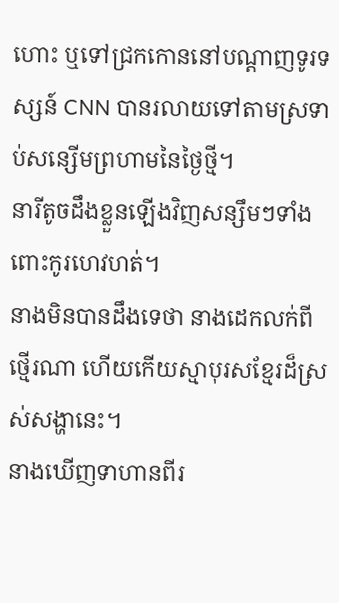ហោះ ឬទៅជ្រកកោននៅបណ្ដាញទូរទស្សន៍ CNN បានរលាយទៅតាមស្រទាប់សន្សើមព្រហាមនៃថ្ងៃថ្មី។
នារីតូចដឹងខ្លួនឡើងវិញសន្សឹមៗទាំងពោះកូរហេវហត់។
នាងមិនបានដឹងទេថា នាងដេកលក់ពីថ្មើរណា ហើយកើយស្មាបុរសខ្មែរដ៏ស្រស់សង្ហានេះ។
នាងឃើញទាហានពីរ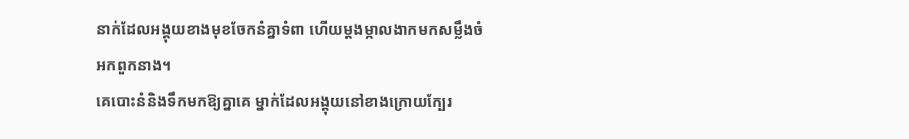នាក់ដែលអង្គុយខាងមុខចែកនំគ្នាទំពា ហើយម្ដងម្កាលងាកមកសម្លឹងចំអកពួកនាង។
គេបោះនំនិងទឹកមកឱ្យគ្នាគេ ម្នាក់ដែលអង្គុយនៅខាងក្រោយក្បែរ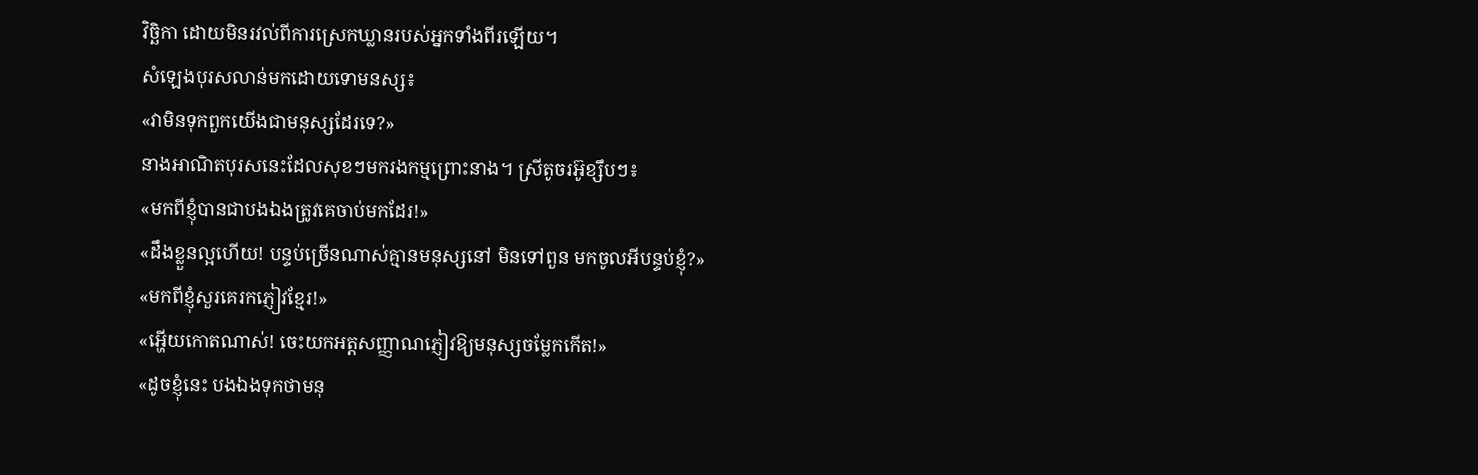វិច្ឆិកា ដោយមិនរវល់ពីការស្រេកឃ្លានរបស់អ្នកទាំងពីរឡើយ។
សំឡេងបុរសលាន់មកដោយទោមនស្ស៖
«វាមិនទុកពួកយើងជាមនុស្សដែរទេ?»
នាងអាណិតបុរសនេះដែលសុខៗមករងកម្មព្រោះនាង។ ស្រីតូចរអ៊ូខ្សឹបៗ៖
«មកពីខ្ញុំបានជាបងឯងត្រូវគេចាប់មកដែរ!»
«ដឹងខ្លួនល្អហើយ! បន្ទប់ច្រើនណាស់គ្មានមនុស្សនៅ មិនទៅពួន មកចូលអីបន្ទប់ខ្ញុំ?»
«មកពីខ្ញុំសួរគេរកភ្ញៀវខ្មែរ!»
«អ្ហើយកោតណាស់! ចេះយកអត្តសញ្ញាណភ្ញៀវឱ្យមនុស្សចម្លែកកើត!»
«ដូចខ្ញុំនេះ បងឯងទុកថាមនុ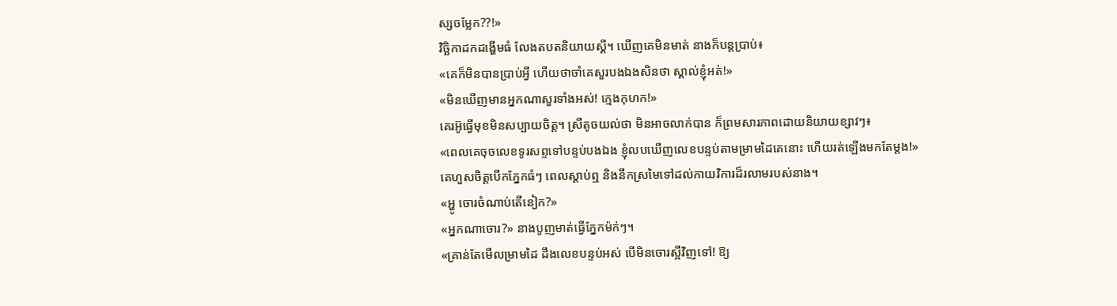ស្សចម្លែក??!»
វិច្ឆិកាដកដង្ហើមធំ លែងតបតនិយាយស្គី។ ឃើញគេមិនមាត់ នាងក៏បន្តប្រាប់៖
«គេក៏មិនបានប្រាប់អ្វី ហើយថាចាំគេសួរបងឯងសិនថា ស្គាល់ខ្ញុំអត់!»
«មិនឃើញមានអ្នកណាសួរទាំងអស់! ក្មេងកុហក!»
គេរអ៊ូធ្វើមុខមិនសប្បាយចិត្ត។ ស្រីតូចយល់ថា មិនអាចលាក់បាន ក៏ព្រមសារភាពដោយនិយាយខ្សាវៗ៖
«ពេលគេចុចលេខទូរសព្ទទៅបន្ទប់បងឯង ខ្ញុំលបឃើញលេខបន្ទប់តាមម្រាមដៃគេនោះ ហើយរត់ឡើងមកតែម្ដង!»
គេហួសចិត្តបើកភ្នែកធំៗ ពេលស្ដាប់ឮ និងនឹកស្រមៃទៅដល់កាយវិការដ៏រលាមរបស់នាង។
«អ្ហូ ចោរចំណាប់តើនៀក?»
«អ្នកណាចោរ?» នាងបូញមាត់ធ្វើភ្នែកម៉ក់ៗ។
«គ្រាន់តែមើលម្រាមដៃ ដឹងលេខបន្ទប់អស់ បើមិនចោរស្អីវិញទៅ! ឱ្យ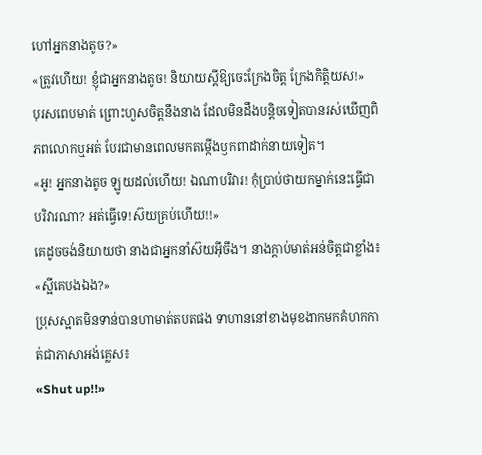ហៅអ្នកនាងតូច?»
«ត្រូវហើយ! ខ្ញុំជាអ្នកនាងតូច! និយាយស្ដីឱ្យចេះក្រែងចិត្ត ក្រែងកិត្តិយស!»
បុរសពេបមាត់ ព្រោះហួសចិត្តនឹងនាង ដែលមិនដឹងបន្តិចទៀតបានរស់ឃើញពិភពលោកឬអត់ បែរជាមានពេលមកតម្កើងឫកពាដាក់នាយទៀត។
«អូ! អ្នកនាងតូច ឡូយដល់ហើយ! ឯណាបរិវារ! កុំប្រាប់ថាយកម្នាក់នេះធ្វើជាបរិវារណា? អត់ធ្វើទេ!ស៊យគ្រប់ហើយ!!»
គេដូចចង់និយាយថា នាងជាអ្នកនាំស៊យអ៊ីចឹង។ នាងក្ដាប់មាត់អន់ចិត្តជាខ្លាំង៖
«ស្អីគេបងឯង?»
ប្រុសស្អាតមិនទាន់បានហាមាត់តបតផង ទាហាននៅខាងមុខងាកមកគំហកកាត់ជាភាសាអង់គ្លេស៖
«Shut up!!»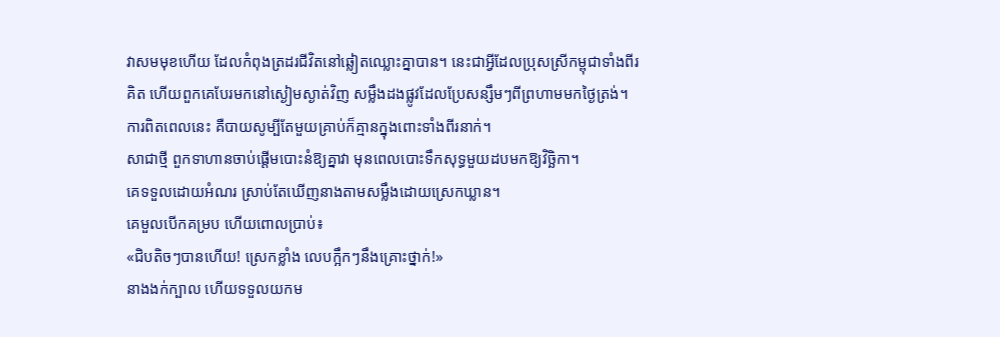វាសមមុខហើយ ដែលកំពុងត្រដរជីវិតនៅឆ្លៀតឈ្លោះគ្នាបាន។ នេះជាអ្វីដែលប្រុសស្រីកម្ពុជាទាំងពីរគិត ហើយពួកគេបែរមកនៅស្ងៀមស្ងាត់វិញ សម្លឹងដងផ្លូវដែលប្រែសន្សឹមៗពីព្រហាមមកថ្ងៃត្រង់។
ការពិតពេលនេះ គឺបាយសូម្បីតែមួយគ្រាប់ក៏គ្មានក្នុងពោះទាំងពីរនាក់។
សាជាថ្មី ពួកទាហានចាប់ផ្ដើមបោះនំឱ្យគ្នាវា មុនពេលបោះទឹកសុទ្ធមួយដបមកឱ្យវិច្ឆិកា។
គេទទួលដោយអំណរ ស្រាប់តែឃើញនាងតាមសម្លឹងដោយស្រេកឃ្លាន។
គេមួលបើកគម្រប ហើយពោលប្រាប់៖
«ជិបតិចៗបានហើយ! ស្រេកខ្លាំង លេបក្អឹកៗនឹងគ្រោះថ្នាក់!»
នាងងក់ក្បាល ហើយទទួលយកម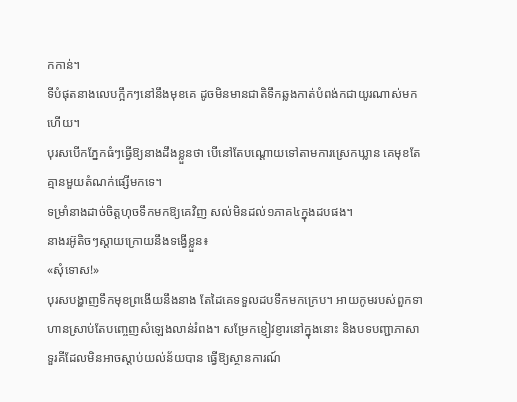កកាន់។
ទីបំផុតនាងលេបក្អឹកៗនៅនឹងមុខគេ ដូចមិនមានជាតិទឹកឆ្លងកាត់បំពង់កជាយូរណាស់មកហើយ។
បុរសបើកភ្នែកធំៗធ្វើឱ្យនាងដឹងខ្លួនថា បើនៅតែបណ្ដោយទៅតាមការស្រេកឃ្លាន គេមុខតែគ្មានមួយតំណក់ផ្សើមកទេ។
ទម្រាំនាងដាច់ចិត្តហុចទឹកមកឱ្យគេវិញ សល់មិនដល់១ភាគ៤ក្នុងដបផង។
នាងរអ៊ូតិចៗស្ដាយក្រោយនឹងទង្វើខ្លួន៖
«សុំទោស!»
បុរសបង្ហាញទឹកមុខព្រងើយនឹងនាង តែដៃគេទទួលដបទឹកមកក្រេប។ អាយកូមរបស់ពួកទាហានស្រាប់តែបញ្ចេញសំឡេងលាន់រំពង។ សម្រែកខ្ញៀវខ្ញារនៅក្នុងនោះ និងបទបញ្ជាភាសាទួរគីដែលមិនអាចស្ដាប់យល់ន័យបាន ធ្វើឱ្យស្ថានការណ៍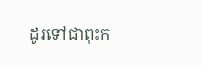ដូរទៅជាពុះក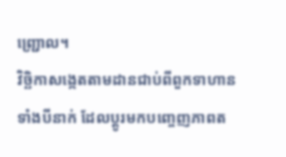ញ្ជ្រោល។
វិច្ឆិកាសង្កេតតាមដានជាប់ពីពួកទាហានទាំងបីនាក់ ដែលប្ដូរមកបញ្ចេញភាពត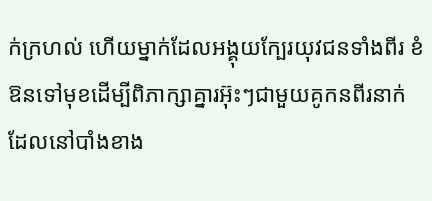ក់ក្រហល់ ហើយម្នាក់ដែលអង្គុយក្បែរយុវជនទាំងពីរ ខំឱនទៅមុខដើម្បីពិភាក្សាគ្នារអ៊ុះៗជាមួយគូកនពីរនាក់ដែលនៅបាំងខាង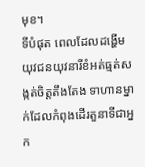មុខ។
ទីបំផុត ពេលដែលដង្ហើមយុវជនយុវនារីខំអត់ធ្មត់សង្កត់ចិត្តតឹងតែង ទាហានម្នាក់ដែលកំពុងដើរតួនាទីជាអ្នក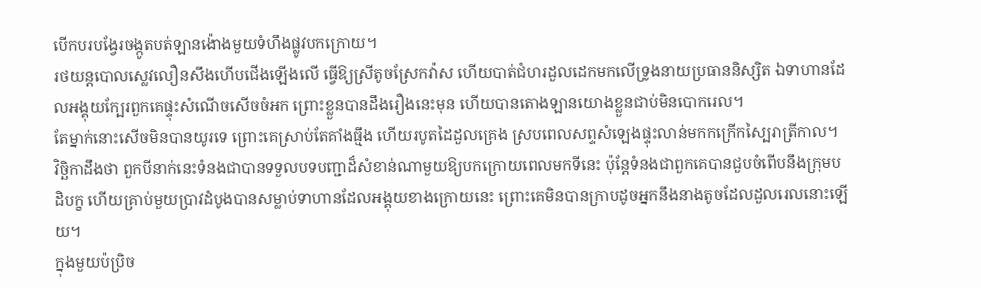បើកបរបង្វែរចង្កូតបត់ឡានង៉ោងមួយទំហឹងផ្លូវបកក្រោយ។
រថយន្តបោលស្លេវលឿនសឹងហើបជើងឡើងលើ ធ្វើឱ្យស្រីតូចស្រែកវ៉ាស ហើយបាត់ជំហរដួលដេកមកលើទ្រូងនាយប្រធាននិស្សិត ឯទាហានដែលអង្គុយក្បែរពួកគេផ្ទុះសំណើចសើចចំអក ព្រោះខ្លួនបានដឹងរឿងនេះមុន ហើយបានតោងឡានយោងខ្លួនជាប់មិនបោករេល។
តែម្នាក់នោះសើចមិនបានយូរទេ ព្រោះគេស្រាប់តែគាំងធ្មឹង ហើយរបូតដៃដួលគ្រេង ស្របពេលសព្ទសំឡេងផ្ទុះលាន់មកកក្រើកស្បៃរាត្រីកាល។
វិច្ឆិកាដឹងថា ពួកបីនាក់នេះទំនងជាបានទទួលបទបញ្ជាដ៏សំខាន់ណាមួយឱ្យបកក្រោយពេលមកទីនេះ ប៉ុន្តែទំនងជាពួកគេបានជួបចំពើបនឹងក្រុមបដិបក្ខ ហើយគ្រាប់មួយប្រាវដំបូងបានសម្លាប់ទាហានដែលអង្គុយខាងក្រោយនេះ ព្រោះគេមិនបានក្រាបដូចអ្នកនឹងនាងតូចដែលដួលរេលនោះឡើយ។
ក្នុងមួយប៉ប្រិច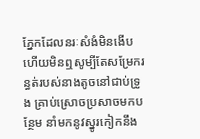ភ្នែកដែលនរៈសំងំមិនងើប ហើយមិនឮសូម្បីតែសម្រែករន្ធត់របស់នាងតូចនៅជាប់ទ្រូង គ្រាប់ស្រោចប្រសាចមកបន្ថែម នាំមកនូវស្នូរកៀកនឹង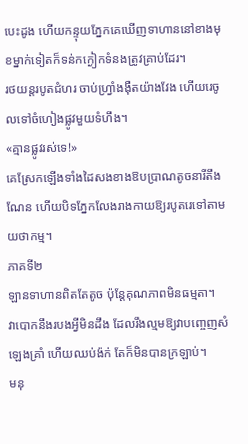បេះដូង ហើយកន្ទុយភ្នែកគេឃើញទាហាននៅខាងមុខម្នាក់ទៀតក៏ទន់កក្ងៀកទំនងត្រូវគ្រាប់ដែរ។
រថយន្តរបូតជំហរ ចាប់ហ្វ្រាំងង៉ឺតយ៉ាងវែង ហើយរេចូលទៅចំហៀងផ្លូវមួយទំហឹង។
«គ្មានផ្លូវរស់ទេ!»
គេស្រែកឡើងទាំងដៃសងខាងឱបប្រាណតូចនារីតឹងណែន ហើយបិទភ្នែកលែងរាងកាយឱ្យរបូតរេទៅតាមយថាកម្ម។
ភាគទី២
ឡានទាហានពិតតែតូច ប៉ុន្តែគុណភាពមិនធម្មតា។
វាបោកនឹងរបងអ្វីមិនដឹង ដែលរឹងល្មមឱ្យវាបញ្ចេញសំឡេងគ្រាំ ហើយឈប់ង៉ក់ តែក៏មិនបានក្រឡាប់។
មនុ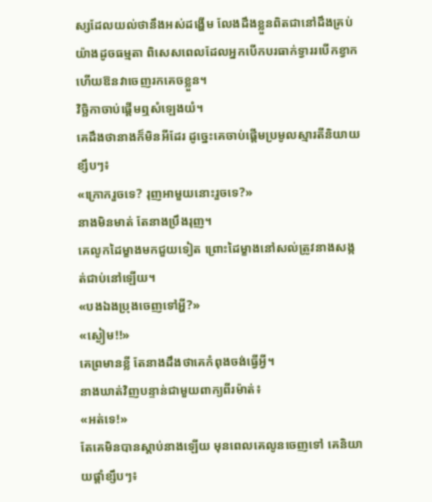ស្សដែលយល់ថានឹងអស់ដង្ហើម លែងដឹងខ្លួនពិតជានៅដឹងគ្រប់យ៉ាងដូចធម្មតា ពិសេសពេលដែលអ្នកបើកបរធាក់ទ្វាររបើកខ្វាក ហើយឱនវាចេញរកគេចខ្លួន។
វិច្ឆិកាចាប់ផ្ដើមឮសំឡេងយំ។
គេដឹងថានាងក៏មិនអីដែរ ដូច្នេះគេចាប់ផ្ដើមប្រមូលស្មារតីនិយាយខ្សឹបៗ៖
«ក្រោករួចទេ? រុញអាមួយនោះរួចទេ?»
នាងមិនមាត់ តែនាងប្រឹងរុញ។
គេលូកដៃម្ខាងមកជួយទៀត ព្រោះដៃម្ខាងនៅសល់ត្រូវនាងសង្កត់ជាប់នៅឡើយ។
«បងឯងប្រុងចេញទៅអ្ហី?»
«ស្ងៀម!!»
គេព្រមានខ្លី តែនាងដឹងថាគេកំពុងចង់ធ្វើអ្វី។
នាងឃាត់វិញបន្ទាន់ជាមួយពាក្យពីរម៉ាត់៖
«អត់ទេ!»
តែគេមិនបានស្ដាប់នាងឡើយ មុនពេលគេលូនចេញទៅ គេនិយាយផ្ដាំខ្សឹបៗ៖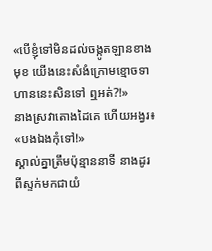«បើខ្ញុំទៅមិនដល់ចង្កូតឡានខាងមុខ យើងនេះសំងំក្រោមខ្មោចទាហាននេះសិនទៅ ឮអត់?!»
នាងស្រវាតោងដៃគេ ហើយអង្វរ៖
«បងឯងកុំទៅ!»
ស្គាល់គ្នាត្រឹមប៉ុន្មាននាទី នាងដូរពីស្ទក់មកជាយំ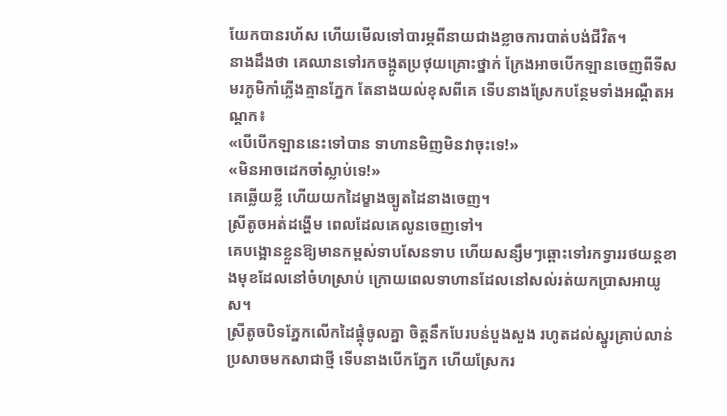យែកបានរហ័ស ហើយមើលទៅបារម្ភពីនាយជាងខ្លាចការបាត់បង់ជីវិត។
នាងដឹងថា គេឈានទៅរកចង្កូតប្រថុយគ្រោះថ្នាក់ ក្រែងអាចបើកឡានចេញពីទីសមរភូមិកាំភ្លើងគ្មានភ្នែក តែនាងយល់ខុសពីគេ ទើបនាងស្រែកបន្ថែមទាំងអណ្ដឺតអណ្ដក៖
«បើបើកឡាននេះទៅបាន ទាហានមិញមិនវាចុះទេ!»
«មិនអាចដេកចាំស្លាប់ទេ!»
គេឆ្លើយខ្លី ហើយយកដៃម្ខាងច្បូតដៃនាងចេញ។
ស្រីតូចអត់ដង្ហើម ពេលដែលគេលូនចេញទៅ។
គេបង្អោនខ្លួនឱ្យមានកម្ពស់ទាបសែនទាប ហើយសន្សឹមៗឆ្ពោះទៅរកទ្វាររថយន្តខាងមុខដែលនៅចំហស្រាប់ ក្រោយពេលទាហានដែលនៅសល់រត់យកប្រាសអាយូស។
ស្រីតូចបិទភ្នែកលើកដៃផ្គុំចូលគ្នា ចិត្តនឹកបែរបន់បួងសួង រហូតដល់ស្នូរគ្រាប់លាន់ប្រសាចមកសាជាថ្មី ទើបនាងបើកភ្នែក ហើយស្រែករ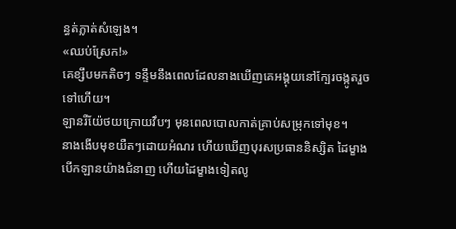ន្ធត់ភ្លាត់សំឡេង។
«ឈប់ស្រែក!»
គេខ្សឹបមកតិចៗ ទន្ទឹមនឹងពេលដែលនាងឃើញគេអង្គុយនៅក្បែរចង្កូតរួចទៅហើយ។
ឡានរឺយ៉ែថយក្រោយវឹបៗ មុនពេលបោលកាត់គ្រាប់សម្រុកទៅមុខ។
នាងងើបមុខយឺតៗដោយអំណរ ហើយឃើញបុរសប្រធាននិស្សិត ដៃម្ខាងបើកឡានយ៉ាងជំនាញ ហើយដៃម្ខាងទៀតលូ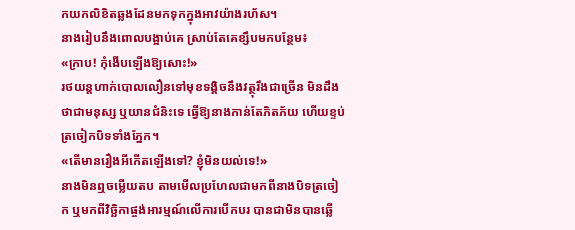កយកលិខិតឆ្លងដែនមកទុកក្នុងអាវយ៉ាងរហ័ស។
នាងរៀបនឹងពោលបង្អាប់គេ ស្រាប់តែគេខ្សឹបមកបន្ថែម៖
«ក្រាប! កុំងើបឡើងឱ្យសោះ!»
រថយន្តហាក់បោលលឿនទៅមុខទង្គិចនឹងវត្ថុរឹងជាច្រើន មិនដឹងថាជាមនុស្ស ឬយានជំនិះទេ ធ្វើឱ្យនាងកាន់តែភិតភ័យ ហើយខ្ទប់ត្រចៀកបិទទាំងភ្នែក។
«តើមានរឿងអីកើតឡើងទៅ? ខ្ញុំមិនយល់ទេ!»
នាងមិនឮចម្លើយតប តាមមើលប្រហែលជាមកពីនាងបិទត្រចៀក ឬមកពីវិច្ឆិកាផ្ចង់អារម្មណ៍លើការបើកបរ បានជាមិនបានឆ្លើ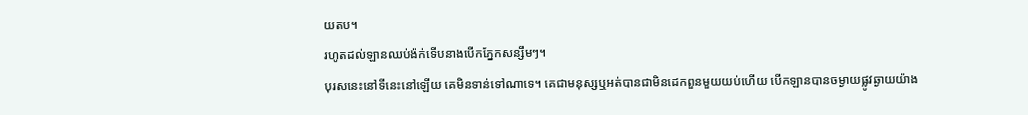យតប។
រហូតដល់ឡានឈប់ង៉ក់ទើបនាងបើកភ្នែកសន្សឹមៗ។
បុរសនេះនៅទីនេះនៅឡើយ គេមិនទាន់ទៅណាទេ។ គេជាមនុស្សឬអត់បានជាមិនដេកពួនមួយយប់ហើយ បើកឡានបានចម្ងាយផ្លូវឆ្ងាយយ៉ាង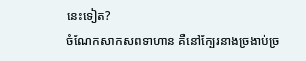នេះទៀត?
ចំណែកសាកសពទាហាន គឺនៅក្បែរនាងច្រងាប់ច្រ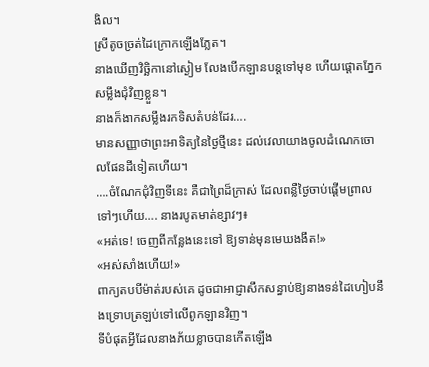ងិល។
ស្រីតូចច្រត់ដៃក្រោកឡើងភ្លែត។
នាងឃើញវិច្ឆិកានៅស្ងៀម លែងបើកឡានបន្តទៅមុខ ហើយផ្ដោតភ្នែកសម្លឹងជុំវិញខ្លួន។
នាងក៏ងាកសម្លឹងរកទិសតំបន់ដែរ….
មានសញ្ញាថាព្រះអាទិត្យនៃថ្ងៃថ្មីនេះ ដល់វេលាយាងចូលដំណេកចោលផែនដីទៀតហើយ។
….ចំណែកជុំវិញទីនេះ គឺជាព្រៃដ៏ក្រាស់ ដែលពន្លឺថ្ងៃចាប់ផ្ដើមព្រាលទៅៗហើយ…. នាងរបូតមាត់ខ្សាវៗ៖
«អត់ទេ! ចេញពីកន្លែងនេះទៅ ឱ្យទាន់មុនមេឃងងឹត!»
«អស់សាំងហើយ!»
ពាក្យតបបីម៉ាត់របស់គេ ដូចជាអាជ្ញាសឹកសន្ធាប់ឱ្យនាងទន់ដៃហៀបនឹងទ្រោបត្រឡប់ទៅលើពូកឡានវិញ។
ទីបំផុតអ្វីដែលនាងភ័យខ្លាចបានកើតឡើង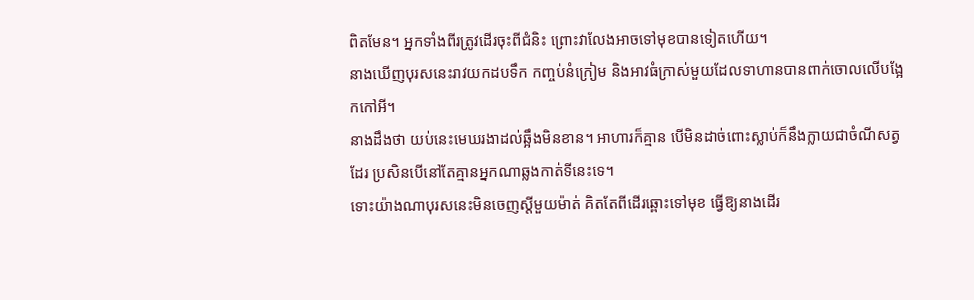ពិតមែន។ អ្នកទាំងពីរត្រូវដើរចុះពីជំនិះ ព្រោះវាលែងអាចទៅមុខបានទៀតហើយ។
នាងឃើញបុរសនេះរាវយកដបទឹក កញ្ចប់នំក្រៀម និងអាវធំក្រាស់មួយដែលទាហានបានពាក់ចោលលើបង្អែកកៅអី។
នាងដឹងថា យប់នេះមេឃរងាដល់ឆ្អឹងមិនខាន។ អាហារក៏គ្មាន បើមិនដាច់ពោះស្លាប់ក៏នឹងក្លាយជាចំណីសត្វដែរ ប្រសិនបើនៅតែគ្មានអ្នកណាឆ្លងកាត់ទីនេះទេ។
ទោះយ៉ាងណាបុរសនេះមិនចេញស្ដីមួយម៉ាត់ គិតតែពីដើរឆ្ពោះទៅមុខ ធ្វើឱ្យនាងដើរ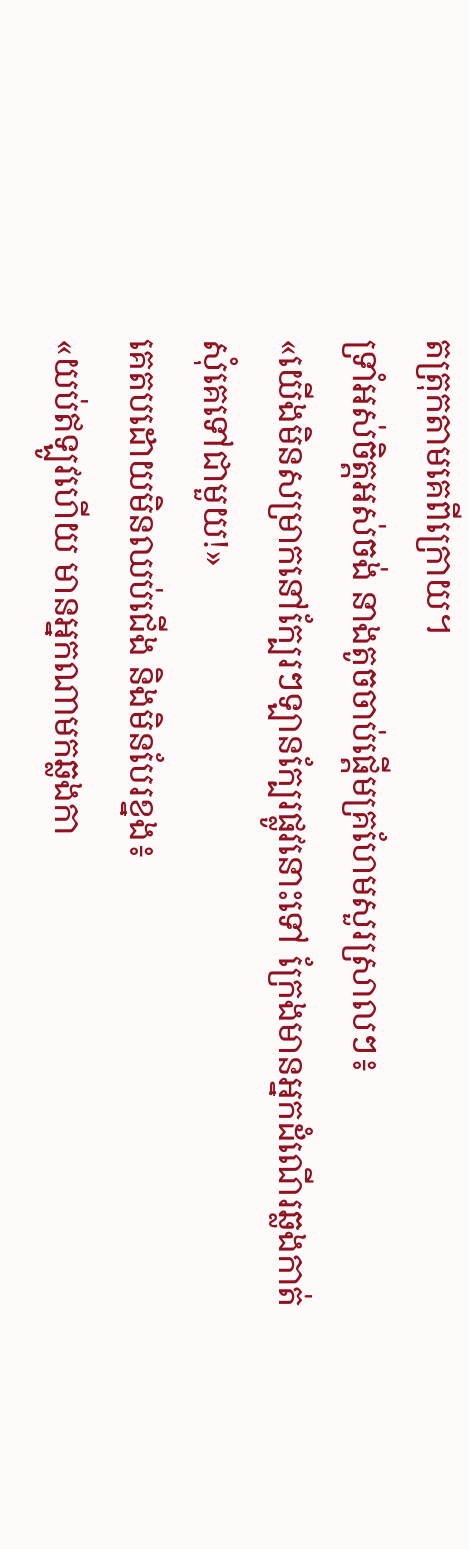តត្រុកតាមគេពីក្រោយ។
ទ្រាំអស់ចិត្តអស់ចង់ នាងតូចចាប់ផ្ដើមគ្រហែមសួរស្រាលៗ៖
«យើងមិនសម្រាកនៅក្បែរៗឡានក្បែរផ្លូវនោះទៅ ក្រែងមានអ្នកដំណើរឆ្លងកាត់ សុំគេទៅជាមួយ!»
គេតបដោយមិនឈប់ជើង និងមិនបែរខ្នង៖
«យប់ឥឡូវហើយ មានអ្នកណាមកឆ្លងកា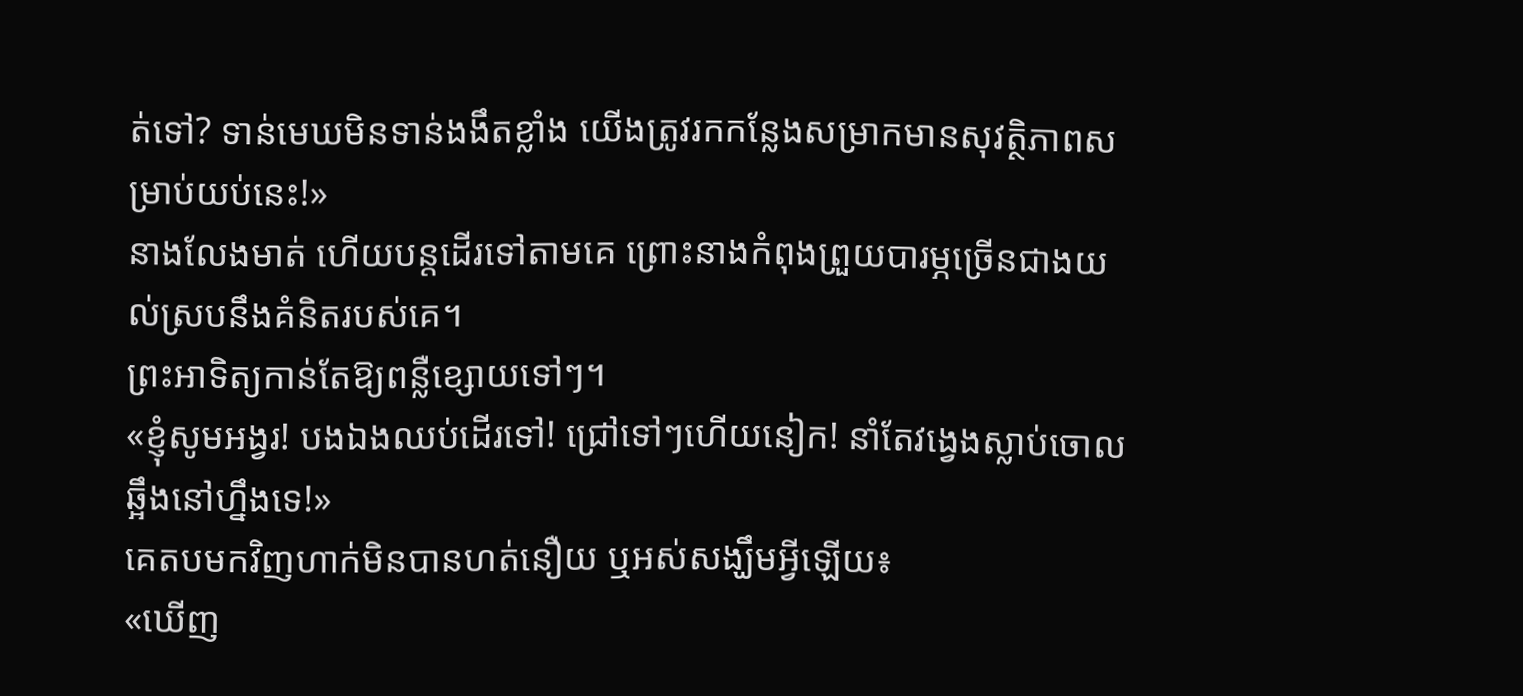ត់ទៅ? ទាន់មេឃមិនទាន់ងងឹតខ្លាំង យើងត្រូវរកកន្លែងសម្រាកមានសុវត្ថិភាពសម្រាប់យប់នេះ!»
នាងលែងមាត់ ហើយបន្តដើរទៅតាមគេ ព្រោះនាងកំពុងព្រួយបារម្ភច្រើនជាងយល់ស្របនឹងគំនិតរបស់គេ។
ព្រះអាទិត្យកាន់តែឱ្យពន្លឺខ្សោយទៅៗ។
«ខ្ញុំសូមអង្វរ! បងឯងឈប់ដើរទៅ! ជ្រៅទៅៗហើយនៀក! នាំតែវង្វេងស្លាប់ចោលឆ្អឹងនៅហ្នឹងទេ!»
គេតបមកវិញហាក់មិនបានហត់នឿយ ឬអស់សង្ឃឹមអ្វីឡើយ៖
«ឃើញ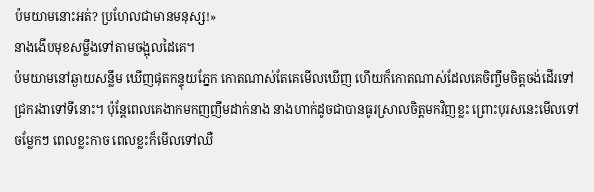ប៉មយាមនោះអត់? ប្រហែលជាមានមនុស្ស!»
នាងងើបមុខសម្លឹងទៅតាមចង្អុលដៃគេ។
ប៉មយាមនៅឆ្ងាយសន្លឹម ឃើញផុតកន្ទុយភ្នែក កោតណាស់តែគេមើលឃើញ ហើយក៏កោតណាស់ដែលគេចិញ្ចឹមចិត្តចង់ដើរទៅជ្រករងាទៅទីនោះ។ ប៉ុន្តែពេលគេងាកមកញញឹមដាក់នាង នាងហាក់ដូចជាបានធូរស្រាលចិត្តមកវិញខ្លះ ព្រោះបុរសនេះមើលទៅចម្លែកៗ ពេលខ្លះកាច ពេលខ្លះក៏មើលទៅឈឺ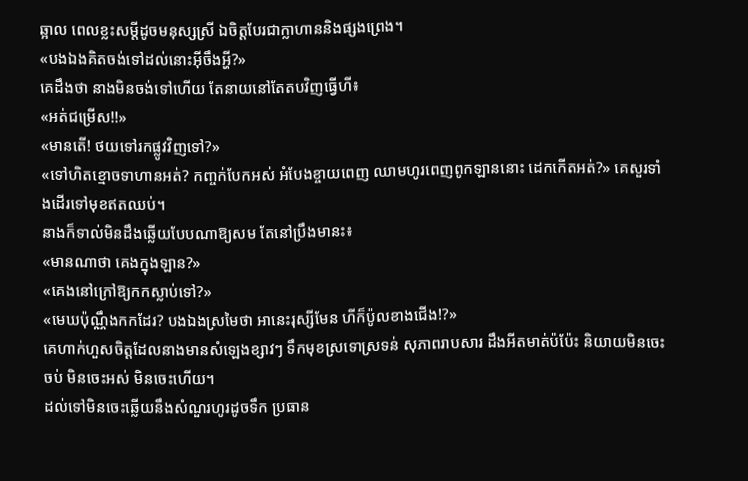ឆ្អាល ពេលខ្លះសម្ដីដូចមនុស្សស្រី ឯចិត្តបែរជាក្លាហាននិងផ្សងព្រេង។
«បងឯងគិតចង់ទៅដល់នោះអ៊ីចឹងអ្ហី?»
គេដឹងថា នាងមិនចង់ទៅហើយ តែនាយនៅតែតបវិញធ្វើហី៖
«អត់ជម្រើស!!»
«មានតើ! ថយទៅរកផ្លូវវិញទៅ?»
«ទៅហិតខ្មោចទាហានអត់? កញ្ចក់បែកអស់ អំបែងខ្ចាយពេញ ឈាមហូរពេញពូកឡាននោះ ដេកកើតអត់?» គេសួរទាំងដើរទៅមុខឥតឈប់។
នាងក៏ទាល់មិនដឹងឆ្លើយបែបណាឱ្យសម តែនៅប្រឹងមានះ៖
«មានណាថា គេងក្នុងឡាន?»
«គេងនៅក្រៅឱ្យកកស្លាប់ទៅ?»
«មេឃប៉ុណ្ណឹងកកដែរ? បងឯងស្រមៃថា អានេះរុស្សីមែន ហីក៏ប៉ូលខាងជើង!?»
គេហាក់ហួសចិត្តដែលនាងមានសំឡេងខ្សាវៗ ទឹកមុខស្រទោស្រទន់ សុភាពរាបសារ ដឹងអីតមាត់ប៉ប៉ែះ និយាយមិនចេះចប់ មិនចេះអស់ មិនចេះហើយ។
ដល់ទៅមិនចេះឆ្លើយនឹងសំណួរហូរដូចទឹក ប្រធាន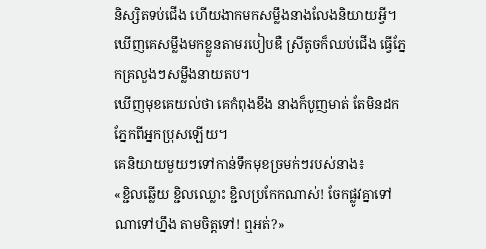និស្សិតទប់ជើង ហើយងាកមកសម្លឹងនាងលែងនិយាយអ្វី។
ឃើញគេសម្លឹងមកខ្លួនតាមរបៀបឌឺ ស្រីតូចក៏ឈប់ជើង ធ្វើភ្នែកគ្រលួងៗសម្លឹងនាយតប។
ឃើញមុខគេយល់ថា គេកំពុងខឹង នាងក៏បូញមាត់ តែមិនដកភ្នែកពីអ្នកប្រុសឡើយ។
គេនិយាយមួយៗទៅកាន់ទឹកមុខច្រមក់ៗរបស់នាង៖
«ខ្ជិលឆ្លើយ ខ្ជិលឈ្លោះ ខ្ជិលប្រកែកណាស់! ចែកផ្លូវគ្នាទៅណាទៅហ្នឹង តាមចិត្តទៅ! ឮអត់?»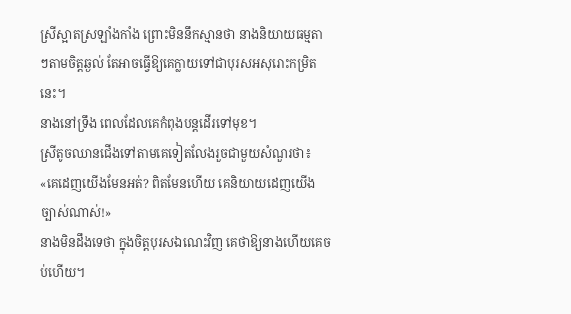ស្រីស្អាតស្រឡាំងកាំង ព្រោះមិននឹកស្មានថា នាងនិយាយធម្មតាៗតាមចិត្តឆ្ងល់ តែអាចធ្វើឱ្យគេក្លាយទៅជាបុរសអសុរោះកម្រិតនេះ។
នាងនៅទ្រឹង ពេលដែលគេកំពុងបន្តដើរទៅមុខ។
ស្រីតូចឈានជើងទៅតាមគេទៀតលែងរួចជាមួយសំណួរថា៖
«គេដេញយើងមែនអត់? ពិតមែនហើយ គេនិយាយដេញយើងច្បាស់ណាស់!»
នាងមិនដឹងទេថា ក្នុងចិត្តបុរសឯណេះវិញ គេថាឱ្យនាងហើយគេចប់ហើយ។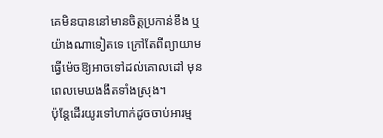គេមិនបាននៅមានចិត្តប្រកាន់ខឹង ឬយ៉ាងណាទៀតទេ ក្រៅតែពីព្យាយាមធ្វើម៉េចឱ្យអាចទៅដល់គោលដៅ មុនពេលមេឃងងឹតទាំងស្រុង។
ប៉ុន្តែដើរយូរទៅហាក់ដូចចាប់អារម្ម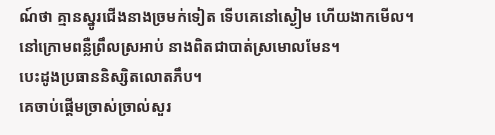ណ៍ថា គ្មានស្នូរជើងនាងច្រមក់ទៀត ទើបគេនៅស្ងៀម ហើយងាកមើល។
នៅក្រោមពន្លឺព្រឹលស្រអាប់ នាងពិតជាបាត់ស្រមោលមែន។
បេះដូងប្រធាននិស្សិតលោតភឹប។
គេចាប់ផ្ដើមច្រាស់ច្រាល់សួរ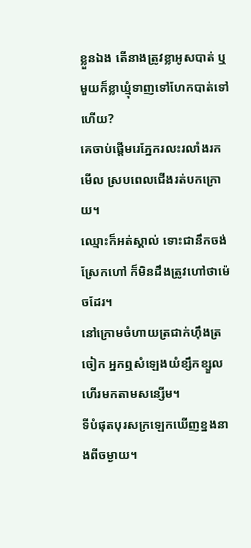ខ្លួនឯង តើនាងត្រូវខ្លាអូសបាត់ ឬមួយក៏ខ្លាឃ្មុំទាញទៅហែកបាត់ទៅហើយ?
គេចាប់ផ្ដើមរេភ្នែករលះរលាំងរកមើល ស្របពេលជើងរត់បកក្រោយ។
ឈ្មោះក៏អត់ស្គាល់ ទោះជានឹកចង់ស្រែកហៅ ក៏មិនដឹងត្រូវហៅថាម៉េចដែរ។
នៅក្រោមចំហាយត្រជាក់ហ៊ឹងត្រចៀក អ្នកឮសំឡេងយំខ្សឹកខ្សួលហើរមកតាមសន្សើម។
ទីបំផុតបុរសក្រឡេកឃើញខ្នងនាងពីចម្ងាយ។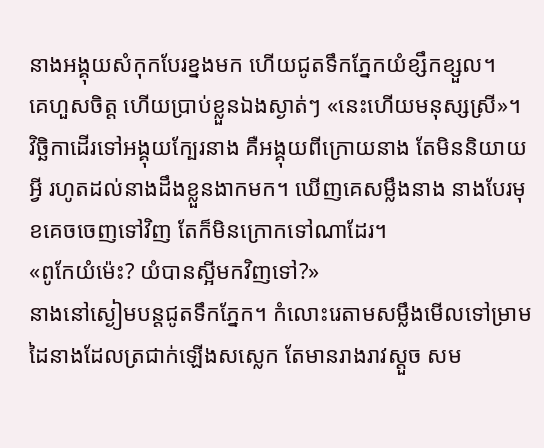នាងអង្គុយសំកុកបែរខ្នងមក ហើយជូតទឹកភ្នែកយំខ្សឹកខ្សួល។
គេហួសចិត្ត ហើយប្រាប់ខ្លួនឯងស្ងាត់ៗ «នេះហើយមនុស្សស្រី»។
វិច្ឆិកាដើរទៅអង្គុយក្បែរនាង គឺអង្គុយពីក្រោយនាង តែមិននិយាយអ្វី រហូតដល់នាងដឹងខ្លួនងាកមក។ ឃើញគេសម្លឹងនាង នាងបែរមុខគេចចេញទៅវិញ តែក៏មិនក្រោកទៅណាដែរ។
«ពូកែយំម៉េះ? យំបានស្អីមកវិញទៅ?»
នាងនៅស្ងៀមបន្តជូតទឹកភ្នែក។ កំលោះរេតាមសម្លឹងមើលទៅម្រាមដៃនាងដែលត្រជាក់ឡើងសស្លេក តែមានរាងរាវស្ដួច សម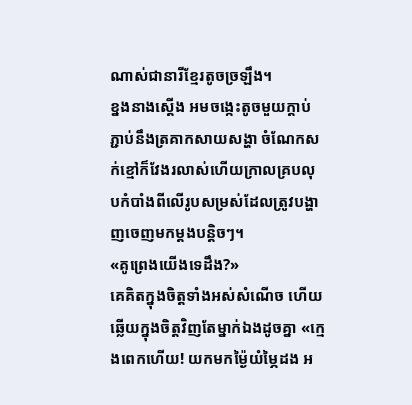ណាស់ជានារីខ្មែរតូចច្រឡឹង។
ខ្នងនាងស្ដើង អមចង្កេះតូចមួយក្ដាប់ ភ្ជាប់នឹងត្រគាកសាយសង្ហា ចំណែកសក់ខ្មៅក៏វែងរលាស់ហើយក្រាលគ្របលុបកំបាំងពីលើរូបសម្រស់ដែលត្រូវបង្ហាញចេញមកម្ដងបន្តិចៗ។
«គូព្រេងយើងទេដឹង?»
គេគិតក្នុងចិត្តទាំងអស់សំណើច ហើយឆ្លើយក្នុងចិត្តវិញតែម្នាក់ឯងដូចគ្នា «ក្មេងពេកហើយ! យកមកម្ង៉ៃយំម្ភៃដង អ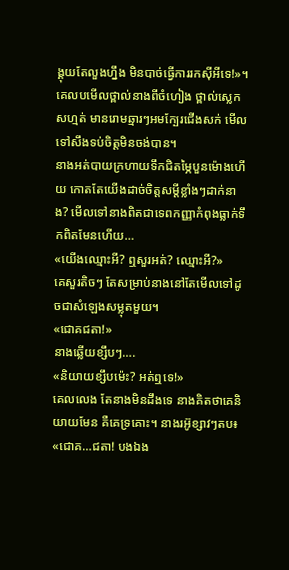ង្គុយតែលួងហ្នឹង មិនបាច់ធ្វើការរកស៊ីអីទេ!»។
គេលបមើលថ្ពាល់នាងពីចំហៀង ថ្ពាល់ស្លេកសហ្មត់ មានរោមឆ្មារៗអមក្បែរជើងសក់ មើលទៅសឹងទប់ចិត្តមិនចង់បាន។
នាងអត់បាយក្រហាយទឹកជិតម្ភៃបួនម៉ោងហើយ កោតតែយើងដាច់ចិត្តសម្ដីខ្លាំងៗដាក់នាង? មើលទៅនាងពិតជាទេពកញ្ញាកំពុងធ្លាក់ទឹកពិតមែនហើយ…
«យើងឈ្មោះអី? ឮសួរអត់? ឈ្មោះអី?»
គេសួរតិចៗ តែសម្រាប់នាងនៅតែមើលទៅដូចជាសំឡេងសម្លុតមួយ។
«ជោគជតា!»
នាងឆ្លើយខ្សឹបៗ….
«និយាយខ្សឹបម៉េះ? អត់ឮទេ!»
គេលលេង តែនាងមិនដឹងទេ នាងគិតថាគេនិយាយមែន គឺគេទ្រគោះ។ នាងរអ៊ូខ្សាវៗតប៖
«ជោគ…ជតា! បងឯង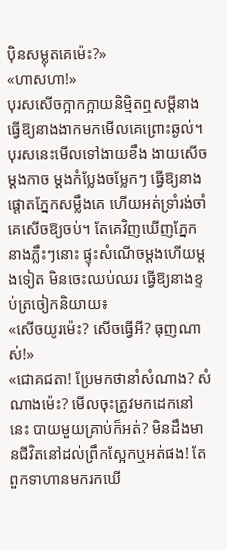ប៉ិនសម្លុតគេម៉េះ?»
«ហាសហា!»
បុរសសើចក្អាកក្អាយនិម្មិតឮសម្ដីនាង ធ្វើឱ្យនាងងាកមកមើលគេព្រោះឆ្ងល់។ បុរសនេះមើលទៅងាយខឹង ងាយសើច ម្ដងកាច ម្ដងកំប្លែងចម្លែកៗ ធ្វើឱ្យនាងផ្ដោតភ្នែកសម្លឹងគេ ហើយអត់ទ្រាំរង់ចាំគេសើចឱ្យចប់។ តែគេវិញឃើញភ្នែកនាងភ្លឹះៗនោះ ផ្ទុះសំណើចម្ដងហើយម្ដងទៀត មិនចេះឈប់ឈរ ធ្វើឱ្យនាងខ្ទប់ត្រចៀកនិយាយ៖
«សើចយូរម៉េះ? សើចធ្វើអី? ធុញណាស់!»
«ជោគជតា! ប្រែមកថានាំសំណាង? សំណាងម៉េះ? មើលចុះត្រូវមកដេកនៅនេះ បាយមួយគ្រាប់ក៏អត់? មិនដឹងមានជីវិតនៅដល់ព្រឹកស្អែកឬអត់ផង! តែពួកទាហានមករកឃើ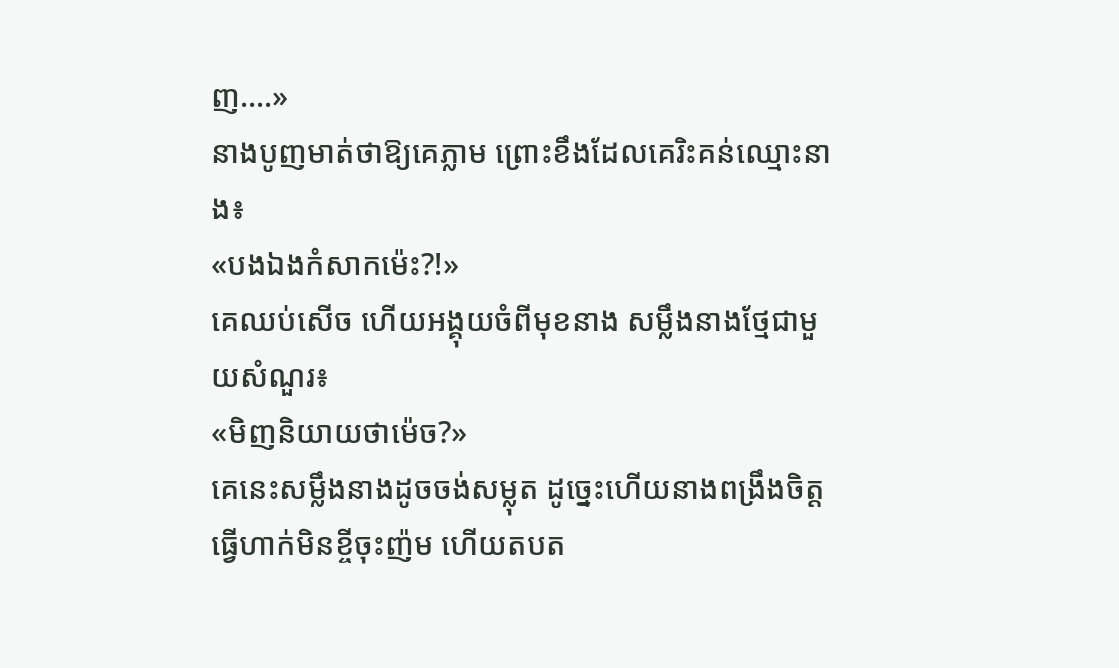ញ….»
នាងបូញមាត់ថាឱ្យគេភ្លាម ព្រោះខឹងដែលគេរិះគន់ឈ្មោះនាង៖
«បងឯងកំសាកម៉េះ?!»
គេឈប់សើច ហើយអង្គុយចំពីមុខនាង សម្លឹងនាងថ្មែជាមួយសំណួរ៖
«មិញនិយាយថាម៉េច?»
គេនេះសម្លឹងនាងដូចចង់សម្លុត ដូច្នេះហើយនាងពង្រឹងចិត្ត ធ្វើហាក់មិនខ្ចីចុះញ៉ម ហើយតបត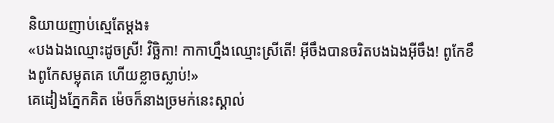និយាយញាប់ស្មេតែម្ដង៖
«បងឯងឈ្មោះដូចស្រី! វិច្ឆិកា! កាកាហ្នឹងឈ្មោះស្រីតើ! អ៊ីចឹងបានចរិតបងឯងអ៊ីចឹង! ពូកែខឹងពូកែសម្លុតគេ ហើយខ្លាចស្លាប់!»
គេដៀងភ្នែកគិត ម៉េចក៏នាងច្រមក់នេះស្គាល់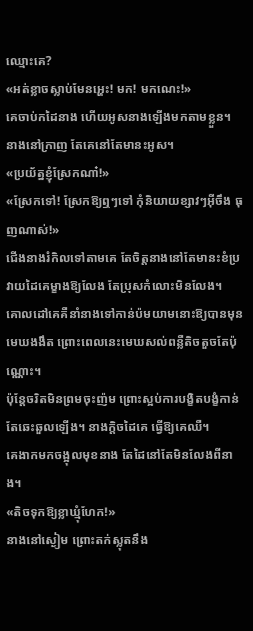ឈ្មោះគេ?
«អត់ខ្លាចស្លាប់មែនអ្ហេះ! មក! មកណេះ!»
គេចាប់កដៃនាង ហើយអូសនាងឡើងមកតាមខ្លួន។
នាងនៅក្រាញ តែគេនៅតែមានះអូស។
«ប្រយ័ត្នខ្ញុំស្រែកណា៎!»
«ស្រែកទៅ! ស្រែកឱ្យឮៗទៅ កុំនិយាយខ្សាវៗអ៊ីចឹង ធុញណាស់!»
ជើងនាងរំកិលទៅតាមគេ តែចិត្តនាងនៅតែមានះខំប្រវាយដៃគេម្ខាងឱ្យលែង តែប្រុសកំលោះមិនលែង។
គោលដៅគេគឺនាំនាងទៅកាន់ប៉មយាមនោះឱ្យបានមុនមេឃងងឹត ព្រោះពេលនេះមេឃសល់ពន្លឺតិចតួចតែប៉ុណ្ណោះ។
ប៉ុន្តែចរិតមិនព្រមចុះញ៉ម ព្រោះស្អប់ការបង្ខិតបង្ខំកាន់តែឆេះឆួលឡើង។ នាងក្ដិចដៃគេ ធ្វើឱ្យគេឈឺ។
គេងាកមកចង្អុលមុខនាង តែដៃនៅតែមិនលែងពីនាង។
«តិចទុកឱ្យខ្លាឃ្មុំហែក!»
នាងនៅស្ងៀម ព្រោះតក់ស្លុតនឹង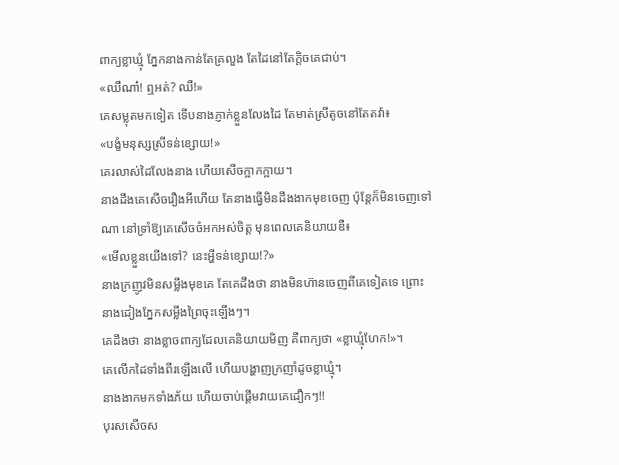ពាក្យខ្លាឃ្មុំ ភ្នែកនាងកាន់តែគ្រលួង តែដៃនៅតែក្ដិចគេជាប់។
«ឈឺណា៎! ឮអត់? ឈឺ!»
គេសម្លុតមកទៀត ទើបនាងភ្ញាក់ខ្លួនលែងដៃ តែមាត់ស្រីតូចនៅតែតវ៉ា៖
«បង្ខំមនុស្សស្រីទន់ខ្សោយ!»
គេរលាស់ដៃលែងនាង ហើយសើចក្អាកក្អាយ។
នាងដឹងគេសើចរឿងអីហើយ តែនាងធ្វើមិនដឹងងាកមុខចេញ ប៉ុន្តែក៏មិនចេញទៅណា នៅទ្រាំឱ្យគេសើចចំអកអស់ចិត្ត មុនពេលគេនិយាយឌឺ៖
«មើលខ្លួនយើងទៅ? នេះអ្ហីទន់ខ្សោយ!?»
នាងក្រញូវមិនសម្លឹងមុខគេ តែគេដឹងថា នាងមិនហ៊ានចេញពីគេទៀតទេ ព្រោះនាងដៀងភ្នែកសម្លឹងព្រៃចុះឡើងៗ។
គេដឹងថា នាងខ្លាចពាក្យដែលគេនិយាយមិញ គឺពាក្យថា «ខ្លាឃ្មុំហែក!»។
គេលើកដៃទាំងពីរឡើងលើ ហើយបង្ហាញក្រញាំដូចខ្លាឃ្មុំ។
នាងងាកមកទាំងភ័យ ហើយចាប់ផ្ដើមវាយគេដឿកៗ!!
បុរសសើចស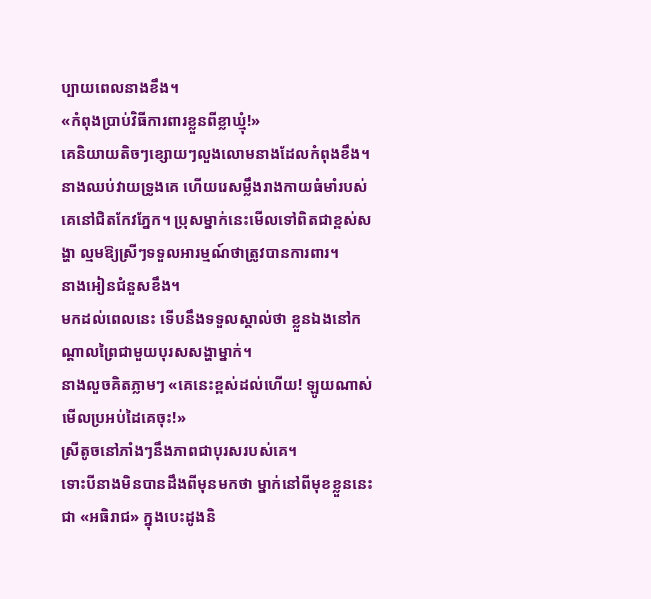ប្បាយពេលនាងខឹង។
«កំពុងប្រាប់វិធីការពារខ្លួនពីខ្លាឃ្មុំ!»
គេនិយាយតិចៗខ្សោយៗលួងលោមនាងដែលកំពុងខឹង។
នាងឈប់វាយទ្រូងគេ ហើយរេសម្លឹងរាងកាយធំមាំរបស់គេនៅជិតកែវភ្នែក។ ប្រុសម្នាក់នេះមើលទៅពិតជាខ្ពស់សង្ហា ល្មមឱ្យស្រីៗទទួលអារម្មណ៍ថាត្រូវបានការពារ។
នាងអៀនជំនួសខឹង។
មកដល់ពេលនេះ ទើបនឹងទទួលស្គាល់ថា ខ្លួនឯងនៅកណ្ដាលព្រៃជាមួយបុរសសង្ហាម្នាក់។
នាងលួចគិតភ្លាមៗ «គេនេះខ្ពស់ដល់ហើយ! ឡូយណាស់ មើលប្រអប់ដៃគេចុះ!»
ស្រីតូចនៅភាំងៗនឹងភាពជាបុរសរបស់គេ។
ទោះបីនាងមិនបានដឹងពីមុនមកថា ម្នាក់នៅពីមុខខ្លួននេះជា «អធិរាជ» ក្នុងបេះដូងនិ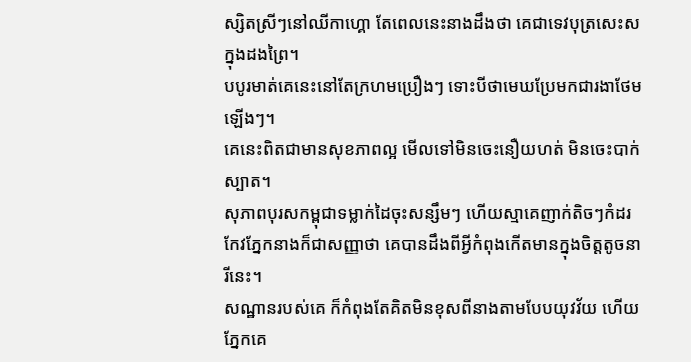ស្សិតស្រីៗនៅឈីកាហ្គោ តែពេលនេះនាងដឹងថា គេជាទេវបុត្រសេះសក្នុងដងព្រៃ។
បបូរមាត់គេនេះនៅតែក្រហមប្រឿងៗ ទោះបីថាមេឃប្រែមកជារងាថែមឡើងៗ។
គេនេះពិតជាមានសុខភាពល្អ មើលទៅមិនចេះនឿយហត់ មិនចេះបាក់ស្បាត។
សុភាពបុរសកម្ពុជាទម្លាក់ដៃចុះសន្សឹមៗ ហើយស្មាគេញាក់តិចៗកំដរកែវភ្នែកនាងក៏ជាសញ្ញាថា គេបានដឹងពីអ្វីកំពុងកើតមានក្នុងចិត្តតូចនារីនេះ។
សណ្ឋានរបស់គេ ក៏កំពុងតែគិតមិនខុសពីនាងតាមបែបយុវវ័យ ហើយភ្នែកគេ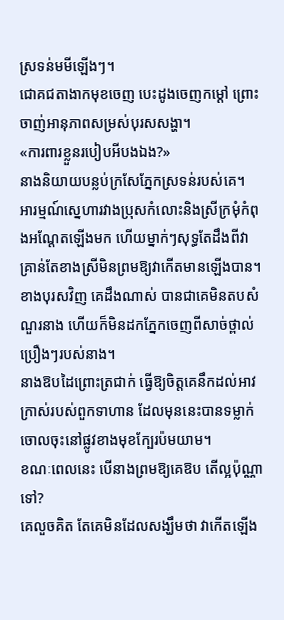ស្រទន់មមីឡើងៗ។
ជោគជតាងាកមុខចេញ បេះដូងចេញកម្ដៅ ព្រោះចាញ់អានុភាពសម្រស់បុរសសង្ហា។
«ការពារខ្លួនរបៀបអីបងឯង?»
នាងនិយាយបន្លប់ក្រសែភ្នែកស្រទន់របស់គេ។
អារម្មណ៍ស្នេហារវាងប្រុសកំលោះនិងស្រីក្រមុំកំពុងអណ្ដែតឡើងមក ហើយម្នាក់ៗសុទ្ធតែដឹងពីវា គ្រាន់តែខាងស្រីមិនព្រមឱ្យវាកើតមានឡើងបាន។
ខាងបុរសវិញ គេដឹងណាស់ បានជាគេមិនតបសំណួរនាង ហើយក៏មិនដកភ្នែកចេញពីសាច់ថ្ពាល់ប្រឿងៗរបស់នាង។
នាងឱបដៃព្រោះត្រជាក់ ធ្វើឱ្យចិត្តគេនឹកដល់អាវក្រាស់របស់ពួកទាហាន ដែលមុននេះបានទម្លាក់ចោលចុះនៅផ្លូវខាងមុខក្បែរប៉មយាម។
ខណៈពេលនេះ បើនាងព្រមឱ្យគេឱប តើល្អប៉ុណ្ណាទៅ?
គេលួចគិត តែគេមិនដែលសង្ឃឹមថា វាកើតឡើង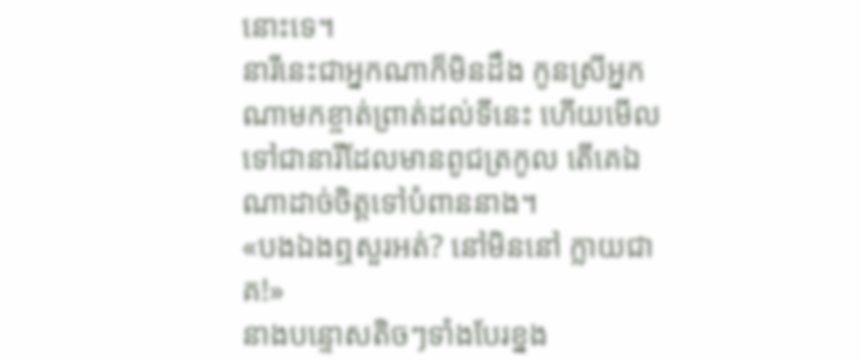នោះទេ។
នារីនេះជាអ្នកណាក៏មិនដឹង កូនស្រីអ្នកណាមកខ្ចាត់ព្រាត់ដល់ទីនេះ ហើយមើលទៅជានារីដែលមានពូជត្រកូល តើគេឯណាដាច់ចិត្តទៅបំពាននាង។
«បងឯងឮសួរអត់? នៅមិននៅ ក្លាយជាគ!»
នាងបន្ទោសតិចៗទាំងបែរខ្នង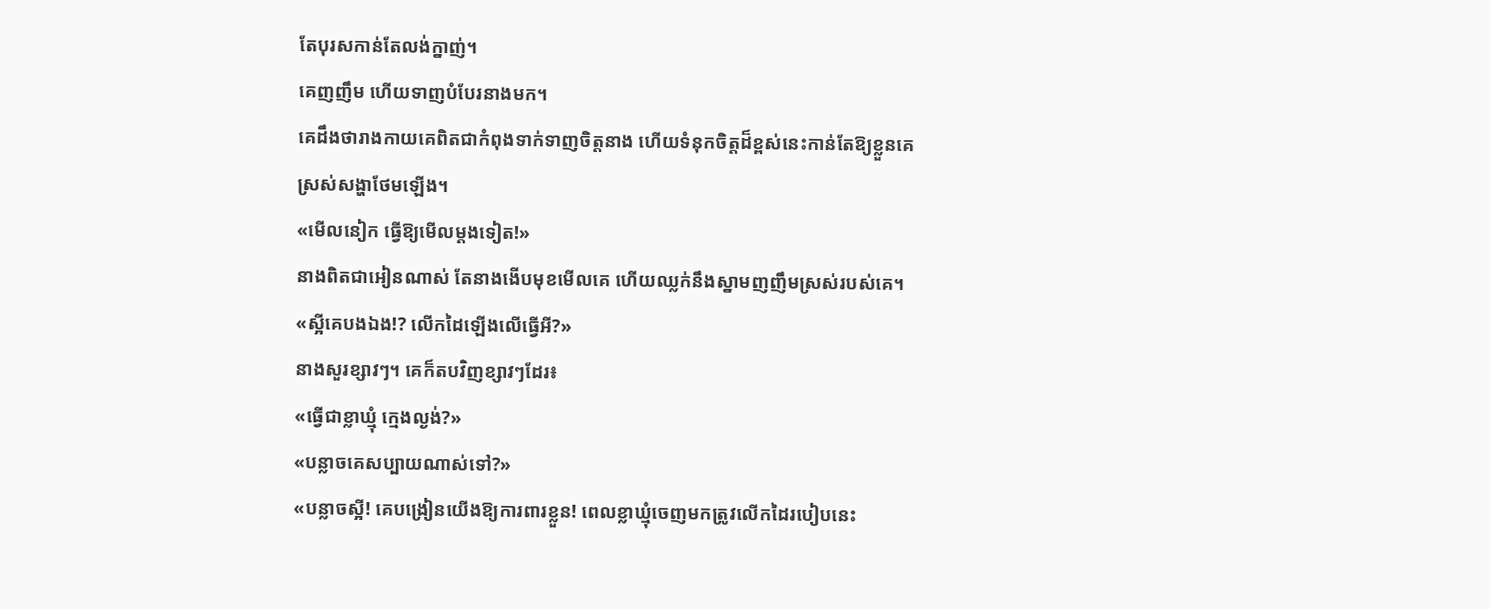តែបុរសកាន់តែលង់ក្នាញ់។
គេញញឹម ហើយទាញបំបែរនាងមក។
គេដឹងថារាងកាយគេពិតជាកំពុងទាក់ទាញចិត្តនាង ហើយទំនុកចិត្តដ៏ខ្ពស់នេះកាន់តែឱ្យខ្លួនគេស្រស់សង្ហាថែមឡើង។
«មើលនៀក ធ្វើឱ្យមើលម្ដងទៀត!»
នាងពិតជាអៀនណាស់ តែនាងងើបមុខមើលគេ ហើយឈ្លក់នឹងស្នាមញញឹមស្រស់របស់គេ។
«ស្អីគេបងឯង!? លើកដៃឡើងលើធ្វើអី?»
នាងសួរខ្សាវៗ។ គេក៏តបវិញខ្សាវៗដែរ៖
«ធ្វើជាខ្លាឃ្មុំ ក្មេងល្ងង់?»
«បន្លាចគេសប្បាយណាស់ទៅ?»
«បន្លាចស្អី! គេបង្រៀនយើងឱ្យការពារខ្លួន! ពេលខ្លាឃ្មុំចេញមកត្រូវលើកដៃរបៀបនេះ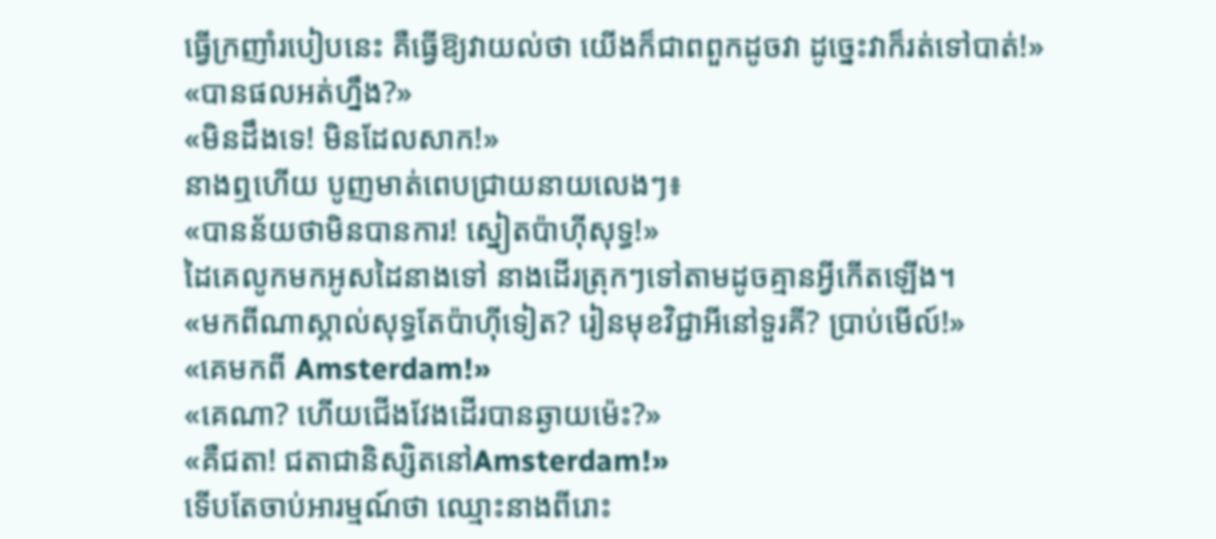ធ្វើក្រញាំរបៀបនេះ គឺធ្វើឱ្យវាយល់ថា យើងក៏ជាពពួកដូចវា ដូច្នេះវាក៏រត់ទៅបាត់!»
«បានផលអត់ហ្នឹង?»
«មិនដឹងទេ! មិនដែលសាក!»
នាងឮហើយ បូញមាត់ពេបជ្រាយនាយលេងៗ៖
«បានន័យថាមិនបានការ! ស្នៀតប៉ាហ៊ីសុទ្ធ!»
ដៃគេលូកមកអូសដៃនាងទៅ នាងដើរត្រុកៗទៅតាមដូចគ្មានអ្វីកើតឡើង។
«មកពីណាស្គាល់សុទ្ធតែប៉ាហ៊ីទៀត? រៀនមុខវិជ្ជាអីនៅទួរគី? ប្រាប់មើល៍!»
«គេមកពី Amsterdam!»
«គេណា? ហើយជើងវែងដើរបានឆ្ងាយម៉េះ?»
«គឺជតា! ជតាជានិស្សិតនៅAmsterdam!»
ទើបតែចាប់អារម្មណ៍ថា ឈ្មោះនាងពីរោះ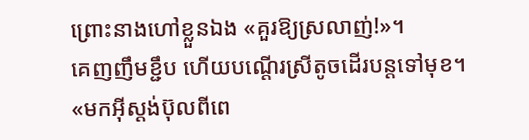ព្រោះនាងហៅខ្លួនឯង «គួរឱ្យស្រលាញ់!»។
គេញញឹមខ្ជឹប ហើយបណ្ដើរស្រីតូចដើរបន្តទៅមុខ។
«មកអ៊ីស្តង់ប៊ុលពីពេ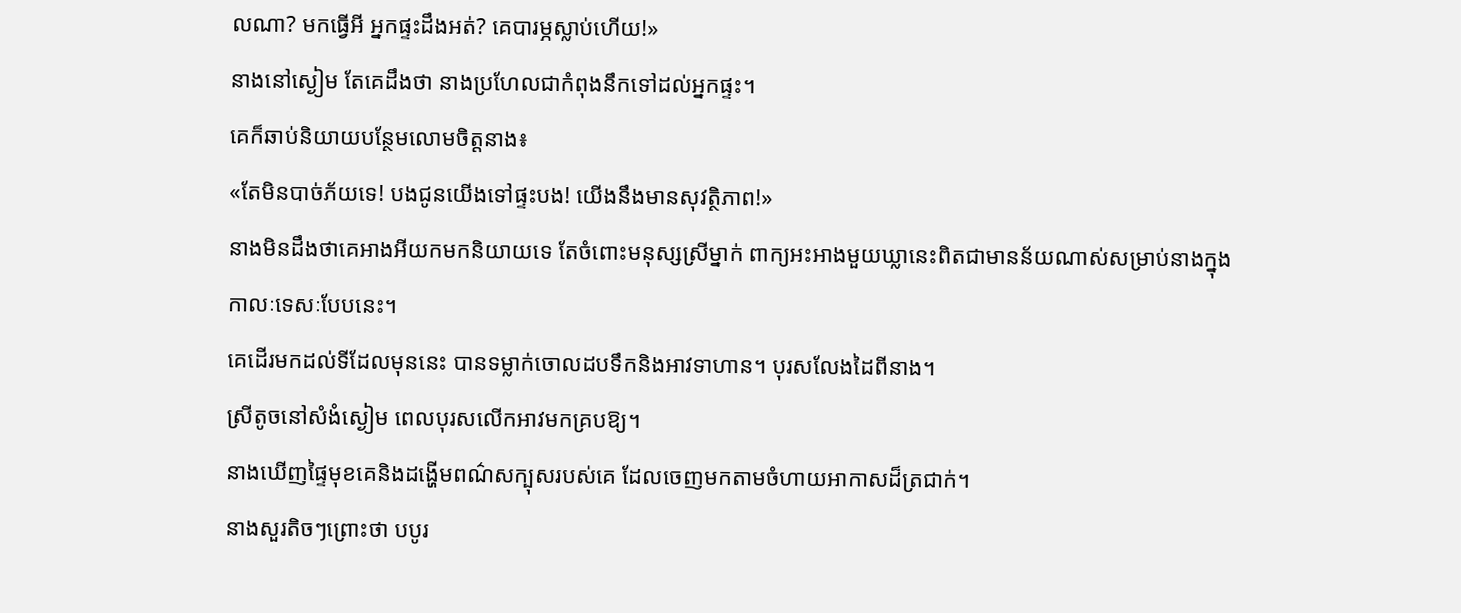លណា? មកធ្វើអី អ្នកផ្ទះដឹងអត់? គេបារម្ភស្លាប់ហើយ!»
នាងនៅស្ងៀម តែគេដឹងថា នាងប្រហែលជាកំពុងនឹកទៅដល់អ្នកផ្ទះ។
គេក៏ឆាប់និយាយបន្ថែមលោមចិត្តនាង៖
«តែមិនបាច់ភ័យទេ! បងជូនយើងទៅផ្ទះបង! យើងនឹងមានសុវត្ថិភាព!»
នាងមិនដឹងថាគេអាងអីយកមកនិយាយទេ តែចំពោះមនុស្សស្រីម្នាក់ ពាក្យអះអាងមួយឃ្លានេះពិតជាមានន័យណាស់សម្រាប់នាងក្នុងកាលៈទេសៈបែបនេះ។
គេដើរមកដល់ទីដែលមុននេះ បានទម្លាក់ចោលដបទឹកនិងអាវទាហាន។ បុរសលែងដៃពីនាង។
ស្រីតូចនៅសំងំស្ងៀម ពេលបុរសលើកអាវមកគ្របឱ្យ។
នាងឃើញផ្ទៃមុខគេនិងដង្ហើមពណ៌សក្បុសរបស់គេ ដែលចេញមកតាមចំហាយអាកាសដ៏ត្រជាក់។
នាងសួរតិចៗព្រោះថា បបូរ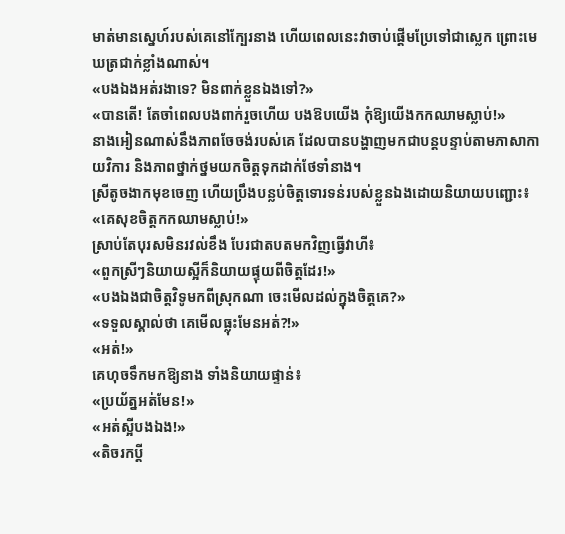មាត់មានស្នេហ៍របស់គេនៅក្បែរនាង ហើយពេលនេះវាចាប់ផ្ដើមប្រែទៅជាស្លេក ព្រោះមេឃត្រជាក់ខ្លាំងណាស់។
«បងឯងអត់រងាទេ? មិនពាក់ខ្លួនឯងទៅ?»
«បានតើ! តែចាំពេលបងពាក់រួចហើយ បងឱបយើង កុំឱ្យយើងកកឈាមស្លាប់!»
នាងអៀនណាស់នឹងភាពចែចង់របស់គេ ដែលបានបង្ហាញមកជាបន្តបន្ទាប់តាមភាសាកាយវិការ និងភាពថ្នាក់ថ្នមយកចិត្តទុកដាក់ថែទាំនាង។
ស្រីតូចងាកមុខចេញ ហើយប្រឹងបន្លប់ចិត្តទោរទន់របស់ខ្លួនឯងដោយនិយាយបញ្ជោះ៖
«គេសុខចិត្តកកឈាមស្លាប់!»
ស្រាប់តែបុរសមិនរវល់ខឹង បែរជាតបតមកវិញធ្វើវាហី៖
«ពួកស្រីៗនិយាយស្អីក៏និយាយផ្ទុយពីចិត្តដែរ!»
«បងឯងជាចិត្តវិទូមកពីស្រុកណា ចេះមើលដល់ក្នុងចិត្តគេ?»
«ទទួលស្គាល់ថា គេមើលធ្លុះមែនអត់?!»
«អត់!»
គេហុចទឹកមកឱ្យនាង ទាំងនិយាយផ្ទាន់៖
«ប្រយ័ត្នអត់មែន!»
«អត់ស្អីបងឯង!»
«តិចរកប្ដី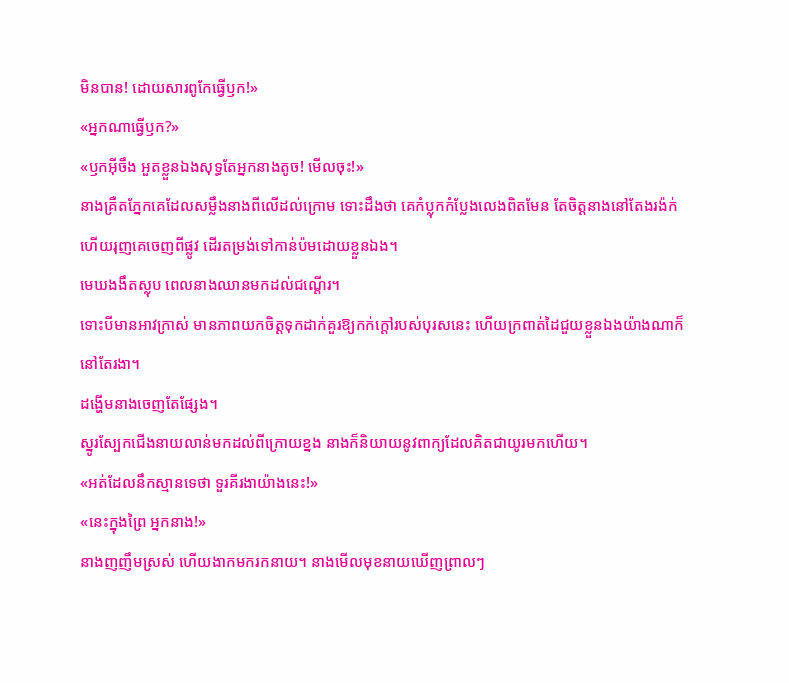មិនបាន! ដោយសារពូកែធ្វើឫក!»
«អ្នកណាធ្វើឫក?»
«ឫកអ៊ីចឹង អួតខ្លួនឯងសុទ្ធតែអ្នកនាងតូច! មើលចុះ!»
នាងគ្រឺតភ្នែកគេដែលសម្លឹងនាងពីលើដល់ក្រោម ទោះដឹងថា គេកំប្លុកកំប្លែងលេងពិតមែន តែចិត្តនាងនៅតែងរង៉ក់ ហើយរុញគេចេញពីផ្លូវ ដើរតម្រង់ទៅកាន់ប៉មដោយខ្លួនឯង។
មេឃងងឹតស្លុប ពេលនាងឈានមកដល់ជណ្ដើរ។
ទោះបីមានអាវក្រាស់ មានភាពយកចិត្តទុកដាក់គួរឱ្យកក់ក្ដៅរបស់បុរសនេះ ហើយក្រពាត់ដៃជួយខ្លួនឯងយ៉ាងណាក៏នៅតែរងា។
ដង្ហើមនាងចេញតែផ្សែង។
ស្នូរស្បែកជើងនាយលាន់មកដល់ពីក្រោយខ្នង នាងក៏និយាយនូវពាក្យដែលគិតជាយូរមកហើយ។
«អត់ដែលនឹកស្មានទេថា ទួរគីរងាយ៉ាងនេះ!»
«នេះក្នុងព្រៃ អ្នកនាង!»
នាងញញឹមស្រស់ ហើយងាកមករកនាយ។ នាងមើលមុខនាយឃើញព្រាលៗ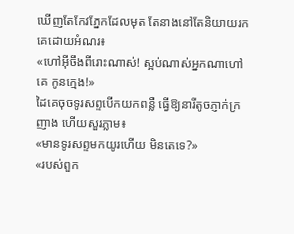ឃើញតែកែវភ្នែកដែលមុត តែនាងនៅតែនិយាយរកគេដោយអំណរ៖
«ហៅអ៊ីចឹងពីរោះណាស់! ស្អប់ណាស់អ្នកណាហៅគេ កូនក្មេង!»
ដៃគេចុចទូរសព្ទបើកយកពន្លឺ ធ្វើឱ្យនារីតូចភ្ញាក់ក្រញាង ហើយសួរភ្លាម៖
«មានទូរសព្ទមកយូរហើយ មិនតេទេ?»
«របស់ពួក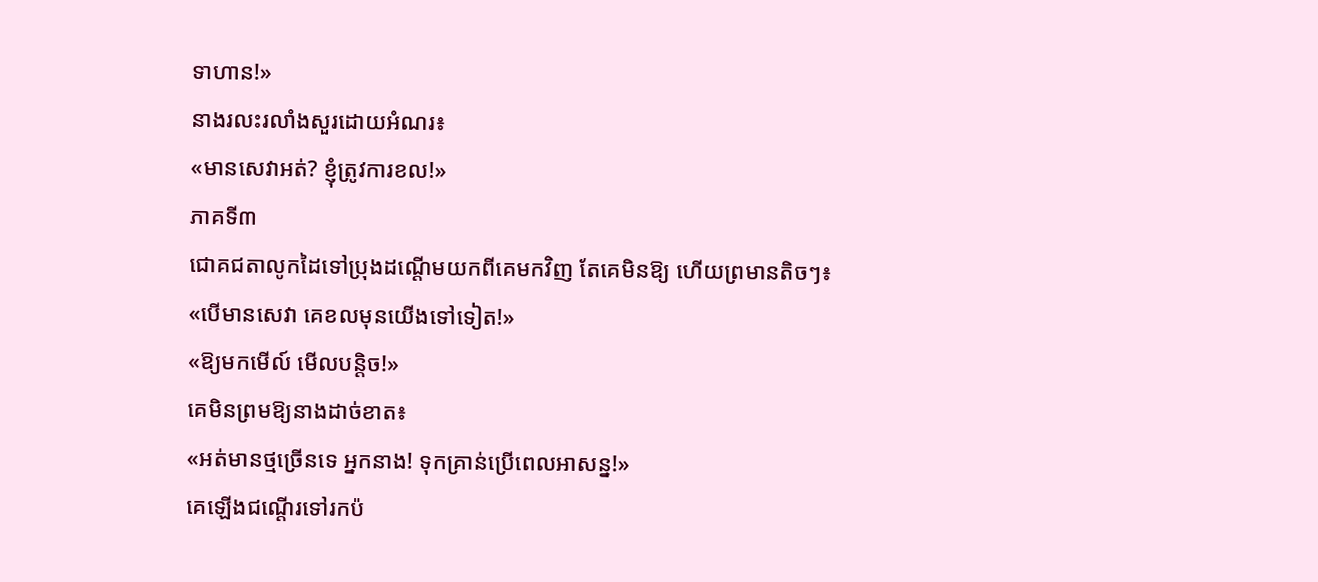ទាហាន!»
នាងរលះរលាំងសួរដោយអំណរ៖
«មានសេវាអត់? ខ្ញុំត្រូវការខល!»
ភាគទី៣
ជោគជតាលូកដៃទៅប្រុងដណ្ដើមយកពីគេមកវិញ តែគេមិនឱ្យ ហើយព្រមានតិចៗ៖
«បើមានសេវា គេខលមុនយើងទៅទៀត!»
«ឱ្យមកមើល៍ មើលបន្តិច!»
គេមិនព្រមឱ្យនាងដាច់ខាត៖
«អត់មានថ្មច្រើនទេ អ្នកនាង! ទុកគ្រាន់ប្រើពេលអាសន្ន!»
គេឡើងជណ្ដើរទៅរកប៉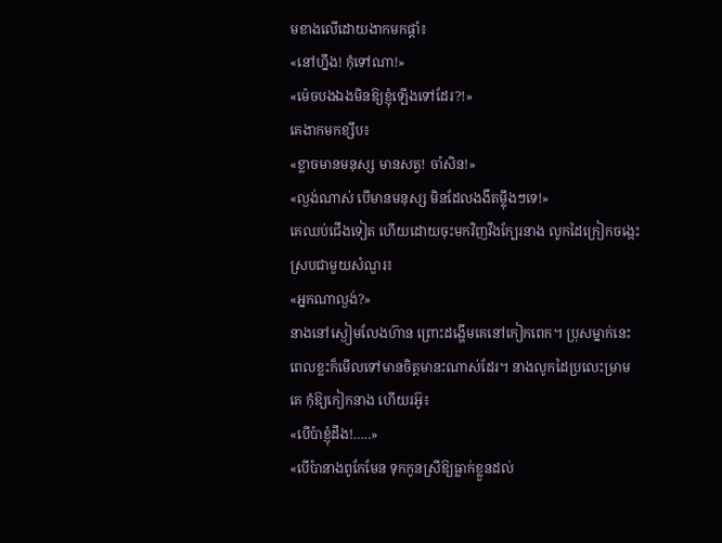មខាងលើដោយងាកមកផ្ដាំ៖
«នៅហ្នឹង! កុំទៅណា!»
«ម៉េចបងឯងមិនឱ្យខ្ញុំឡើងទៅដែរ?!»
គេងាកមកខ្សឹប៖
«ខ្លាចមានមនុស្ស មានសត្វ! ចាំសិន!»
«ល្ងង់ណាស់ បើមានមនុស្ស មិនដែលងងឹតម្ល៉ឹងៗទេ!»
គេឈប់ជើងទៀត ហើយដោយចុះមកវិញវឹងក្បែរនាង លូកដៃក្រៀកចង្កេះស្របជាមួយសំណួរ៖
«អ្នកណាល្ងង់?»
នាងនៅស្ងៀមលែងហ៊ាន ព្រោះដង្ហើមគេនៅកៀកពេក។ ប្រុសម្នាក់នេះពេលខ្លះក៏មើលទៅមានចិត្តមានះណាស់ដែរ។ នាងលូកដៃប្រលេះម្រាមគេ កុំឱ្យកៀកនាង ហើយរអ៊ូ៖
«បើប៉ាខ្ញុំដឹង!…..»
«បើប៉ានាងពូកែមែន ទុកកូនស្រីឱ្យធ្លាក់ខ្លួនដល់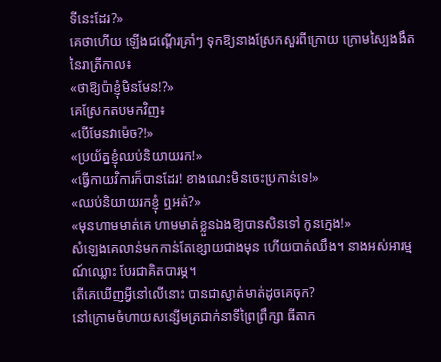ទីនេះដែរ?»
គេថាហើយ ឡើងជណ្ដើរគ្រាំៗ ទុកឱ្យនាងស្រែកសួរពីក្រោយ ក្រោមស្បៃងងឹតនៃរាត្រីកាល៖
«ថាឱ្យប៉ាខ្ញុំមិនមែន!?»
គេស្រែកតបមកវិញ៖
«បើមែនវាម៉េច?!»
«ប្រយ័ត្នខ្ញុំឈប់និយាយរក!»
«ធ្វើកាយវិការក៏បានដែរ! ខាងណេះមិនចេះប្រកាន់ទេ!»
«ឈប់និយាយរកខ្ញុំ ឮអត់?»
«មុនហាមមាត់គេ ហាមមាត់ខ្លួនឯងឱ្យបានសិនទៅ កូនក្មេង!»
សំឡេងគេលាន់មកកាន់តែខ្សោយជាងមុន ហើយបាត់ឈឹង។ នាងអស់អារម្មណ៍ឈ្លោះ បែរជាគិតបារម្ភ។
តើគេឃើញអ្វីនៅលើនោះ បានជាស្ងាត់មាត់ដូចគេចុក?
នៅក្រោមចំហាយសន្សើមត្រជាក់នាទីព្រៃព្រឹក្សា ធីតាក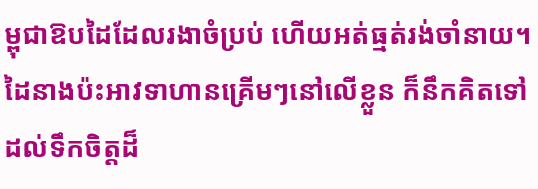ម្ពុជាឱបដៃដែលរងាចំប្រប់ ហើយអត់ធ្មត់រង់ចាំនាយ។
ដៃនាងប៉ះអាវទាហានគ្រើមៗនៅលើខ្លួន ក៏នឹកគិតទៅដល់ទឹកចិត្តដ៏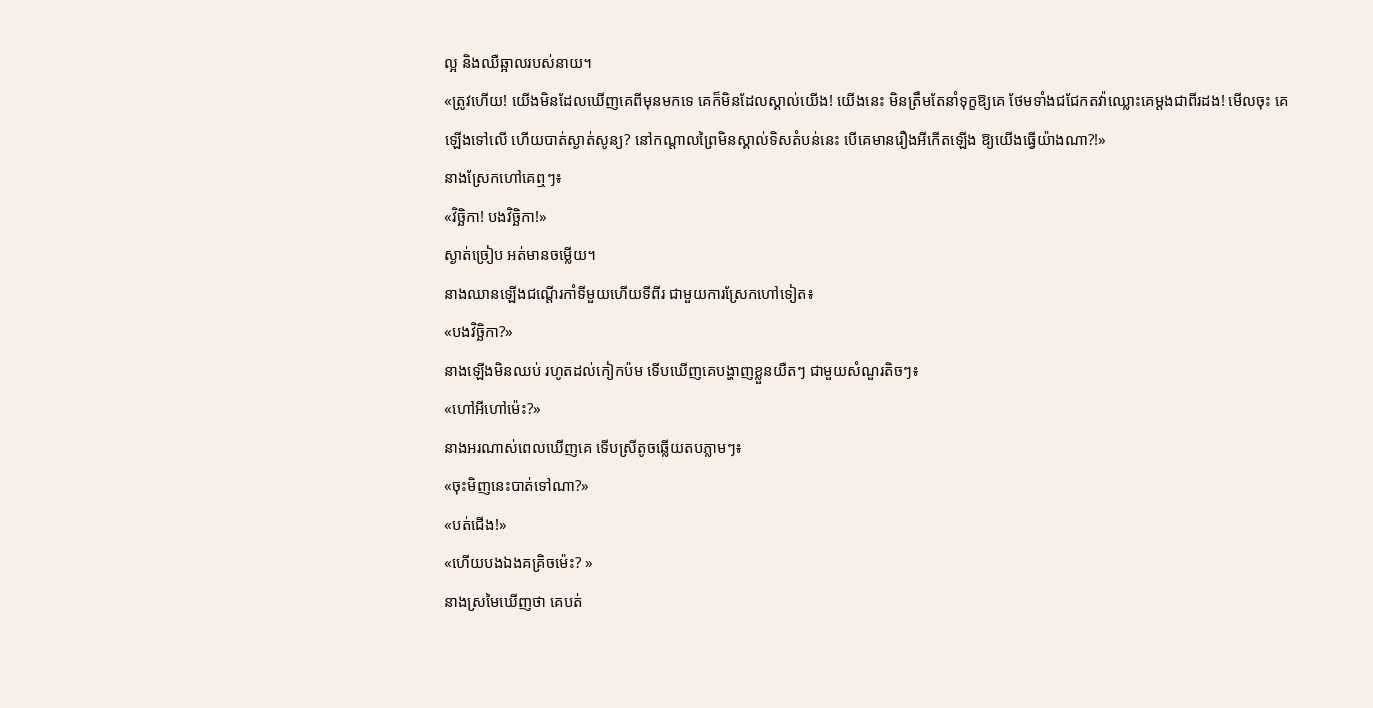ល្អ និងឈឺឆ្អាលរបស់នាយ។
«ត្រូវហើយ! យើងមិនដែលឃើញគេពីមុនមកទេ គេក៏មិនដែលស្គាល់យើង! យើងនេះ មិនត្រឹមតែនាំទុក្ខឱ្យគេ ថែមទាំងជជែកតវ៉ាឈ្លោះគេម្ដងជាពីរដង! មើលចុះ គេឡើងទៅលើ ហើយបាត់ស្ងាត់សូន្យ? នៅកណ្ដាលព្រៃមិនស្គាល់ទិសតំបន់នេះ បើគេមានរឿងអីកើតឡើង ឱ្យយើងធ្វើយ៉ាងណា?!»
នាងស្រែកហៅគេឮៗ៖
«វិច្ឆិកា! បងវិច្ឆិកា!»
ស្ងាត់ច្រៀប អត់មានចម្លើយ។
នាងឈានឡើងជណ្ដើរកាំទីមួយហើយទីពីរ ជាមួយការស្រែកហៅទៀត៖
«បងវិច្ឆិកា?»
នាងឡើងមិនឈប់ រហូតដល់កៀកប៉ម ទើបឃើញគេបង្ហាញខ្លួនយឺតៗ ជាមួយសំណួរតិចៗ៖
«ហៅអីហៅម៉េះ?»
នាងអរណាស់ពេលឃើញគេ ទើបស្រីតូចឆ្លើយតបភ្លាមៗ៖
«ចុះមិញនេះបាត់ទៅណា?»
«បត់ជើង!»
«ហើយបងឯងគគ្រិចម៉េះ? »
នាងស្រមៃឃើញថា គេបត់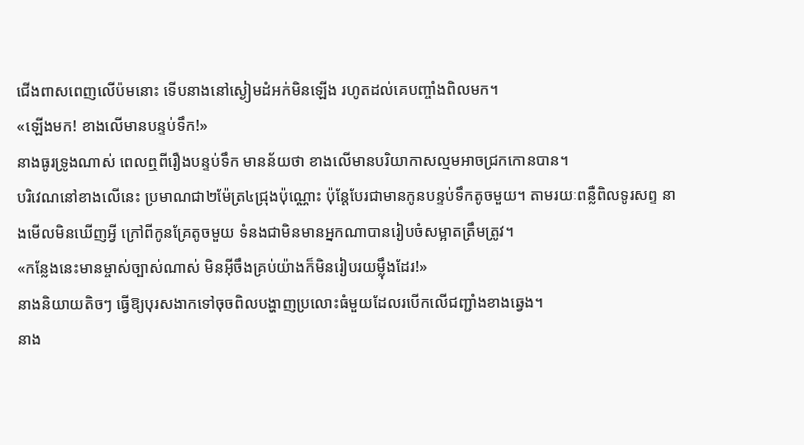ជើងពាសពេញលើប៉មនោះ ទើបនាងនៅស្ងៀមដំអក់មិនឡើង រហូតដល់គេបញ្ចាំងពិលមក។
«ឡើងមក! ខាងលើមានបន្ទប់ទឹក!»
នាងធូរទ្រូងណាស់ ពេលឮពីរឿងបន្ទប់ទឹក មានន័យថា ខាងលើមានបរិយាកាសល្មមអាចជ្រកកោនបាន។
បរិវេណនៅខាងលើនេះ ប្រមាណជា២ម៉ែត្រ៤ជ្រុងប៉ុណ្ណោះ ប៉ុន្តែបែរជាមានកូនបន្ទប់ទឹកតូចមួយ។ តាមរយៈពន្លឺពិលទូរសព្ទ នាងមើលមិនឃើញអ្វី ក្រៅពីកូនគ្រែតូចមួយ ទំនងជាមិនមានអ្នកណាបានរៀបចំសម្អាតត្រឹមត្រូវ។
«កន្លែងនេះមានម្ចាស់ច្បាស់ណាស់ មិនអ៊ីចឹងគ្រប់យ៉ាងក៏មិនរៀបរយម្ល៉ឹងដែរ!»
នាងនិយាយតិចៗ ធ្វើឱ្យបុរសងាកទៅចុចពិលបង្ហាញប្រលោះធំមួយដែលរបើកលើជញ្ជាំងខាងឆ្វេង។
នាង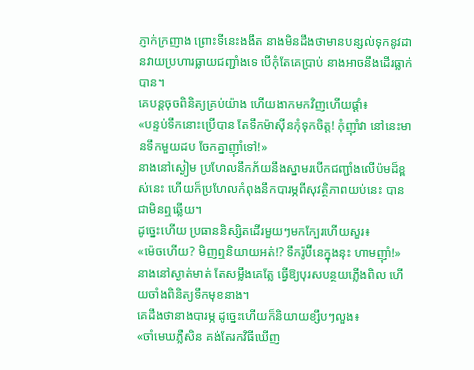ភ្ញាក់ក្រញាង ព្រោះទីនេះងងឹត នាងមិនដឹងថាមានបន្សល់ទុកនូវដានវាយប្រហារធ្លាយជញ្ជាំងទេ បើកុំតែគេប្រាប់ នាងអាចនឹងដើរធ្លាក់បាន។
គេបន្តចុចពិនិត្យគ្រប់យ៉ាង ហើយងាកមកវិញហើយផ្ដាំ៖
«បន្ទប់ទឹកនោះប្រើបាន តែទឹកម៉ាស៊ីនកុំទុកចិត្ត! កុំញ៉ាំវា នៅនេះមានទឹកមួយដប ចែកគ្នាញ៉ាំទៅ!»
នាងនៅស្ងៀម ប្រហែលនឹកភ័យនឹងស្នាមរបើកជញ្ជាំងលើប៉មដ៏ខ្ពស់នេះ ហើយក៏ប្រហែលកំពុងនឹកបារម្ភពីសុវត្ថិភាពយប់នេះ បានជាមិនឮឆ្លើយ។
ដូច្នេះហើយ ប្រធាននិស្សិតដើរមួយៗមកក្បែរហើយសួរ៖
«ម៉េចហើយ? មិញឮនិយាយអត់!? ទឹករ៉ូប៊ីនេក្នុងនុះ ហាមញ៉ាំ!»
នាងនៅស្ងាត់មាត់ តែសម្លឹងគេត្លែ ធ្វើឱ្យបុរសបន្ថយភ្លើងពិល ហើយចាំងពិនិត្យទឹកមុខនាង។
គេដឹងថានាងបារម្ភ ដូច្នេះហើយក៏និយាយខ្សឹបៗលួង៖
«ចាំមេឃភ្លឺសិន គង់តែរកវិធីឃើញ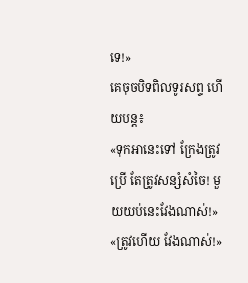ទេ!»
គេចុចបិទពិលទូរសព្ទ ហើយបន្ត៖
«ទុកអានេះទៅ ក្រែងត្រូវប្រើ តែត្រូវសន្សំសំចៃ! មួយយប់នេះវែងណាស់!»
«ត្រូវហើយ វែងណាស់!»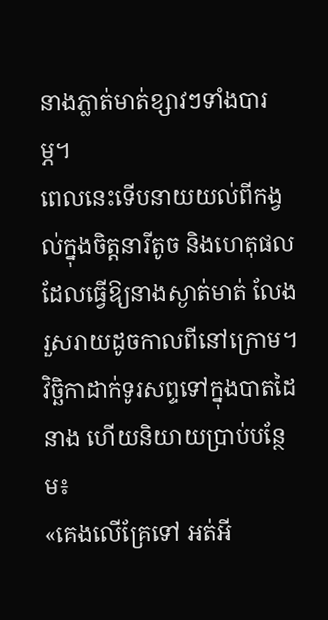នាងភ្លាត់មាត់ខ្សាវៗទាំងបារម្ភ។
ពេលនេះទើបនាយយល់ពីកង្វល់ក្នុងចិត្តនារីតូច និងហេតុផលដែលធ្វើឱ្យនាងស្ងាត់មាត់ លែងរួសរាយដូចកាលពីនៅក្រោម។
វិច្ឆិកាដាក់ទូរសព្ទទៅក្នុងបាតដៃនាង ហើយនិយាយប្រាប់បន្ថែម៖
«គេងលើគ្រែទៅ អត់អី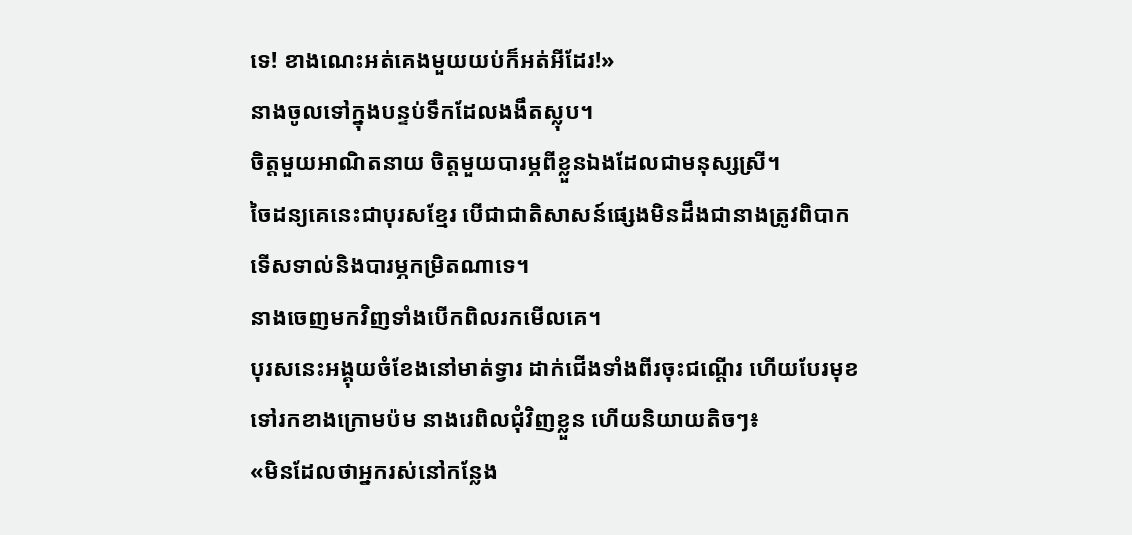ទេ! ខាងណេះអត់គេងមួយយប់ក៏អត់អីដែរ!»
នាងចូលទៅក្នុងបន្ទប់ទឹកដែលងងឹតស្លុប។
ចិត្តមួយអាណិតនាយ ចិត្តមួយបារម្ភពីខ្លួនឯងដែលជាមនុស្សស្រី។
ចៃដន្យគេនេះជាបុរសខ្មែរ បើជាជាតិសាសន៍ផ្សេងមិនដឹងជានាងត្រូវពិបាក ទើសទាល់និងបារម្ភកម្រិតណាទេ។
នាងចេញមកវិញទាំងបើកពិលរកមើលគេ។
បុរសនេះអង្គុយចំខែងនៅមាត់ទ្វារ ដាក់ជើងទាំងពីរចុះជណ្ដើរ ហើយបែរមុខទៅរកខាងក្រោមប៉ម នាងរេពិលជុំវិញខ្លួន ហើយនិយាយតិចៗ៖
«មិនដែលថាអ្នករស់នៅកន្លែង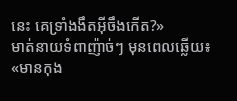នេះ គេទ្រាំងងឹតអ៊ីចឹងកើត?»
មាត់នាយទំពាញ៉ាច់ៗ មុនពេលឆ្លើយ៖
«មានកុង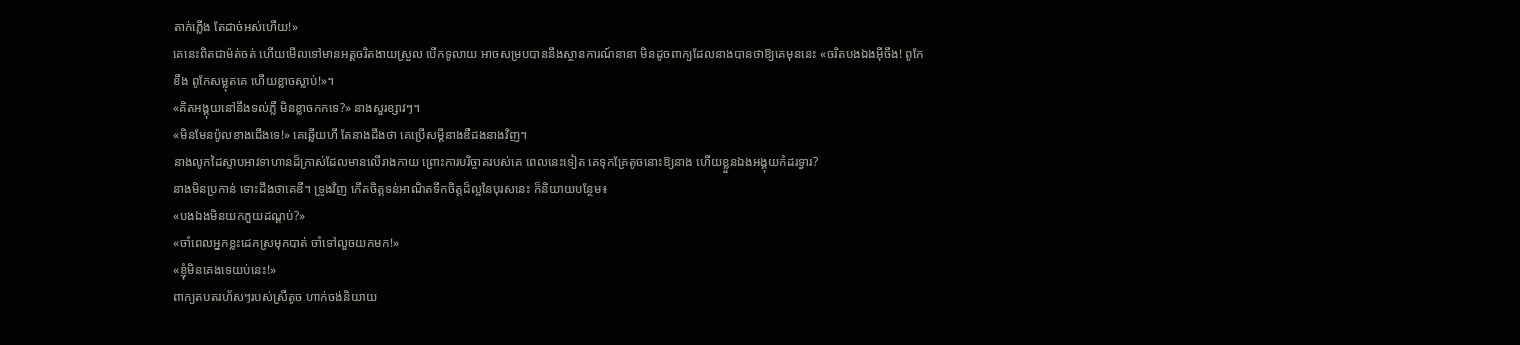តាក់ភ្លើង តែដាច់អស់ហើយ!»
គេនេះពិតជាម៉ត់ចត់ ហើយមើលទៅមានអត្តចរិតងាយស្រួល បើកទូលាយ អាចសម្របបាននឹងស្ថានការណ៍នានា មិនដូចពាក្យដែលនាងបានថាឱ្យគេមុននេះ «ចរិតបងឯងអ៊ីចឹង! ពូកែខឹង ពូកែសម្លុតគេ ហើយខ្លាចស្លាប់!»។
«គិតអង្គុយនៅនឹងទល់ភ្លឺ មិនខ្លាចកកទេ?» នាងសួរខ្សាវៗ។
«មិនមែនប៉ូលខាងជើងទេ!» គេឆ្លើយហី តែនាងដឹងថា គេប្រើសម្ដីនាងឌឺដងនាងវិញ។
នាងលូកដៃស្ទាបអាវទាហានដ៏ក្រាស់ដែលមានលើរាងកាយ ព្រោះការបរិច្ចាគរបស់គេ ពេលនេះទៀត គេទុកគ្រែតូចនោះឱ្យនាង ហើយខ្លួនឯងអង្គុយកំដរទ្វារ?
នាងមិនប្រកាន់ ទោះដឹងថាគេឌឺ។ ទ្រូងវិញ កើតចិត្តទន់អាណិតទឹកចិត្តដ៏ល្អនៃបុរសនេះ ក៏និយាយបន្ថែម៖
«បងឯងមិនយកភួយដណ្ដប់?»
«ចាំពេលអ្នកខ្លះដេកស្រមុកបាត់ ចាំទៅលួចយកមក!»
«ខ្ញុំមិនគេងទេយប់នេះ!»
ពាក្យតបតរហ័សៗរបស់ស្រីតូច ហាក់ចង់និយាយ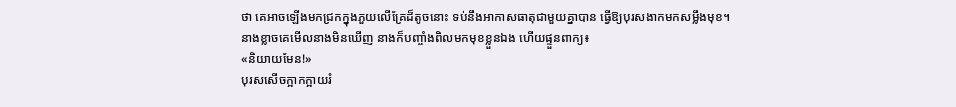ថា គេអាចឡើងមកជ្រកក្នុងភួយលើគ្រែដ៏តូចនោះ ទប់នឹងអាកាសធាតុជាមួយគ្នាបាន ធ្វើឱ្យបុរសងាកមកសម្លឹងមុខ។
នាងខ្លាចគេមើលនាងមិនឃើញ នាងក៏បញ្ចាំងពិលមកមុខខ្លួនឯង ហើយផ្ទួនពាក្យ៖
«និយាយមែន!»
បុរសសើចក្អាកក្អាយរំ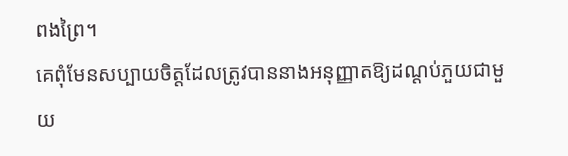ពងព្រៃ។
គេពុំមែនសប្បាយចិត្តដែលត្រូវបាននាងអនុញ្ញាតឱ្យដណ្ដប់ភួយជាមួយ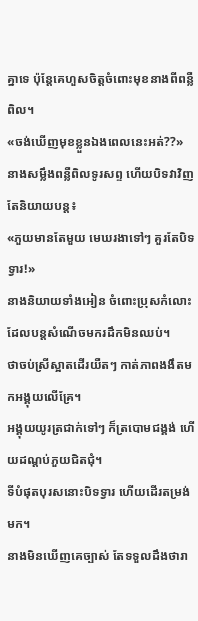គ្នាទេ ប៉ុន្តែគេហួសចិត្តចំពោះមុខនាងពីពន្លឺពិល។
«ចង់ឃើញមុខខ្លួនឯងពេលនេះអត់??»
នាងសម្លឹងពន្លឺពិលទូរសព្ទ ហើយបិទវាវិញ តែនិយាយបន្ត៖
«ភួយមានតែមួយ មេឃរងាទៅៗ គួរតែបិទទ្វារ!»
នាងនិយាយទាំងអៀន ចំពោះប្រុសកំលោះដែលបន្តសំណើចមករដឹកមិនឈប់។
ថាចប់ស្រីស្អាតដើរយឺតៗ កាត់ភាពងងឹតមកអង្គុយលើគ្រែ។
អង្គុយយូរត្រជាក់ទៅៗ ក៏ត្របោមជង្គង់ ហើយដណ្ដប់ភួយជិតជុំ។
ទីបំផុតបុរសនោះបិទទ្វារ ហើយដើរតម្រង់មក។
នាងមិនឃើញគេច្បាស់ តែទទួលដឹងថារា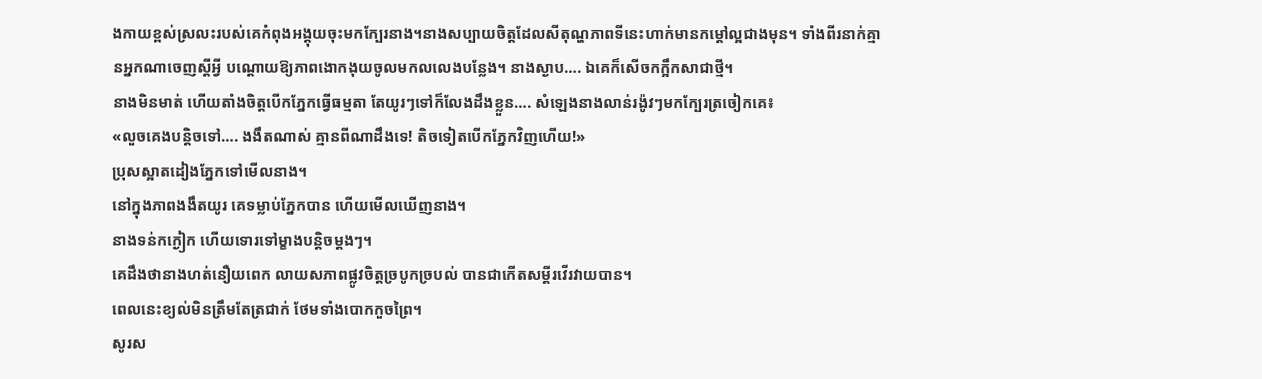ងកាយខ្ពស់ស្រលះរបស់គេកំពុងអង្គុយចុះមកក្បែរនាង។នាងសប្បាយចិត្តដែលសីតុណ្ហភាពទីនេះហាក់មានកម្ដៅល្អជាងមុន។ ទាំងពីរនាក់គ្មានអ្នកណាចេញស្ដីអ្វី បណ្ដោយឱ្យភាពងោកងុយចូលមកលលេងបន្លែង។ នាងស្ងាប…. ឯគេក៏សើចកក្អឹកសាជាថ្មី។
នាងមិនមាត់ ហើយតាំងចិត្តបើកភ្នែកធ្វើធម្មតា តែយូរៗទៅក៏លែងដឹងខ្លួន…. សំឡេងនាងលាន់រង៉ូវៗមកក្បែរត្រចៀកគេ៖
«លួចគេងបន្តិចទៅ…. ងងឹតណាស់ គ្មានពីណាដឹងទេ! តិចទៀតបើកភ្នែកវិញហើយ!»
ប្រុសស្អាតដៀងភ្នែកទៅមើលនាង។
នៅក្នុងភាពងងឹតយូរ គេទម្លាប់ភ្នែកបាន ហើយមើលឃើញនាង។
នាងទន់កក្ងៀក ហើយទោរទៅម្ខាងបន្តិចម្ដងៗ។
គេដឹងថានាងហត់នឿយពេក លាយសភាពផ្លូវចិត្តច្របូកច្របល់ បានជាកើតសម្ដីរវើរវាយបាន។
ពេលនេះខ្យល់មិនត្រឹមតែត្រជាក់ ថែមទាំងបោកកួចព្រៃ។
សូរស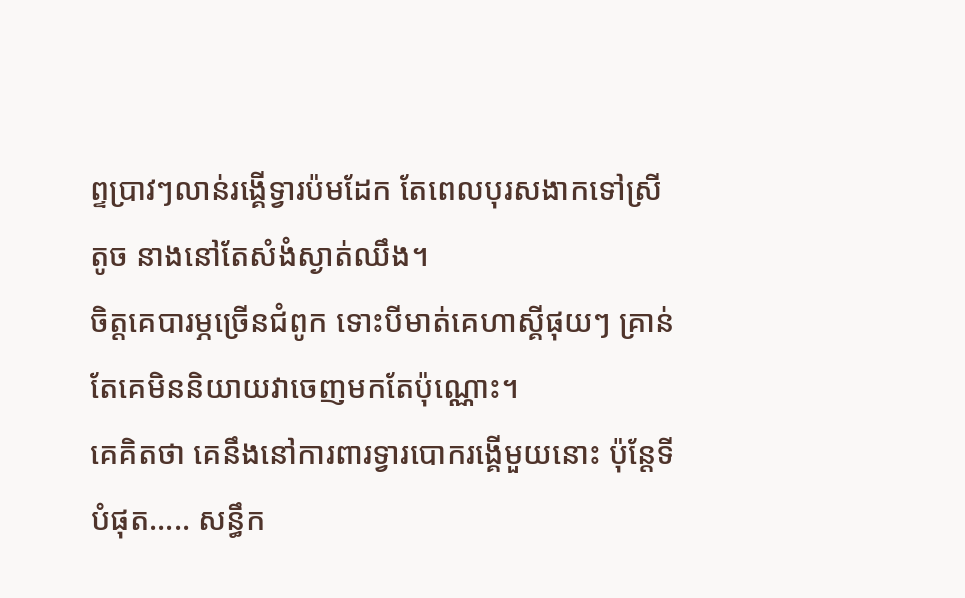ព្ទប្រាវៗលាន់រង្គើទ្វារប៉មដែក តែពេលបុរសងាកទៅស្រីតូច នាងនៅតែសំងំស្ងាត់ឈឹង។
ចិត្តគេបារម្ភច្រើនជំពូក ទោះបីមាត់គេហាស្គីផុយៗ គ្រាន់តែគេមិននិយាយវាចេញមកតែប៉ុណ្ណោះ។
គេគិតថា គេនឹងនៅការពារទ្វារបោករង្គើមួយនោះ ប៉ុន្តែទីបំផុត….. សន្ធឹក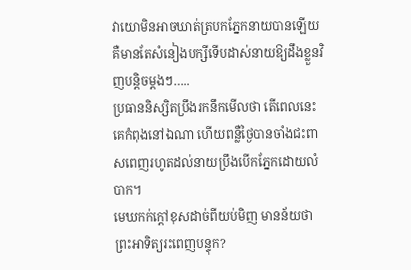វាយោមិនអាចឃាត់ត្របកភ្នែកនាយបានឡើយ គឺមានតែសំនៀងបក្សីទើបដាស់នាយឱ្យដឹងខ្លួនវិញបន្តិចម្ដងៗ…..
ប្រធាននិស្សិតប្រឹងរកនឹកមើលថា តើពេលនេះគេកំពុងនៅឯណា ហើយពន្លឺថ្ងៃបានចាំងជះពាសពេញរហូតដល់នាយប្រឹងបើកភ្នែកដោយលំបាក។
មេឃកក់ក្ដៅខុសដាច់ពីយប់មិញ មានន័យថាព្រះអាទិត្យរះពេញបន្ទុក?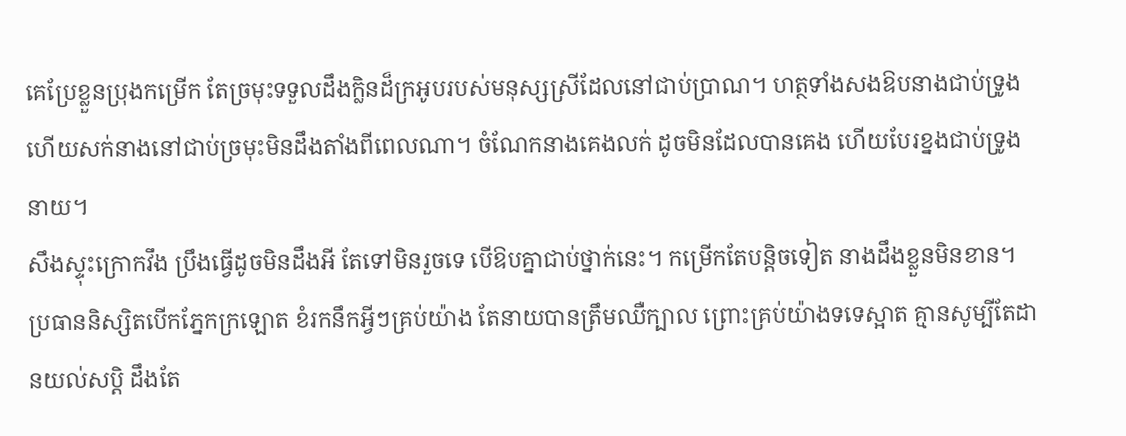គេប្រែខ្លួនប្រុងកម្រើក តែច្រមុះទទួលដឹងក្លិនដ៏ក្រអូបរបស់មនុស្សស្រីដែលនៅជាប់ប្រាណ។ ហត្ថទាំងសងឱបនាងជាប់ទ្រូង ហើយសក់នាងនៅជាប់ច្រមុះមិនដឹងតាំងពីពេលណា។ ចំណែកនាងគេងលក់ ដូចមិនដែលបានគេង ហើយបែរខ្នងជាប់ទ្រូងនាយ។
សឹងស្ទុះក្រោកវឹង ប្រឹងធ្វើដូចមិនដឹងអី តែទៅមិនរួចទេ បើឱបគ្នាជាប់ថ្នាក់នេះ។ កម្រើកតែបន្តិចទៀត នាងដឹងខ្លួនមិនខាន។
ប្រធាននិស្សិតបើកភ្នែកក្រឡោត ខំរកនឹកអ្វីៗគ្រប់យ៉ាង តែនាយបានត្រឹមឈឺក្បាល ព្រោះគ្រប់យ៉ាងទទេស្អាត គ្មានសូម្បីតែដានយល់សប្ដិ ដឹងតែ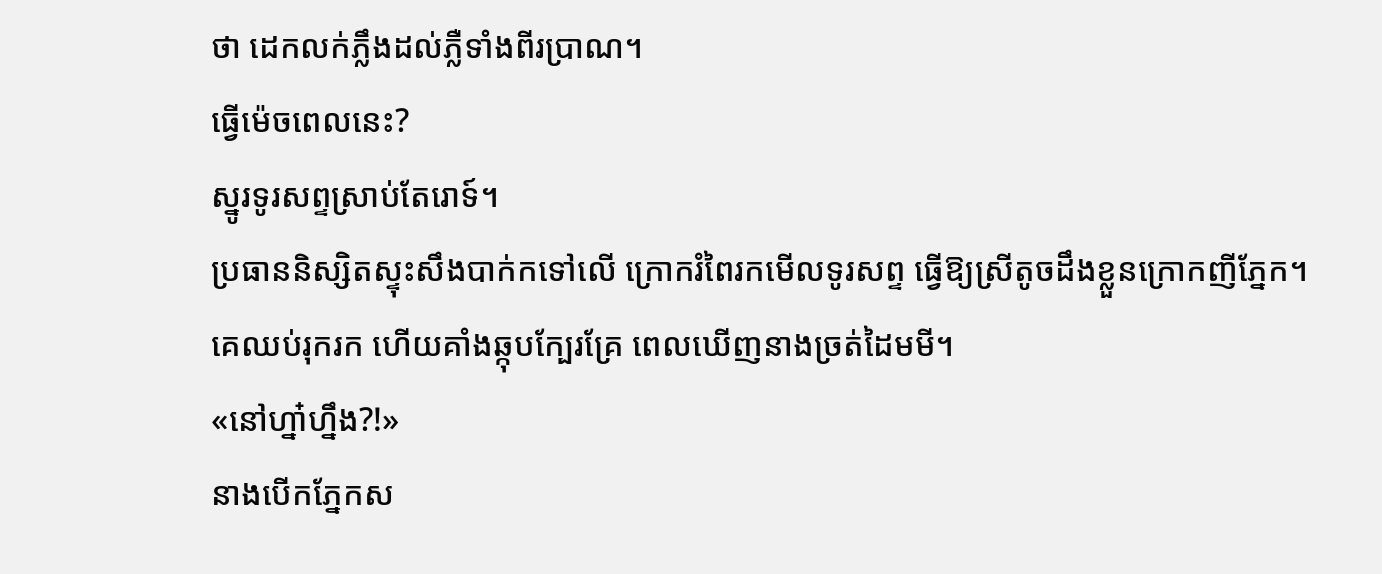ថា ដេកលក់ភ្លឹងដល់ភ្លឺទាំងពីរប្រាណ។
ធ្វើម៉េចពេលនេះ?
ស្នូរទូរសព្ទស្រាប់តែរោទ៍។
ប្រធាននិស្សិតស្ទុះសឹងបាក់កទៅលើ ក្រោករំពៃរកមើលទូរសព្ទ ធ្វើឱ្យស្រីតូចដឹងខ្លួនក្រោកញីភ្នែក។
គេឈប់រុករក ហើយគាំងឆ្កុបក្បែរគ្រែ ពេលឃើញនាងច្រត់ដៃមមី។
«នៅហ្នា៎ហ្នឹង?!»
នាងបើកភ្នែកស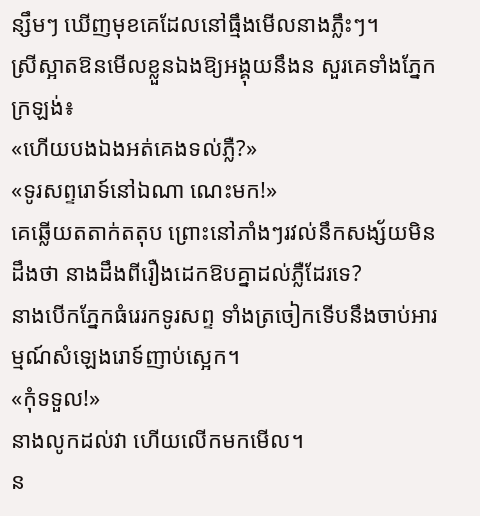ន្សឹមៗ ឃើញមុខគេដែលនៅធ្មឹងមើលនាងភ្លឹះៗ។
ស្រីស្អាតឱនមើលខ្លួនឯងឱ្យអង្គុយនឹងន សួរគេទាំងភ្នែកក្រឡង់៖
«ហើយបងឯងអត់គេងទល់ភ្លឺ?»
«ទូរសព្ទរោទ៍នៅឯណា ណេះមក!»
គេឆ្លើយតតាក់តតុប ព្រោះនៅភាំងៗរវល់នឹកសង្ស័យមិនដឹងថា នាងដឹងពីរឿងដេកឱបគ្នាដល់ភ្លឺដែរទេ?
នាងបើកភ្នែកធំរេរកទូរសព្ទ ទាំងត្រចៀកទើបនឹងចាប់អារម្មណ៍សំឡេងរោទ៍ញាប់ស្អេក។
«កុំទទួល!»
នាងលូកដល់វា ហើយលើកមកមើល។
ន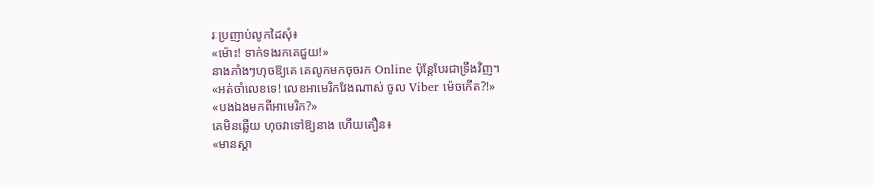រៈប្រញាប់លូកដៃសុំ៖
«ម៉ោះ! ទាក់ទងរកគេជួយ!»
នាងភាំងៗហុចឱ្យគេ គេលូកមកចុចរក Online ប៉ុន្តែបែរជាទ្រឹងវិញ។
«អត់ចាំលេខទេ! លេខអាមេរិកវែងណាស់ ចូល Viber ម៉េចកើត?!»
«បងឯងមកពីអាមេរិក?»
គេមិនឆ្លើយ ហុចវាទៅឱ្យនាង ហើយតឿន៖
«មានស្គា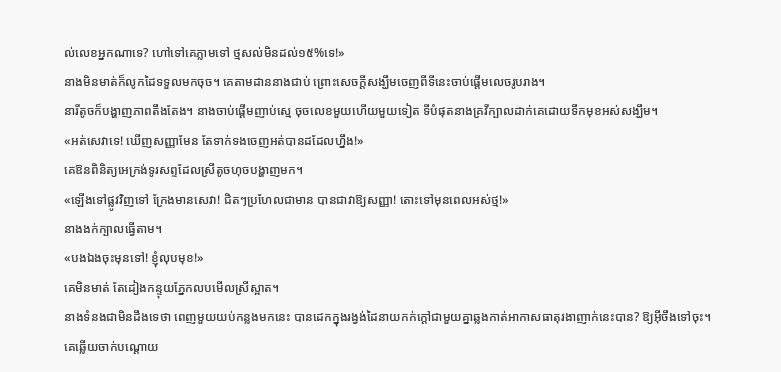ល់លេខអ្នកណាទេ? ហៅទៅគេភ្លាមទៅ ថ្មសល់មិនដល់១៥%ទេ!»
នាងមិនមាត់ក៏លូកដៃទទួលមកចុច។ គេតាមដាននាងជាប់ ព្រោះសេចក្ដីសង្ឃឹមចេញពីទីនេះចាប់ផ្ដើមលេចរូបរាង។
នារីតូចក៏បង្ហាញភាពតឹងតែង។ នាងចាប់ផ្ដើមញាប់ស្មេ ចុចលេខមួយហើយមួយទៀត ទីបំផុតនាងគ្រវីក្បាលដាក់គេដោយទឹកមុខអស់សង្ឃឹម។
«អត់សេវាទេ! ឃើញសញ្ញាមែន តែទាក់ទងចេញអត់បានដដែលហ្នឹង!»
គេឱនពិនិត្យអេក្រង់ទូរសព្ទដែលស្រីតូចហុចបង្ហាញមក។
«ឡើងទៅផ្លូវវិញទៅ ក្រែងមានសេវា! ជិតៗប្រហែលជាមាន បានជាវាឱ្យសញ្ញា! តោះទៅមុនពេលអស់ថ្ម!»
នាងងក់ក្បាលធ្វើតាម។
«បងឯងចុះមុនទៅ! ខ្ញុំលុបមុខ!»
គេមិនមាត់ តែដៀងកន្ទុយភ្នែកលបមើលស្រីស្អាត។
នាងទំនងជាមិនដឹងទេថា ពេញមួយយប់កន្លងមកនេះ បានដេកក្នុងរង្វង់ដៃនាយកក់ក្ដៅជាមួយគ្នាឆ្លងកាត់អាកាសធាតុរងាញាក់នេះបាន? ឱ្យអ៊ីចឹងទៅចុះ។
គេឆ្លើយចាក់បណ្ដោយ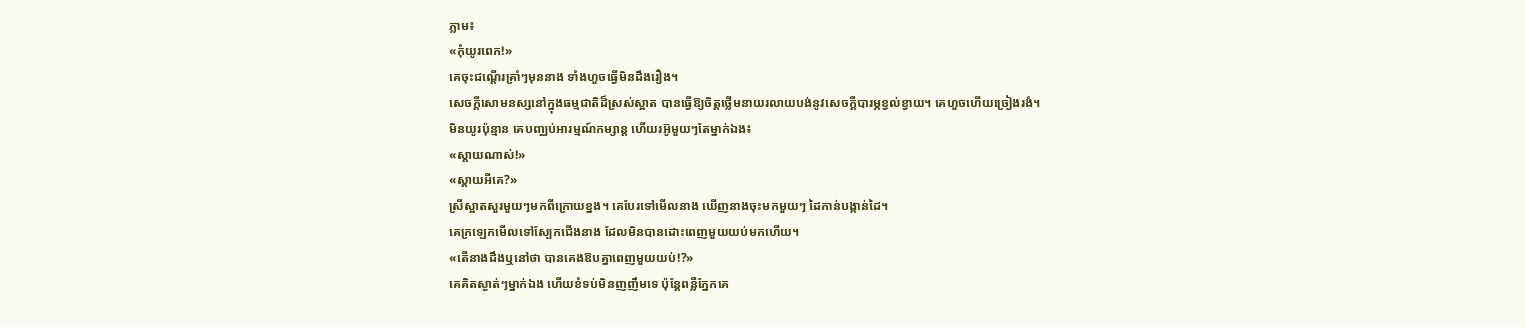ភ្លាម៖
«កុំយូរពេក!»
គេចុះជណ្ដើរគ្រាំៗមុននាង ទាំងហួចធ្វើមិនដឹងរឿង។
សេចក្ដីសោមនស្សនៅក្នុងធម្មជាតិដ៏ស្រស់ស្អាត បានធ្វើឱ្យចិត្តថ្លើមនាយរលាយបង់នូវសេចក្ដីបារម្ភខ្វល់ខ្វាយ។ គេហួចហើយច្រៀងរងំ។
មិនយូរប៉ុន្មាន គេបញ្ឈប់អារម្មណ៍កម្សាន្ត ហើយរអ៊ូមួយៗតែម្នាក់ឯង៖
«ស្ដាយណាស់!»
«ស្ដាយអីគេ?»
ស្រីស្អាតសួរមួយៗមកពីក្រោយខ្នង។ គេបែរទៅមើលនាង ឃើញនាងចុះមកមួយៗ ដៃកាន់បង្កាន់ដៃ។
គេក្រឡេកមើលទៅស្បែកជើងនាង ដែលមិនបានដោះពេញមួយយប់មកហើយ។
«តើនាងដឹងឬនៅថា បានគេងឱបគ្នាពេញមួយយប់!?»
គេគិតស្ងាត់ៗម្នាក់ឯង ហើយខំទប់មិនញញឹមទេ ប៉ុន្តែពន្លឺភ្នែកគេ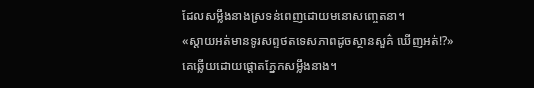ដែលសម្លឹងនាងស្រទន់ពេញដោយមនោសញ្ចេតនា។
«ស្ដាយអត់មានទូរសព្ទថតទេសភាពដូចស្ថានសួគ៌ ឃើញអត់!?»
គេឆ្លើយដោយផ្ដោតភ្នែកសម្លឹងនាង។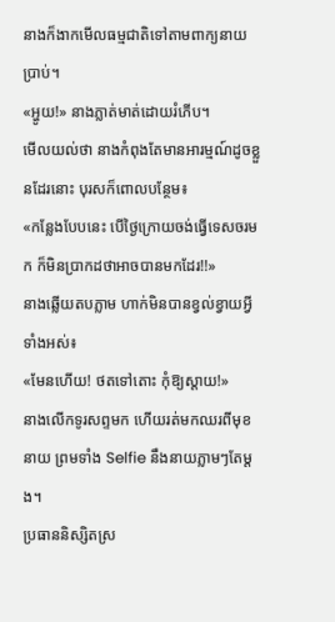នាងក៏ងាកមើលធម្មជាតិទៅតាមពាក្យនាយប្រាប់។
«អ្ហូយ!» នាងភ្លាត់មាត់ដោយរំភើប។
មើលយល់ថា នាងកំពុងតែមានអារម្មណ៍ដូចខ្លួនដែរនោះ បុរសក៏ពោលបន្ថែម៖
«កន្លែងបែបនេះ បើថ្ងៃក្រោយចង់ធ្វើទេសចរមក ក៏មិនប្រាកដថាអាចបានមកដែរ!!»
នាងឆ្លើយតបភ្លាម ហាក់មិនបានខ្វល់ខ្វាយអ្វីទាំងអស់៖
«មែនហើយ! ថតទៅតោះ កុំឱ្យស្ដាយ!»
នាងលើកទូរសព្ទមក ហើយរត់មកឈរពីមុខនាយ ព្រមទាំង Selfie នឹងនាយភ្លាមៗតែម្ដង។
ប្រធាននិស្សិតស្រ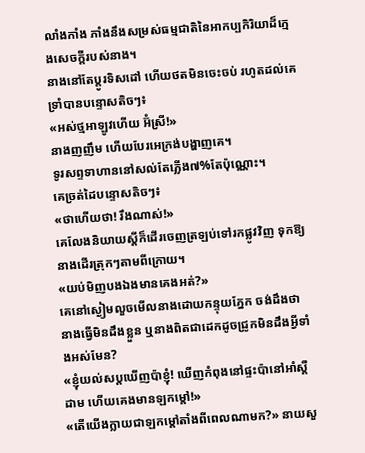លាំងកាំង ភាំងនឹងសម្រស់ធម្មជាតិនៃអាកប្បកិរិយាដ៏ក្មេងសេចក្ដីរបស់នាង។
នាងនៅតែប្ដូរទិសដៅ ហើយថតមិនចេះចប់ រហូតដល់គេទ្រាំបានបន្ទោសតិចៗ៖
«អស់ថ្មអាឡូវហើយ អ៊ំស្រី!»
នាងញញឹម ហើយបែរអេក្រង់បង្ហាញគេ។
ទូរសព្ទទាហាននៅសល់តែភ្លើង៧%តែប៉ុណ្ណោះ។
គេច្រត់ដៃបន្ទោសតិចៗ៖
«ថាហើយថា! រឹងណាស់!»
គេលែងនិយាយស្ដីក៏ដើរចេញត្រឡប់ទៅរកផ្លូវវិញ ទុកឱ្យនាងដើរត្រុកៗតាមពីក្រោយ។
«យប់មិញបងឯងមានគេងអត់?»
គេនៅស្ងៀមលួចមើលនាងដោយកន្ទុយភ្នែក ចង់ដឹងថានាងធ្វើមិនដឹងខ្លួន ឬនាងពិតជាដេកដូចជ្រូកមិនដឹងអ្វីទាំងអស់មែន?
«ខ្ញុំយល់សប្ដឃើញប៉ាខ្ញុំ! ឃើញកំពុងនៅផ្ទះប៉ានៅអាំស្តឺដាម ហើយគេងមានឡកម្ដៅ!»
«តើយើងក្លាយជាឡកម្ដៅតាំងពីពេលណាមក?» នាយសួ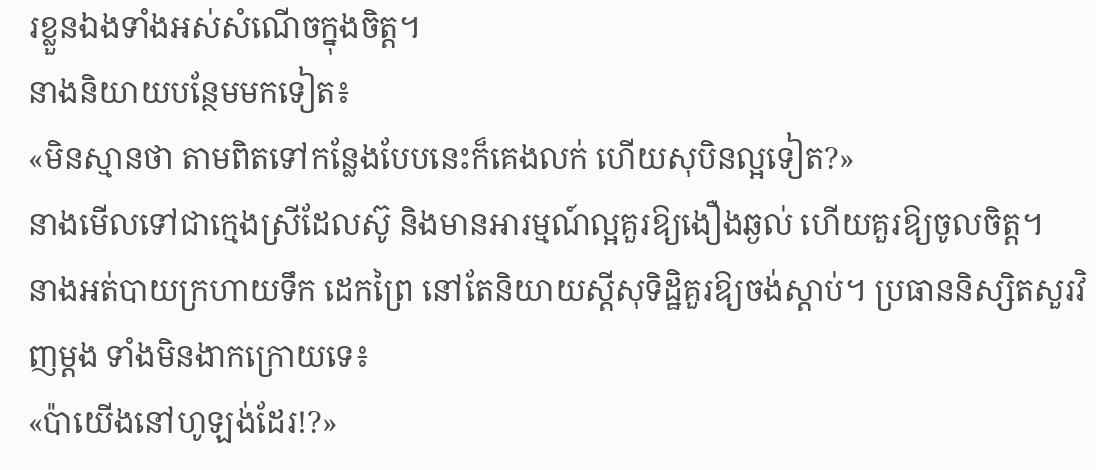រខ្លួនឯងទាំងអស់សំណើចក្នុងចិត្ត។
នាងនិយាយបន្ថែមមកទៀត៖
«មិនស្មានថា តាមពិតទៅកន្លែងបែបនេះក៏គេងលក់ ហើយសុបិនល្អទៀត?»
នាងមើលទៅជាក្មេងស្រីដែលស៊ូ និងមានអារម្មណ៍ល្អគួរឱ្យងឿងឆ្ងល់ ហើយគួរឱ្យចូលចិត្ត។
នាងអត់បាយក្រហាយទឹក ដេកព្រៃ នៅតែនិយាយស្ដីសុទិដ្ឋិគួរឱ្យចង់ស្ដាប់។ ប្រធាននិស្សិតសួរវិញម្ដង ទាំងមិនងាកក្រោយទេ៖
«ប៉ាយើងនៅហូឡង់ដែរ!?»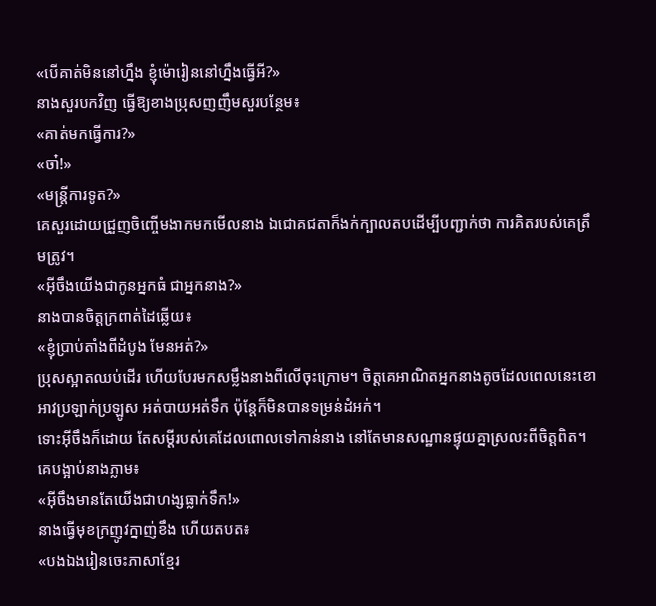«បើគាត់មិននៅហ្នឹង ខ្ញុំម៉ោរៀននៅហ្នឹងធ្វើអី?»
នាងសួរបកវិញ ធ្វើឱ្យខាងប្រុសញញឹមសួរបន្ថែម៖
«គាត់មកធ្វើការ?»
«ចា៎!»
«មន្ត្រីការទូត?»
គេសួរដោយជ្រួញចិញ្ចើមងាកមកមើលនាង ឯជោគជតាក៏ងក់ក្បាលតបដើម្បីបញ្ជាក់ថា ការគិតរបស់គេត្រឹមត្រូវ។
«អ៊ីចឹងយើងជាកូនអ្នកធំ ជាអ្នកនាង?»
នាងបានចិត្តក្រពាត់ដៃឆ្លើយ៖
«ខ្ញុំប្រាប់តាំងពីដំបូង មែនអត់?»
ប្រុសស្អាតឈប់ដើរ ហើយបែរមកសម្លឹងនាងពីលើចុះក្រោម។ ចិត្តគេអាណិតអ្នកនាងតូចដែលពេលនេះខោអាវប្រឡាក់ប្រឡូស អត់បាយអត់ទឹក ប៉ុន្តែក៏មិនបានទម្រន់ដំអក់។
ទោះអ៊ីចឹងក៏ដោយ តែសម្ដីរបស់គេដែលពោលទៅកាន់នាង នៅតែមានសណ្ឋានផ្ទុយគ្នាស្រលះពីចិត្តពិត។ គេបង្អាប់នាងភ្លាម៖
«អ៊ីចឹងមានតែយើងជាហង្សធ្លាក់ទឹក!»
នាងធ្វើមុខក្រញូវក្នាញ់ខឹង ហើយតបត៖
«បងឯងរៀនចេះភាសាខ្មែរ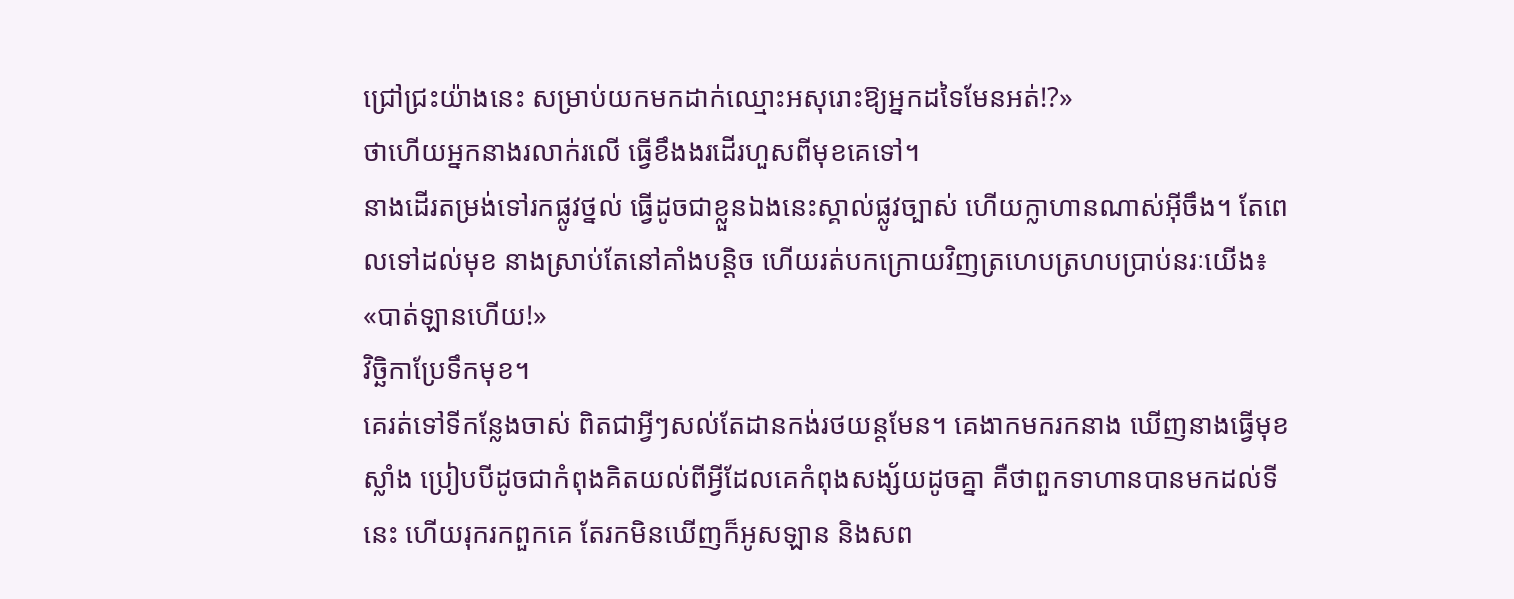ជ្រៅជ្រះយ៉ាងនេះ សម្រាប់យកមកដាក់ឈ្មោះអសុរោះឱ្យអ្នកដទៃមែនអត់!?»
ថាហើយអ្នកនាងរលាក់រលើ ធ្វើខឹងងរដើរហួសពីមុខគេទៅ។
នាងដើរតម្រង់ទៅរកផ្លូវថ្នល់ ធ្វើដូចជាខ្លួនឯងនេះស្គាល់ផ្លូវច្បាស់ ហើយក្លាហានណាស់អ៊ីចឹង។ តែពេលទៅដល់មុខ នាងស្រាប់តែនៅគាំងបន្តិច ហើយរត់បកក្រោយវិញត្រហេបត្រហបប្រាប់នរៈយើង៖
«បាត់ឡានហើយ!»
វិច្ឆិកាប្រែទឹកមុខ។
គេរត់ទៅទីកន្លែងចាស់ ពិតជាអ្វីៗសល់តែដានកង់រថយន្តមែន។ គេងាកមករកនាង ឃើញនាងធ្វើមុខស្លាំង ប្រៀបបីដូចជាកំពុងគិតយល់ពីអ្វីដែលគេកំពុងសង្ស័យដូចគ្នា គឺថាពួកទាហានបានមកដល់ទីនេះ ហើយរុករកពួកគេ តែរកមិនឃើញក៏អូសឡាន និងសព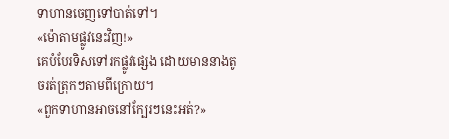ទាហានចេញទៅបាត់ទៅ។
«ម៉ោតាមផ្លូវនេះវិញ!»
គេបំបែរទិសទៅរកផ្លូវផ្សេង ដោយមាននាងតូចរត់ត្រុកៗតាមពីក្រោយ។
«ពួកទាហានអាចនៅក្បែរៗនេះអត់?»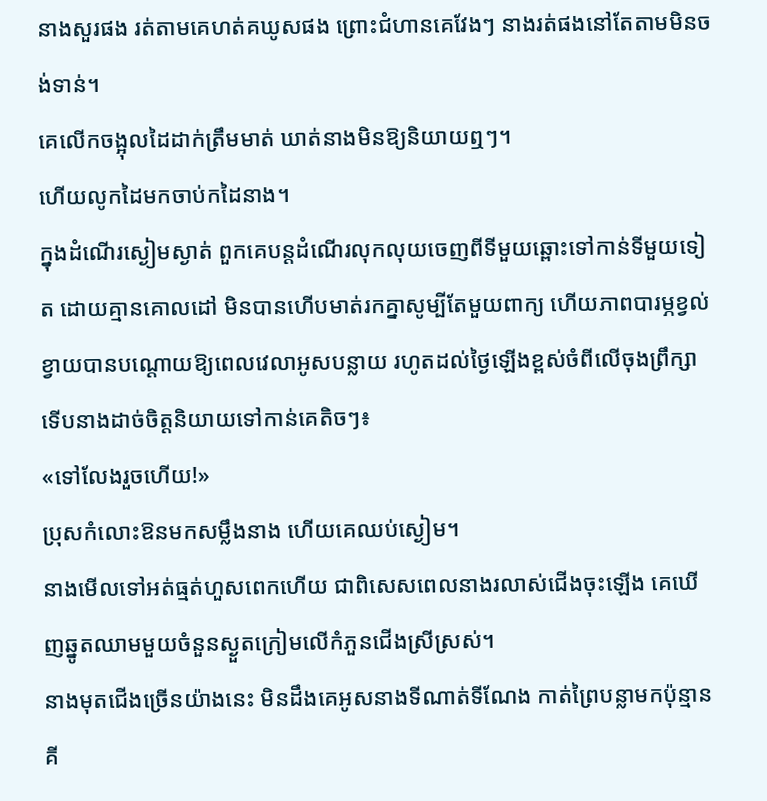នាងសួរផង រត់តាមគេហត់គឃូសផង ព្រោះជំហានគេវែងៗ នាងរត់ផងនៅតែតាមមិនចង់ទាន់។
គេលើកចង្អុលដៃដាក់ត្រឹមមាត់ ឃាត់នាងមិនឱ្យនិយាយឮៗ។
ហើយលូកដៃមកចាប់កដៃនាង។
ក្នុងដំណើរស្ងៀមស្ងាត់ ពួកគេបន្តដំណើរលុកលុយចេញពីទីមួយឆ្ពោះទៅកាន់ទីមួយទៀត ដោយគ្មានគោលដៅ មិនបានហើបមាត់រកគ្នាសូម្បីតែមួយពាក្យ ហើយភាពបារម្ភខ្វល់ខ្វាយបានបណ្ដោយឱ្យពេលវេលាអូសបន្លាយ រហូតដល់ថ្ងៃឡើងខ្ពស់ចំពីលើចុងព្រឹក្សា ទើបនាងដាច់ចិត្តនិយាយទៅកាន់គេតិចៗ៖
«ទៅលែងរួចហើយ!»
ប្រុសកំលោះឱនមកសម្លឹងនាង ហើយគេឈប់ស្ងៀម។
នាងមើលទៅអត់ធ្មត់ហួសពេកហើយ ជាពិសេសពេលនាងរលាស់ជើងចុះឡើង គេឃើញឆ្នូតឈាមមួយចំនួនស្ងួតក្រៀមលើកំភួនជើងស្រីស្រស់។
នាងមុតជើងច្រើនយ៉ាងនេះ មិនដឹងគេអូសនាងទីណាត់ទីណែង កាត់ព្រៃបន្លាមកប៉ុន្មានគី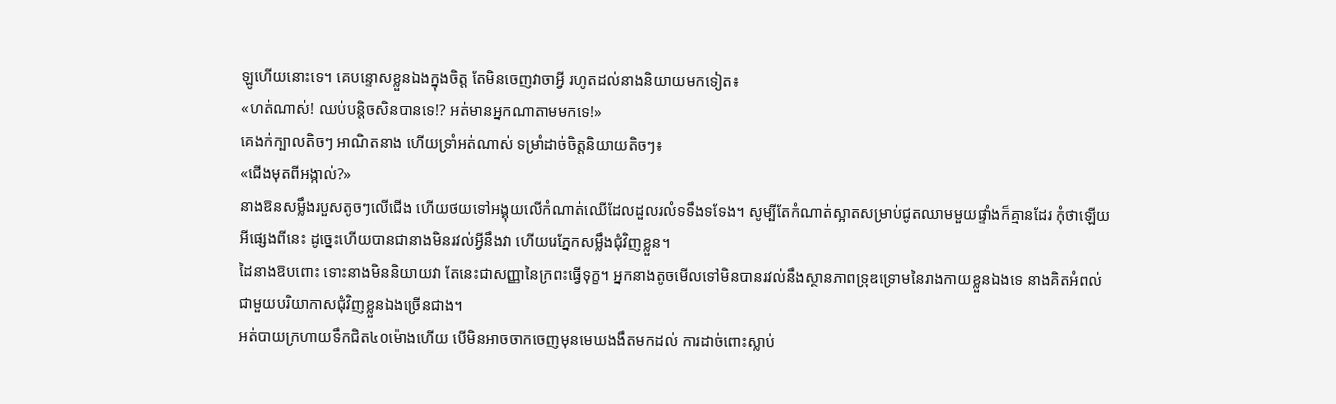ឡូហើយនោះទេ។ គេបន្ទោសខ្លួនឯងក្នុងចិត្ត តែមិនចេញវាចាអ្វី រហូតដល់នាងនិយាយមកទៀត៖
«ហត់ណាស់! ឈប់បន្តិចសិនបានទេ!? អត់មានអ្នកណាតាមមកទេ!»
គេងក់ក្បាលតិចៗ អាណិតនាង ហើយទ្រាំអត់ណាស់ ទម្រាំដាច់ចិត្តនិយាយតិចៗ៖
«ជើងមុតពីអង្កាល់?»
នាងឱនសម្លឹងរបួសតូចៗលើជើង ហើយថយទៅអង្គុយលើកំណាត់ឈើដែលដួលរលំទទឹងទទែង។ សូម្បីតែកំណាត់ស្អាតសម្រាប់ជូតឈាមមួយផ្ទាំងក៏គ្មានដែរ កុំថាឡើយអីផ្សេងពីនេះ ដូច្នេះហើយបានជានាងមិនរវល់អ្វីនឹងវា ហើយរេភ្នែកសម្លឹងជុំវិញខ្លួន។
ដៃនាងឱបពោះ ទោះនាងមិននិយាយវា តែនេះជាសញ្ញានៃក្រពះធ្វើទុក្ខ។ អ្នកនាងតូចមើលទៅមិនបានរវល់នឹងស្ថានភាពទ្រុឌទ្រោមនៃរាងកាយខ្លួនឯងទេ នាងគិតអំពល់ជាមួយបរិយាកាសជុំវិញខ្លួនឯងច្រើនជាង។
អត់បាយក្រហាយទឹកជិត៤០ម៉ោងហើយ បើមិនអាចចាកចេញមុនមេឃងងឹតមកដល់ ការដាច់ពោះស្លាប់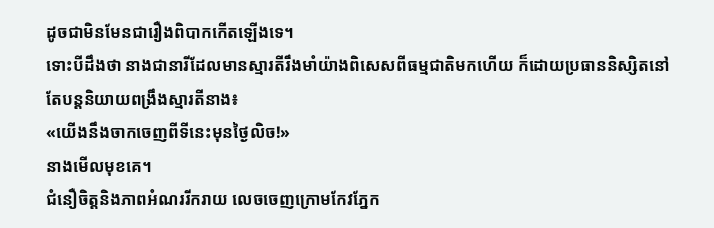ដូចជាមិនមែនជារឿងពិបាកកើតឡើងទេ។
ទោះបីដឹងថា នាងជានារីដែលមានស្មារតីរឹងមាំយ៉ាងពិសេសពីធម្មជាតិមកហើយ ក៏ដោយប្រធាននិស្សិតនៅតែបន្តនិយាយពង្រឹងស្មារតីនាង៖
«យើងនឹងចាកចេញពីទីនេះមុនថ្ងៃលិច!»
នាងមើលមុខគេ។
ជំនឿចិត្តនិងភាពអំណររីករាយ លេចចេញក្រោមកែវភ្នែក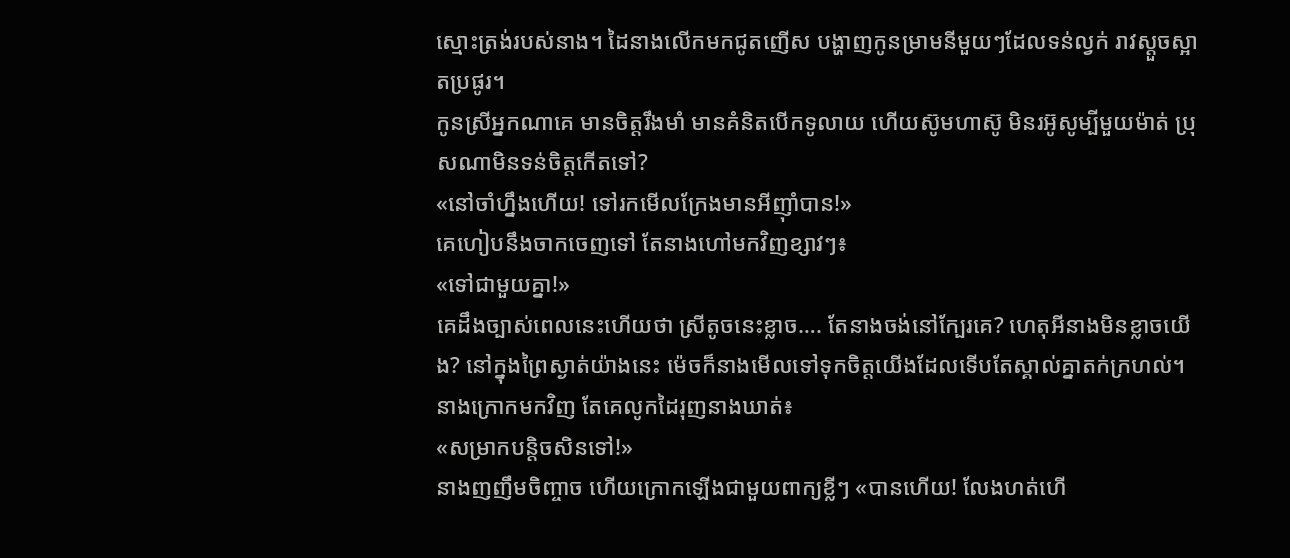ស្មោះត្រង់របស់នាង។ ដៃនាងលើកមកជូតញើស បង្ហាញកូនម្រាមនីមួយៗដែលទន់ល្វក់ រាវស្ដួចស្អាតប្រផូរ។
កូនស្រីអ្នកណាគេ មានចិត្តរឹងមាំ មានគំនិតបើកទូលាយ ហើយស៊ូមហាស៊ូ មិនរអ៊ូសូម្បីមួយម៉ាត់ ប្រុសណាមិនទន់ចិត្តកើតទៅ?
«នៅចាំហ្នឹងហើយ! ទៅរកមើលក្រែងមានអីញ៉ាំបាន!»
គេហៀបនឹងចាកចេញទៅ តែនាងហៅមកវិញខ្សាវៗ៖
«ទៅជាមួយគ្នា!»
គេដឹងច្បាស់ពេលនេះហើយថា ស្រីតូចនេះខ្លាច…. តែនាងចង់នៅក្បែរគេ? ហេតុអីនាងមិនខ្លាចយើង? នៅក្នុងព្រៃស្ងាត់យ៉ាងនេះ ម៉េចក៏នាងមើលទៅទុកចិត្តយើងដែលទើបតែស្គាល់គ្នាតក់ក្រហល់។
នាងក្រោកមកវិញ តែគេលូកដៃរុញនាងឃាត់៖
«សម្រាកបន្តិចសិនទៅ!»
នាងញញឹមចិញ្ចាច ហើយក្រោកឡើងជាមួយពាក្យខ្លីៗ «បានហើយ! លែងហត់ហើ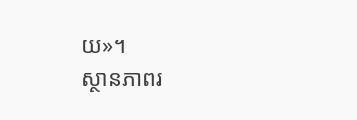យ»។
ស្ថានភាពរ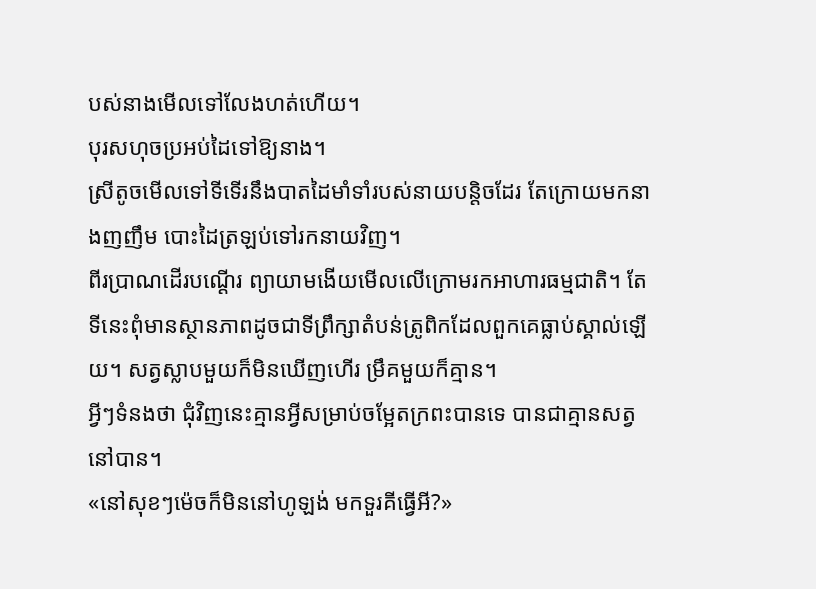បស់នាងមើលទៅលែងហត់ហើយ។
បុរសហុចប្រអប់ដៃទៅឱ្យនាង។
ស្រីតូចមើលទៅទីទើរនឹងបាតដៃមាំទាំរបស់នាយបន្តិចដែរ តែក្រោយមកនាងញញឹម បោះដៃត្រឡប់ទៅរកនាយវិញ។
ពីរប្រាណដើរបណ្ដើរ ព្យាយាមងើយមើលលើក្រោមរកអាហារធម្មជាតិ។ តែទីនេះពុំមានស្ថានភាពដូចជាទីព្រឹក្សាតំបន់ត្រូពិកដែលពួកគេធ្លាប់ស្គាល់ឡើយ។ សត្វស្លាបមួយក៏មិនឃើញហើរ ម្រឹគមួយក៏គ្មាន។
អ្វីៗទំនងថា ជុំវិញនេះគ្មានអ្វីសម្រាប់ចម្អែតក្រពះបានទេ បានជាគ្មានសត្វនៅបាន។
«នៅសុខៗម៉េចក៏មិននៅហូឡង់ មកទួរគីធ្វើអី?»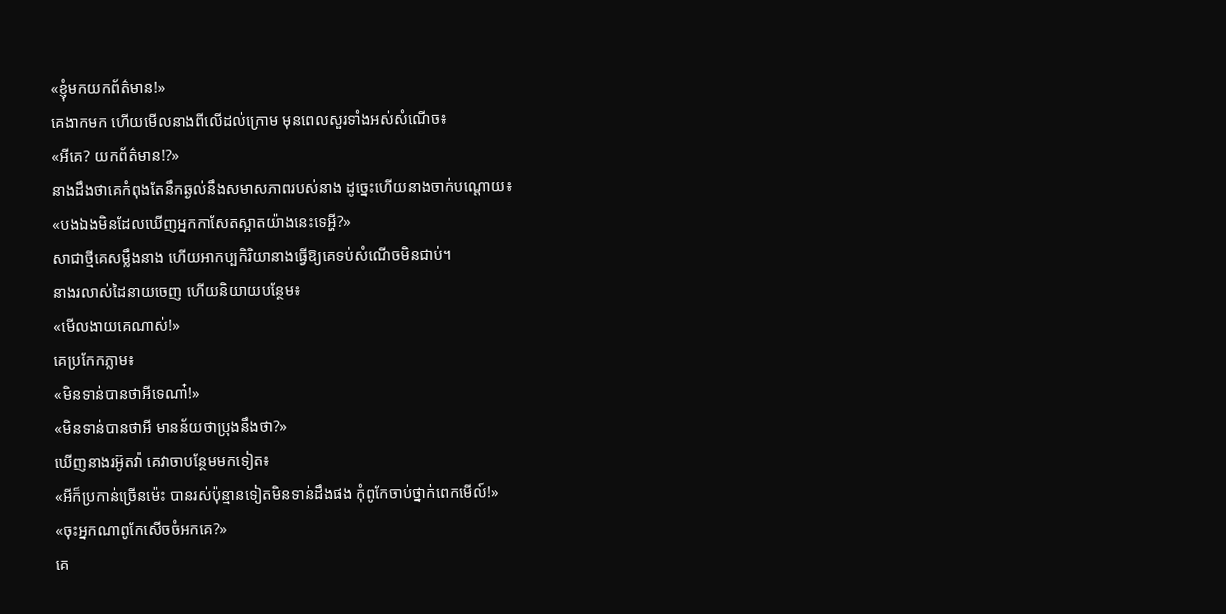«ខ្ញុំមកយកព័ត៌មាន!»
គេងាកមក ហើយមើលនាងពីលើដល់ក្រោម មុនពេលសួរទាំងអស់សំណើច៖
«អីគេ? យកព័ត៌មាន!?»
នាងដឹងថាគេកំពុងតែនឹកឆ្ងល់នឹងសមាសភាពរបស់នាង ដូច្នេះហើយនាងចាក់បណ្ដោយ៖
«បងឯងមិនដែលឃើញអ្នកកាសែតស្អាតយ៉ាងនេះទេអ្ហី?»
សាជាថ្មីគេសម្លឹងនាង ហើយអាកប្បកិរិយានាងធ្វើឱ្យគេទប់សំណើចមិនជាប់។
នាងរលាស់ដៃនាយចេញ ហើយនិយាយបន្ថែម៖
«មើលងាយគេណាស់!»
គេប្រកែកភ្លាម៖
«មិនទាន់បានថាអីទេណា៎!»
«មិនទាន់បានថាអី មានន័យថាប្រុងនឹងថា?»
ឃើញនាងរអ៊ូតវ៉ា គេវាចាបន្ថែមមកទៀត៖
«អីក៏ប្រកាន់ច្រើនម៉េះ បានរស់ប៉ុន្មានទៀតមិនទាន់ដឹងផង កុំពូកែចាប់ថ្នាក់ពេកមើល៍!»
«ចុះអ្នកណាពូកែសើចចំអកគេ?»
គេ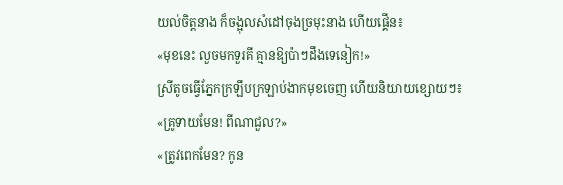យល់ចិត្តនាង ក៏ចង្អុលសំដៅចុងច្រមុះនាង ហើយផ្គើន៖
«មុខនេះ លួចមកទួរគី គ្មានឱ្យប៉ាៗដឹងទេនៀក!»
ស្រីតូចធ្វើភ្នែកក្រឡឹបក្រឡាប់ងាកមុខចេញ ហើយនិយាយខ្សោយៗ៖
«គ្រូទាយមែន! ពីណាជួល?»
«ត្រូវពេកមែន? កូន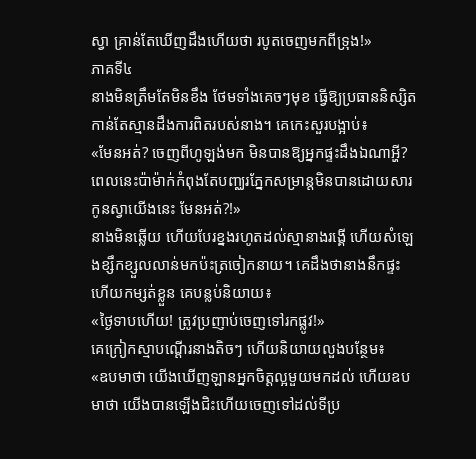ស្វា គ្រាន់តែឃើញដឹងហើយថា របូតចេញមកពីទ្រុង!»
ភាគទី៤
នាងមិនត្រឹមតែមិនខឹង ថែមទាំងគេចៗមុខ ធ្វើឱ្យប្រធាននិស្សិតកាន់តែស្មានដឹងការពិតរបស់នាង។ គេកេះសួរបង្អាប់៖
«មែនអត់? ចេញពីហូឡង់មក មិនបានឱ្យអ្នកផ្ទះដឹងឯណាអ្ហី? ពេលនេះប៉ាម៉ាក់កំពុងតែបញ្ឈរភ្នែកសម្រាន្តមិនបានដោយសារកូនស្វាយើងនេះ មែនអត់?!»
នាងមិនឆ្លើយ ហើយបែរខ្នងរហូតដល់ស្មានាងរង្គើ ហើយសំឡេងខ្សឹកខ្សួលលាន់មកប៉ះត្រចៀកនាយ។ គេដឹងថានាងនឹកផ្ទះ ហើយកម្សត់ខ្លួន គេបន្លប់និយាយ៖
«ថ្ងៃទាបហើយ! ត្រូវប្រញាប់ចេញទៅរកផ្លូវ!»
គេក្រៀកស្មាបណ្ដើរនាងតិចៗ ហើយនិយាយលួងបន្ថែម៖
«ឧបមាថា យើងឃើញឡានអ្នកចិត្តល្អមួយមកដល់ ហើយឧបមាថា យើងបានឡើងជិះហើយចេញទៅដល់ទីប្រ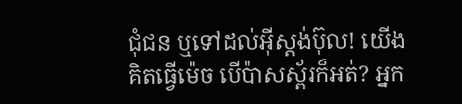ជុំជន ឬទៅដល់អ៊ីស្តង់ប៊ុល! យើងគិតធ្វើម៉េច បើប៉ាសស្ព័រក៏អត់? អ្នក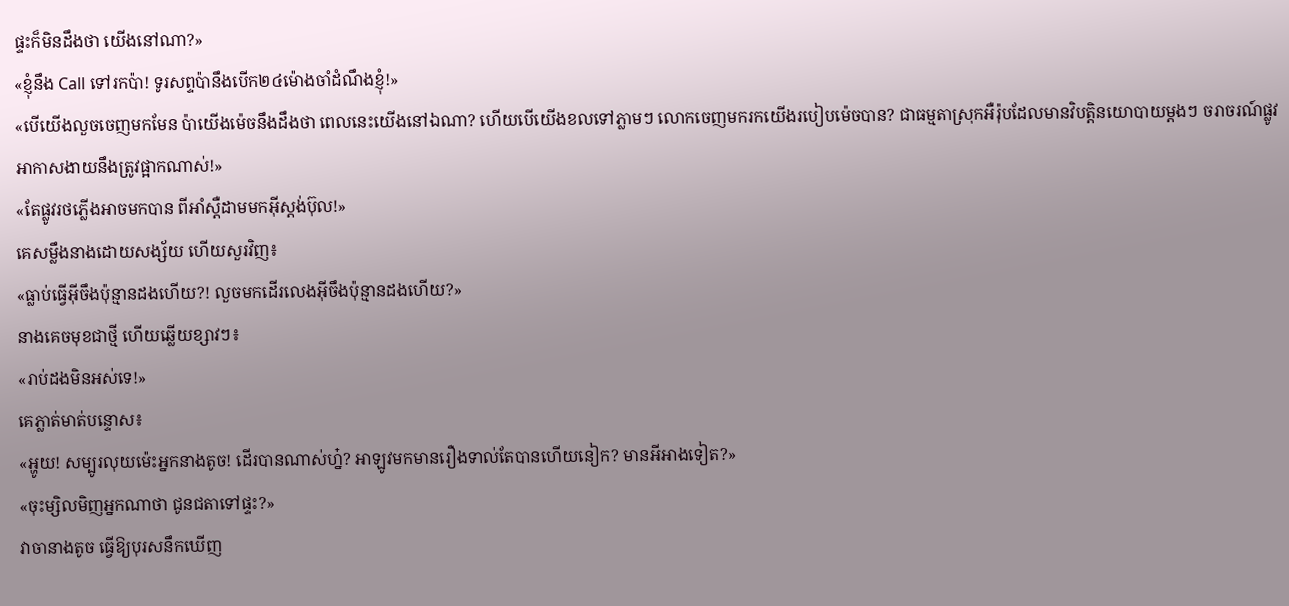ផ្ទះក៏មិនដឹងថា យើងនៅណា?»
«ខ្ញុំនឹង Call ទៅរកប៉ា! ទូរសព្ទប៉ានឹងបើក២៤ម៉ោងចាំដំណឹងខ្ញុំ!»
«បើយើងលួចចេញមកមែន ប៉ាយើងម៉េចនឹងដឹងថា ពេលនេះយើងនៅឯណា? ហើយបើយើងខលទៅភ្លាមៗ លោកចេញមករកយើងរបៀបម៉េចបាន? ជាធម្មតាស្រុកអឺរ៉ុបដែលមានវិបត្តិនយោបាយម្ដងៗ ចរាចរណ៍ផ្លូវអាកាសងាយនឹងត្រូវផ្អាកណាស់!»
«តែផ្លូវរថភ្លើងអាចមកបាន ពីអាំស្តឺដាមមកអ៊ីស្តង់ប៊ុល!»
គេសម្លឹងនាងដោយសង្ស័យ ហើយសួរវិញ៖
«ធ្លាប់ធ្វើអ៊ីចឹងប៉ុន្មានដងហើយ?! លួចមកដើរលេងអ៊ីចឹងប៉ុន្មានដងហើយ?»
នាងគេចមុខជាថ្មី ហើយឆ្លើយខ្សាវៗ៖
«រាប់ដងមិនអស់ទេ!»
គេភ្លាត់មាត់បន្ទោស៖
«អ្ហូយ! សម្បូរលុយម៉េះអ្នកនាងតូច! ដើរបានណាស់ហ្ន៎? អាឡូវមកមានរឿងទាល់តែបានហើយនៀក? មានអីអាងទៀត?»
«ចុះម្សិលមិញអ្នកណាថា ជូនជតាទៅផ្ទះ?»
វាចានាងតូច ធ្វើឱ្យបុរសនឹកឃើញ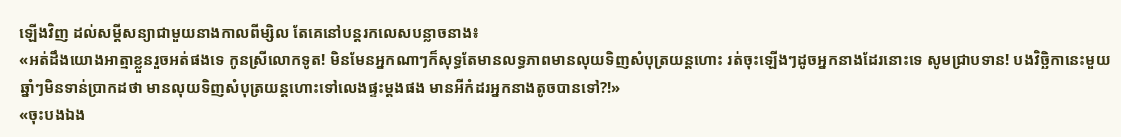ឡើងវិញ ដល់សម្ដីសន្យាជាមួយនាងកាលពីម្សិល តែគេនៅបន្តរកលេសបន្លាចនាង៖
«អត់ដឹងយោងអាត្មាខ្លួនរួចអត់ផងទេ កូនស្រីលោកទូត! មិនមែនអ្នកណាៗក៏សុទ្ធតែមានលទ្ធភាពមានលុយទិញសំបុត្រយន្តហោះ រត់ចុះឡើងៗដូចអ្នកនាងដែរនោះទេ សូមជ្រាបទាន! បងវិច្ឆិកានេះមួយឆ្នាំៗមិនទាន់ប្រាកដថា មានលុយទិញសំបុត្រយន្តហោះទៅលេងផ្ទះម្ដងផង មានអីកំដរអ្នកនាងតូចបានទៅ?!»
«ចុះបងឯង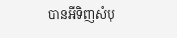បានអីទិញសំបុ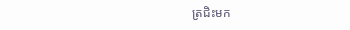ត្រជិះមក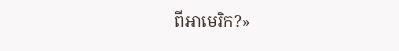ពីអាមេរិក?»